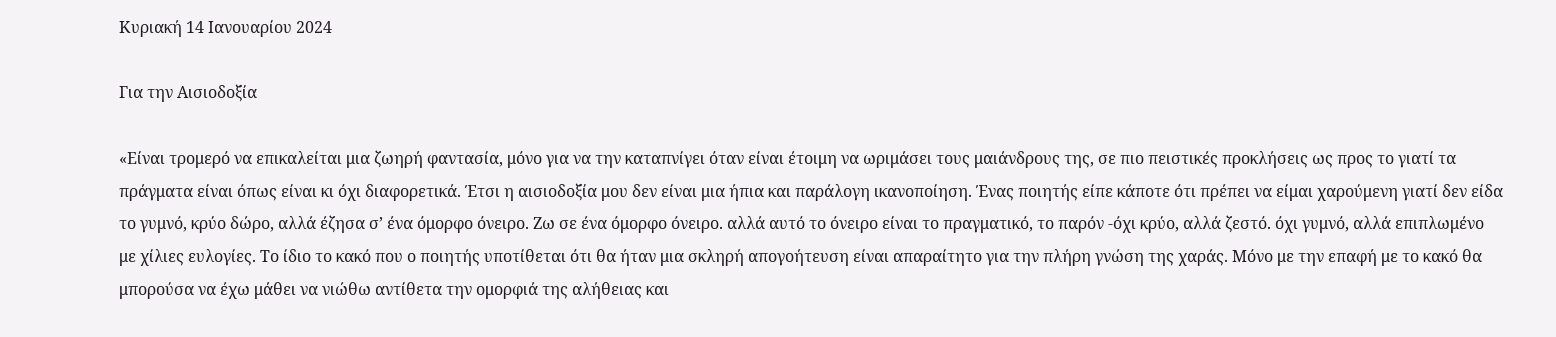Κυριακή 14 Ιανουαρίου 2024

Για την Αισιοδοξία

«Είναι τρομερό να επικαλείται μια ζωηρή φαντασία, μόνο για να την καταπνίγει όταν είναι έτοιμη να ωριμάσει τους μαιάνδρους της, σε πιο πειστικές προκλήσεις ως προς το γιατί τα πράγματα είναι όπως είναι κι όχι διαφορετικά. Έτσι η αισιοδοξία μου δεν είναι μια ήπια και παράλογη ικανοποίηση. Ένας ποιητής είπε κάποτε ότι πρέπει να είμαι χαρούμενη γιατί δεν είδα το γυμνό, κρύο δώρο, αλλά έζησα σ’ ένα όμορφο όνειρο. Ζω σε ένα όμορφο όνειρο. αλλά αυτό το όνειρο είναι το πραγματικό, το παρόν -όχι κρύο, αλλά ζεστό. όχι γυμνό, αλλά επιπλωμένο με χίλιες ευλογίες. Το ίδιο το κακό που ο ποιητής υποτίθεται ότι θα ήταν μια σκληρή απογοήτευση είναι απαραίτητο για την πλήρη γνώση της χαράς. Μόνο με την επαφή με το κακό θα μπορούσα να έχω μάθει να νιώθω αντίθετα την ομορφιά της αλήθειας και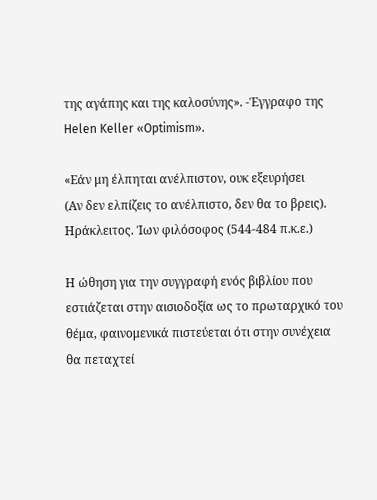της αγάπης και της καλοσύνης». -Έγγραφο της Helen Keller «Optimism».

«Εάν μη έλπηται ανέλπιστον, ουκ εξευρήσει
(Αν δεν ελπίζεις το ανέλπιστο, δεν θα το βρεις).
Ηράκλειτος. Ίων φιλόσοφος (544-484 π.κ.ε.)

Η ώθηση για την συγγραφή ενός βιβλίου που εστιάζεται στην αισιοδοξία ως το πρωταρχικό του θέμα, φαινομενικά πιστεύεται ότι στην συνέχεια θα πεταχτεί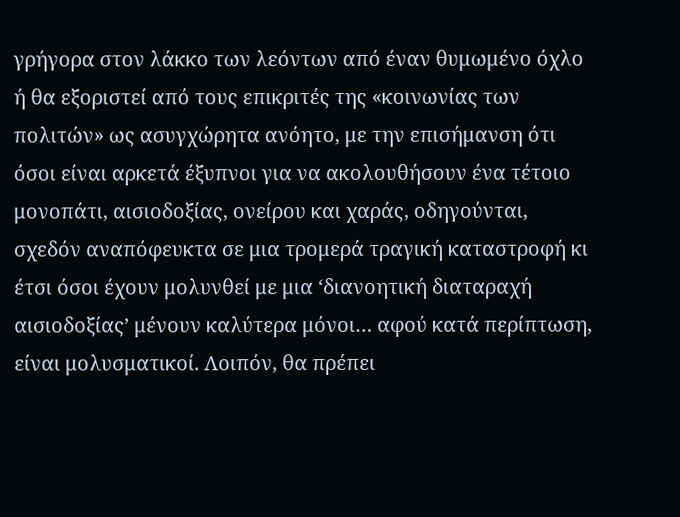γρήγορα στον λάκκο των λεόντων από έναν θυμωμένο όχλο ή θα εξοριστεί από τους επικριτές της «κοινωνίας των πολιτών» ως ασυγχώρητα ανόητο, με την επισήμανση ότι όσοι είναι αρκετά έξυπνοι για να ακολουθήσουν ένα τέτοιο μονοπάτι, αισιοδοξίας, ονείρου και χαράς, οδηγούνται, σχεδόν αναπόφευκτα σε μια τρομερά τραγική καταστροφή κι έτσι όσοι έχουν μολυνθεί με μια ‘διανοητική διαταραχή αισιοδοξίας’ μένουν καλύτερα μόνοι… αφού κατά περίπτωση, είναι μολυσματικοί. Λοιπόν, θα πρέπει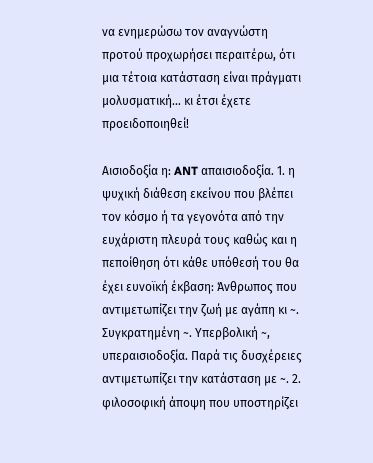να ενημερώσω τον αναγνώστη προτού προχωρήσει περαιτέρω, ότι μια τέτοια κατάσταση είναι πράγματι μολυσματική… κι έτσι έχετε προειδοποιηθεί!

Αισιοδοξία η: ANT απαισιοδοξία. 1. η ψυχική διάθεση εκείνου που βλέπει τον κόσμο ή τα γεγονότα από την ευχάριστη πλευρά τους καθώς και η πεποίθηση ότι κάθε υπόθεσή του θα έχει ευνοϊκή έκβαση: Άνθρωπος που αντιμετωπίζει την ζωή με αγάπη κι ~. Συγκρατημένη ~. Υπερβολική ~, υπεραισιοδοξία. Παρά τις δυσχέρειες αντιμετωπίζει την κατάσταση με ~. 2. φιλοσοφική άποψη που υποστηρίζει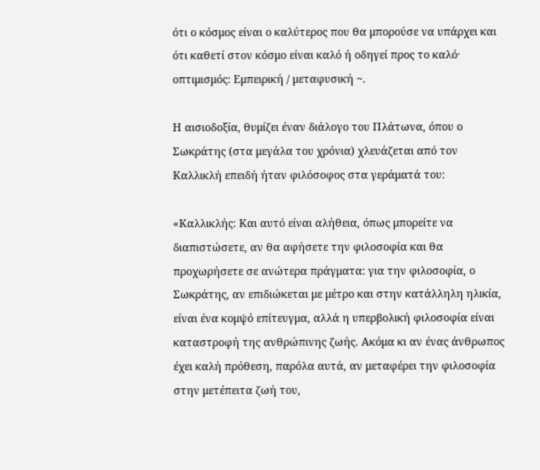ότι ο κόσμος είναι ο καλύτερος που θα μπορούσε να υπάρχει και ότι καθετί στον κόσμο είναι καλό ή οδηγεί προς το καλό· οπτιμισμός: Εμπειρική / μεταφυσική ~.

Η αισιοδοξία, θυμίζει έναν διάλογο του Πλάτωνα, όπου ο Σωκράτης (στα μεγάλα του χρόνια) χλευάζεται από τον Καλλικλή επειδή ήταν φιλόσοφος στα γεράματά του:

«Καλλικλής: Και αυτό είναι αλήθεια, όπως μπορείτε να διαπιστώσετε, αν θα αφήσετε την φιλοσοφία και θα προχωρήσετε σε ανώτερα πράγματα: για την φιλοσοφία, ο Σωκράτης, αν επιδιώκεται με μέτρο και στην κατάλληλη ηλικία, είναι ένα κομψό επίτευγμα, αλλά η υπερβολική φιλοσοφία είναι καταστροφή της ανθρώπινης ζωής. Ακόμα κι αν ένας άνθρωπος έχει καλή πρόθεση, παρόλα αυτά, αν μεταφέρει την φιλοσοφία στην μετέπειτα ζωή του,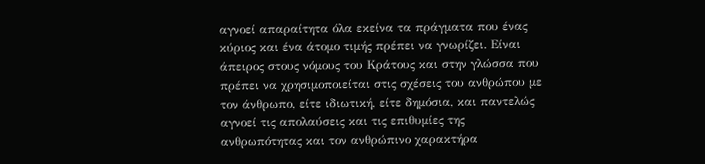αγνοεί απαραίτητα όλα εκείνα τα πράγματα που ένας κύριος και ένα άτομο τιμής πρέπει να γνωρίζει. Είναι άπειρος στους νόμους του Κράτους και στην γλώσσα που πρέπει να χρησιμοποιείται στις σχέσεις του ανθρώπου με τον άνθρωπο, είτε ιδιωτική, είτε δημόσια, και παντελώς αγνοεί τις απολαύσεις και τις επιθυμίες της ανθρωπότητας και τον ανθρώπινο χαρακτήρα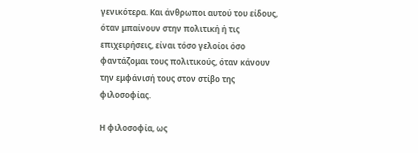γενικότερα. Και άνθρωποι αυτού του είδους, όταν μπαίνουν στην πολιτική ή τις επιχειρήσεις, είναι τόσο γελοίοι όσο φαντάζομαι τους πολιτικούς, όταν κάνουν την εμφάνισή τους στον στίβο της φιλοσοφίας.

Η φιλοσοφία, ως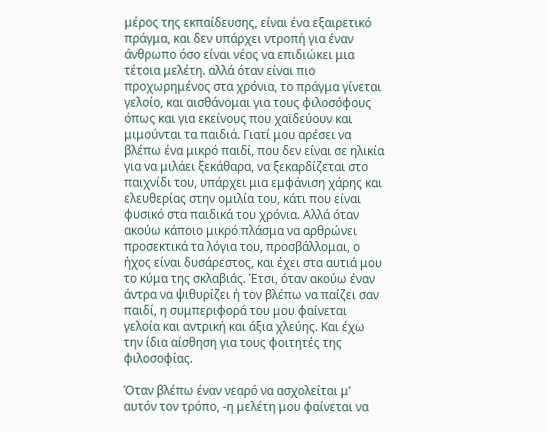μέρος της εκπαίδευσης, είναι ένα εξαιρετικό πράγμα, και δεν υπάρχει ντροπή για έναν άνθρωπο όσο είναι νέος να επιδιώκει μια τέτοια μελέτη. αλλά όταν είναι πιο προχωρημένος στα χρόνια, το πράγμα γίνεται γελοίο, και αισθάνομαι για τους φιλοσόφους όπως και για εκείνους που χαϊδεύουν και μιμούνται τα παιδιά. Γιατί μου αρέσει να βλέπω ένα μικρό παιδί, που δεν είναι σε ηλικία για να μιλάει ξεκάθαρα, να ξεκαρδίζεται στο παιχνίδι του, υπάρχει μια εμφάνιση χάρης και ελευθερίας στην ομιλία του, κάτι που είναι φυσικό στα παιδικά του χρόνια. Αλλά όταν ακούω κάποιο μικρό πλάσμα να αρθρώνει προσεκτικά τα λόγια του, προσβάλλομαι, ο ήχος είναι δυσάρεστος, και έχει στα αυτιά μου το κύμα της σκλαβιάς. Έτσι, όταν ακούω έναν άντρα να ψιθυρίζει ή τον βλέπω να παίζει σαν παιδί, η συμπεριφορά του μου φαίνεται γελοία και αντρική και άξια χλεύης. Και έχω την ίδια αίσθηση για τους φοιτητές της φιλοσοφίας.

Όταν βλέπω έναν νεαρό να ασχολείται μ’ αυτόν τον τρόπο, -η μελέτη μου φαίνεται να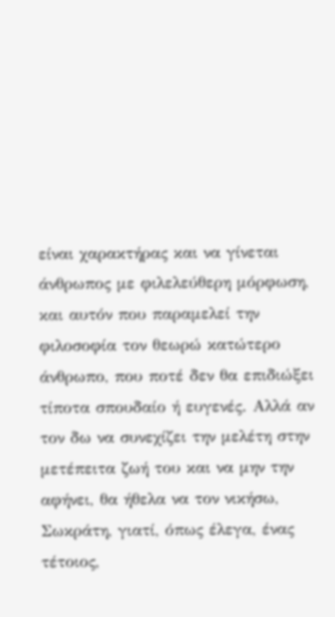είναι χαρακτήρας και να γίνεται άνθρωπος με φιλελεύθερη μόρφωση, και αυτόν που παραμελεί την φιλοσοφία τον θεωρώ κατώτερο άνθρωπο, που ποτέ δεν θα επιδιώξει τίποτα σπουδαίο ή ευγενές. Αλλά αν τον δω να συνεχίζει την μελέτη στην μετέπειτα ζωή του και να μην την αφήνει, θα ήθελα να τον νικήσω, Σωκράτη, γιατί, όπως έλεγα, ένας τέτοιος,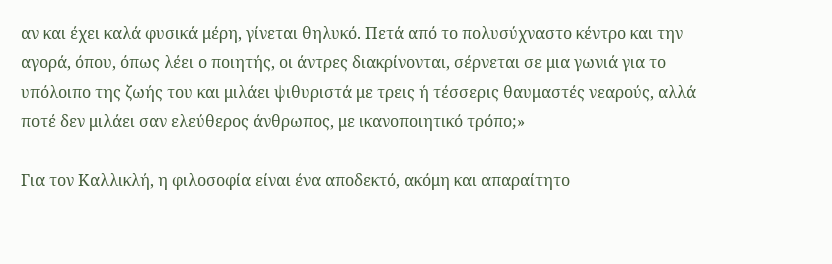αν και έχει καλά φυσικά μέρη, γίνεται θηλυκό. Πετά από το πολυσύχναστο κέντρο και την αγορά, όπου, όπως λέει ο ποιητής, οι άντρες διακρίνονται, σέρνεται σε μια γωνιά για το υπόλοιπο της ζωής του και μιλάει ψιθυριστά με τρεις ή τέσσερις θαυμαστές νεαρούς, αλλά ποτέ δεν μιλάει σαν ελεύθερος άνθρωπος, με ικανοποιητικό τρόπο;»

Για τον Καλλικλή, η φιλοσοφία είναι ένα αποδεκτό, ακόμη και απαραίτητο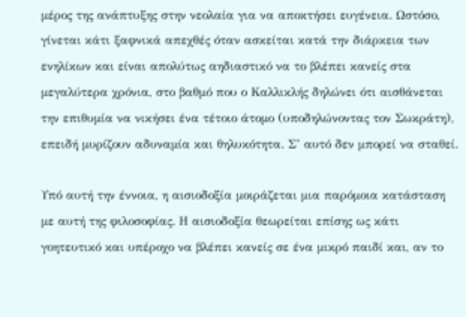μέρος της ανάπτυξης στην νεολαία για να αποκτήσει ευγένεια. Ωστόσο, γίνεται κάτι ξαφνικά απεχθές όταν ασκείται κατά την διάρκεια των ενηλίκων και είναι απολύτως αηδιαστικό να το βλέπει κανείς στα μεγαλύτερα χρόνια, στο βαθμό που ο Καλλικλής δηλώνει ότι αισθάνεται την επιθυμία να νικήσει ένα τέτοιο άτομο (υποδηλώνοντας τον Σωκράτη), επειδή μυρίζουν αδυναμία και θηλυκότητα. Σ’ αυτό δεν μπορεί να σταθεί.

Υπό αυτή την έννοια, η αισιοδοξία μοιράζεται μια παρόμοια κατάσταση με αυτή της φιλοσοφίας. Η αισιοδοξία θεωρείται επίσης ως κάτι γοητευτικό και υπέροχο να βλέπει κανείς σε ένα μικρό παιδί και, αν το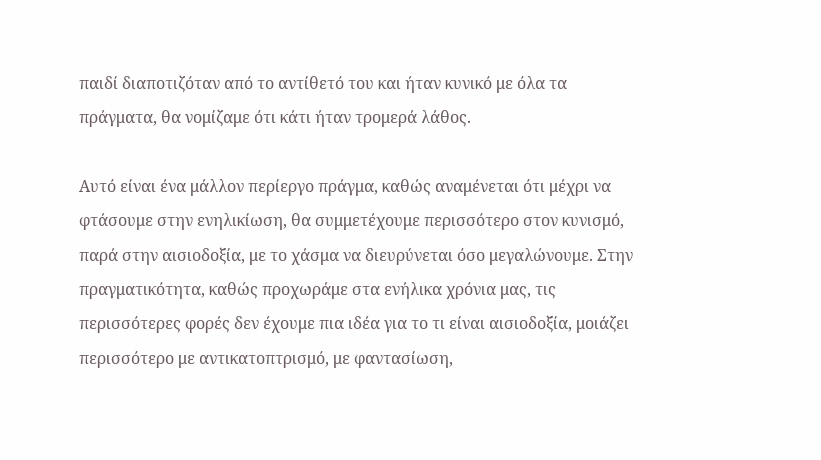παιδί διαποτιζόταν από το αντίθετό του και ήταν κυνικό με όλα τα πράγματα, θα νομίζαμε ότι κάτι ήταν τρομερά λάθος.

Αυτό είναι ένα μάλλον περίεργο πράγμα, καθώς αναμένεται ότι μέχρι να φτάσουμε στην ενηλικίωση, θα συμμετέχουμε περισσότερο στον κυνισμό, παρά στην αισιοδοξία, με το χάσμα να διευρύνεται όσο μεγαλώνουμε. Στην πραγματικότητα, καθώς προχωράμε στα ενήλικα χρόνια μας, τις περισσότερες φορές δεν έχουμε πια ιδέα για το τι είναι αισιοδοξία, μοιάζει περισσότερο με αντικατοπτρισμό, με φαντασίωση,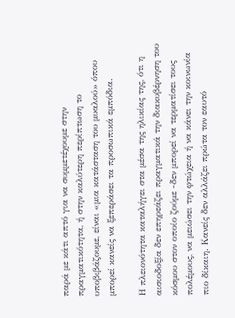παρά με κάτι απτό για να συμμετέχουμε στην πραγματικότητα, ή στην καλύτερη περίπτωση το υποβιβάζουμε, είναι «μια κατάσταση του μυαλού» όπου μπορεί κανείς να ξεπεράσει τα προσωπικά εμπόδια.

Η πλειονότητα καταλήγει στα μέσα της ηλικίας της, ότι η αισιοδοξία δεν επηρεάζει πραγματικά την διακυβέρνηση του κόσμου στον οποίο ζούμε -δεν μπορεί να τερματίσει τους πολέμους, να μειώσει την φτώχεια ή να κάνει την κοινωνία πιο δίκαιη. Κανείς δεν αλλάζει πρώτα τον εαυτό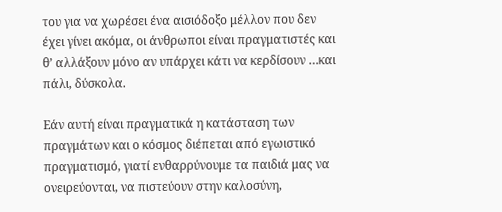του για να χωρέσει ένα αισιόδοξο μέλλον που δεν έχει γίνει ακόμα, οι άνθρωποι είναι πραγματιστές και θ’ αλλάξουν μόνο αν υπάρχει κάτι να κερδίσουν …και πάλι, δύσκολα.

Εάν αυτή είναι πραγματικά η κατάσταση των πραγμάτων και ο κόσμος διέπεται από εγωιστικό πραγματισμό, γιατί ενθαρρύνουμε τα παιδιά μας να ονειρεύονται, να πιστεύουν στην καλοσύνη,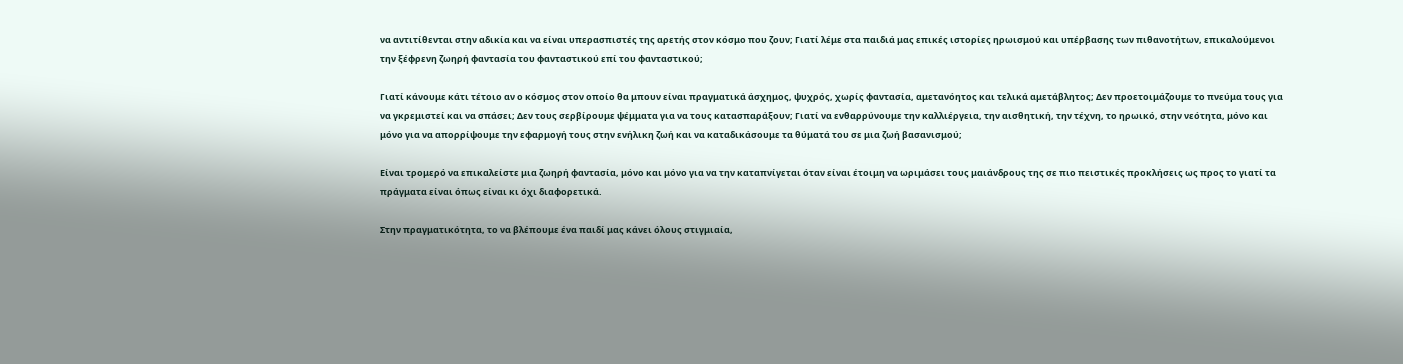να αντιτίθενται στην αδικία και να είναι υπερασπιστές της αρετής στον κόσμο που ζουν; Γιατί λέμε στα παιδιά μας επικές ιστορίες ηρωισμού και υπέρβασης των πιθανοτήτων, επικαλούμενοι την ξέφρενη ζωηρή φαντασία του φανταστικού επί του φανταστικού;

Γιατί κάνουμε κάτι τέτοιο αν ο κόσμος στον οποίο θα μπουν είναι πραγματικά άσχημος, ψυχρός, χωρίς φαντασία, αμετανόητος και τελικά αμετάβλητος; Δεν προετοιμάζουμε το πνεύμα τους για να γκρεμιστεί και να σπάσει; Δεν τους σερβίρουμε ψέμματα για να τους κατασπαράξουν; Γιατί να ενθαρρύνουμε την καλλιέργεια, την αισθητική, την τέχνη, το ηρωικό, στην νεότητα, μόνο και μόνο για να απορρίψουμε την εφαρμογή τους στην ενήλικη ζωή και να καταδικάσουμε τα θύματά του σε μια ζωή βασανισμού;

Είναι τρομερό να επικαλείστε μια ζωηρή φαντασία, μόνο και μόνο για να την καταπνίγεται όταν είναι έτοιμη να ωριμάσει τους μαιάνδρους της σε πιο πειστικές προκλήσεις ως προς το γιατί τα πράγματα είναι όπως είναι κι όχι διαφορετικά.

Στην πραγματικότητα, το να βλέπουμε ένα παιδί μας κάνει όλους στιγμιαία,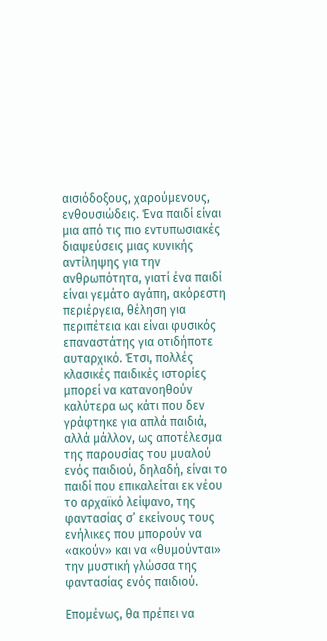αισιόδοξους, χαρούμενους, ενθουσιώδεις. Ένα παιδί είναι μια από τις πιο εντυπωσιακές διαψεύσεις μιας κυνικής αντίληψης για την ανθρωπότητα, γιατί ένα παιδί είναι γεμάτο αγάπη, ακόρεστη περιέργεια, θέληση για περιπέτεια και είναι φυσικός επαναστάτης για οτιδήποτε αυταρχικό. Έτσι, πολλές κλασικές παιδικές ιστορίες μπορεί να κατανοηθούν καλύτερα ως κάτι που δεν γράφτηκε για απλά παιδιά, αλλά μάλλον, ως αποτέλεσμα της παρουσίας του μυαλού ενός παιδιού, δηλαδή, είναι το παιδί που επικαλείται εκ νέου το αρχαϊκό λείψανο, της φαντασίας σ’ εκείνους τους ενήλικες που μπορούν να «ακούν» και να «θυμούνται» την μυστική γλώσσα της φαντασίας ενός παιδιού.

Επομένως, θα πρέπει να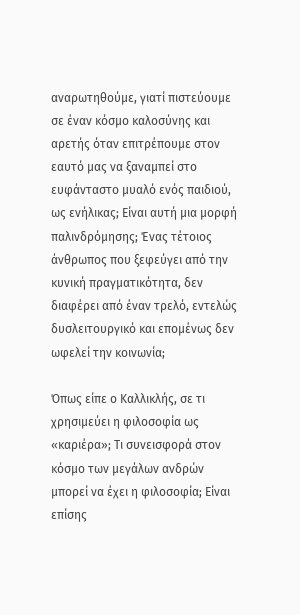αναρωτηθούμε, γιατί πιστεύουμε σε έναν κόσμο καλοσύνης και αρετής όταν επιτρέπουμε στον εαυτό μας να ξαναμπεί στο ευφάνταστο μυαλό ενός παιδιού, ως ενήλικας; Είναι αυτή μια μορφή παλινδρόμησης; Ένας τέτοιος άνθρωπος που ξεφεύγει από την κυνική πραγματικότητα, δεν διαφέρει από έναν τρελό, εντελώς δυσλειτουργικό και επομένως δεν ωφελεί την κοινωνία;

Όπως είπε ο Καλλικλής, σε τι χρησιμεύει η φιλοσοφία ως «καριέρα»; Τι συνεισφορά στον κόσμο των μεγάλων ανδρών μπορεί να έχει η φιλοσοφία; Είναι επίσης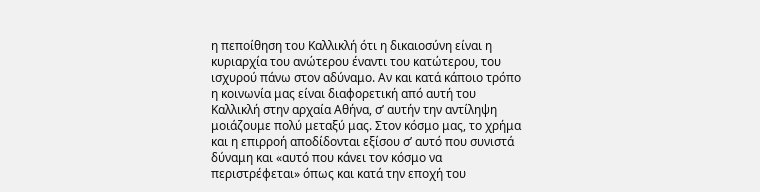η πεποίθηση του Καλλικλή ότι η δικαιοσύνη είναι η κυριαρχία του ανώτερου έναντι του κατώτερου, του ισχυρού πάνω στον αδύναμο. Αν και κατά κάποιο τρόπο η κοινωνία μας είναι διαφορετική από αυτή του Καλλικλή στην αρχαία Αθήνα, σ’ αυτήν την αντίληψη μοιάζουμε πολύ μεταξύ μας. Στον κόσμο μας, το χρήμα και η επιρροή αποδίδονται εξίσου σ’ αυτό που συνιστά δύναμη και «αυτό που κάνει τον κόσμο να περιστρέφεται» όπως και κατά την εποχή του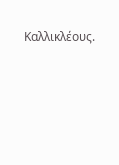Καλλικλέους.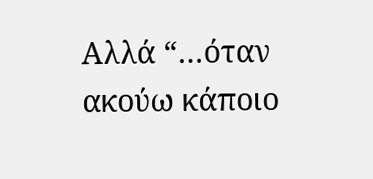Αλλά “…όταν ακούω κάποιο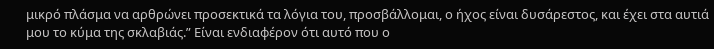μικρό πλάσμα να αρθρώνει προσεκτικά τα λόγια του, προσβάλλομαι, ο ήχος είναι δυσάρεστος, και έχει στα αυτιά μου το κύμα της σκλαβιάς.” Είναι ενδιαφέρον ότι αυτό που ο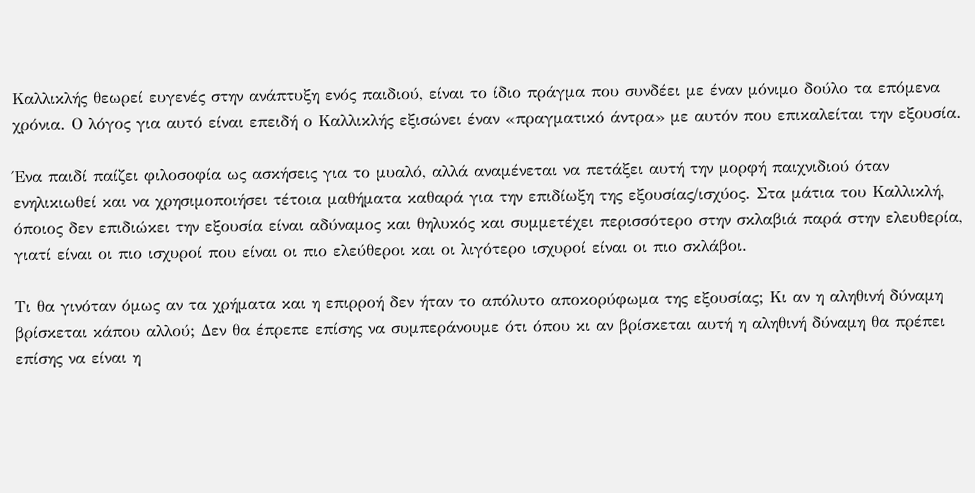Καλλικλής θεωρεί ευγενές στην ανάπτυξη ενός παιδιού, είναι το ίδιο πράγμα που συνδέει με έναν μόνιμο δούλο τα επόμενα χρόνια. Ο λόγος για αυτό είναι επειδή ο Καλλικλής εξισώνει έναν «πραγματικό άντρα» με αυτόν που επικαλείται την εξουσία.

Ένα παιδί παίζει φιλοσοφία ως ασκήσεις για το μυαλό, αλλά αναμένεται να πετάξει αυτή την μορφή παιχνιδιού όταν ενηλικιωθεί και να χρησιμοποιήσει τέτοια μαθήματα καθαρά για την επιδίωξη της εξουσίας/ισχύος. Στα μάτια του Καλλικλή, όποιος δεν επιδιώκει την εξουσία είναι αδύναμος και θηλυκός και συμμετέχει περισσότερο στην σκλαβιά παρά στην ελευθερία, γιατί είναι οι πιο ισχυροί που είναι οι πιο ελεύθεροι και οι λιγότερο ισχυροί είναι οι πιο σκλάβοι.

Τι θα γινόταν όμως αν τα χρήματα και η επιρροή δεν ήταν το απόλυτο αποκορύφωμα της εξουσίας; Κι αν η αληθινή δύναμη βρίσκεται κάπου αλλού; Δεν θα έπρεπε επίσης να συμπεράνουμε ότι όπου κι αν βρίσκεται αυτή η αληθινή δύναμη θα πρέπει επίσης να είναι η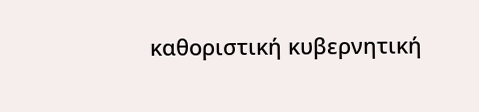καθοριστική κυβερνητική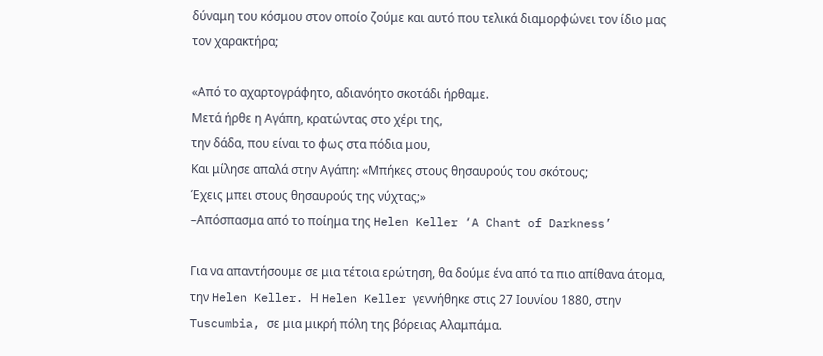δύναμη του κόσμου στον οποίο ζούμε και αυτό που τελικά διαμορφώνει τον ίδιο μας τον χαρακτήρα;

«Από το αχαρτογράφητο, αδιανόητο σκοτάδι ήρθαμε.
Μετά ήρθε η Αγάπη, κρατώντας στο χέρι της,
την δάδα, που είναι το φως στα πόδια μου,
Και μίλησε απαλά στην Αγάπη: «Μπήκες στους θησαυρούς του σκότους;
Έχεις μπει στους θησαυρούς της νύχτας;»
–Απόσπασμα από το ποίημα της Helen Keller ‘A Chant of Darkness’

Για να απαντήσουμε σε μια τέτοια ερώτηση, θα δούμε ένα από τα πιο απίθανα άτομα, την Helen Keller. Η Helen Keller γεννήθηκε στις 27 Ιουνίου 1880, στην Tuscumbia, σε μια μικρή πόλη της βόρειας Αλαμπάμα.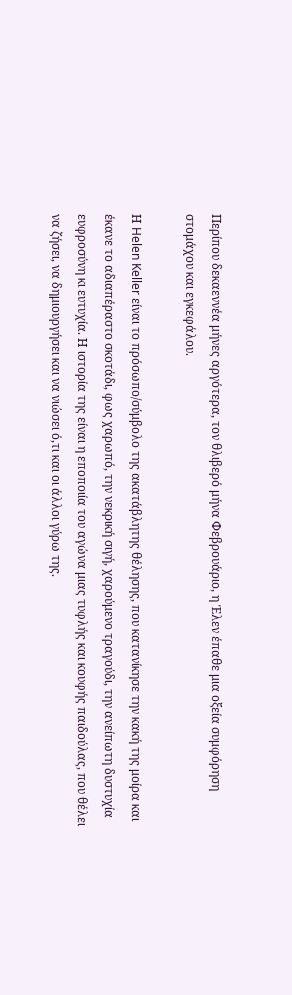Περίπου δεκαεννέα μήνες αργότερα, τον θλιβερό μήνα Φεβρουάριο, η Έλεν έπαθε μια οξεία συμφόρηση στομάχου και εγκεφάλου.

Η Helen Keller είναι το πρόσωπο/σύμβολο της ακατάβλητης θέλησης, που κατανίκησε την κακή της μοίρα και έκανε το αδιαπέραστο σκοτάδι, φως χαρωπό, την νεκρική σιγή, χαρούμενο τραγούδι, την ανείπωτη δυστυχία ευφροσύνη κι ευτυχία. Η ιστορία της είναι η εποποιία του αγώνα μιας τυφλής και κουφής παιδούλας, που θέλει να ζήσει, να δημιουργήσει και να νιώσει ό,τι και οι άλλοι γύρω της.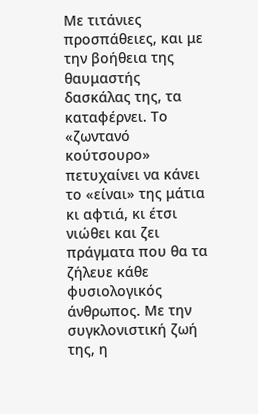Με τιτάνιες προσπάθειες, και με την βοήθεια της θαυμαστής δασκάλας της, τα καταφέρνει. Το «ζωντανό κούτσουρο» πετυχαίνει να κάνει το «είναι» της μάτια κι αφτιά, κι έτσι νιώθει και ζει πράγματα που θα τα ζήλευε κάθε φυσιολογικός άνθρωπος. Με την συγκλονιστική ζωή της, η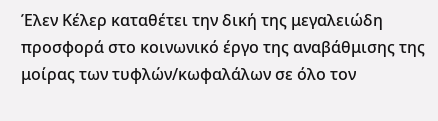Έλεν Κέλερ καταθέτει την δική της μεγαλειώδη προσφορά στο κοινωνικό έργο της αναβάθμισης της μοίρας των τυφλών/κωφαλάλων σε όλο τον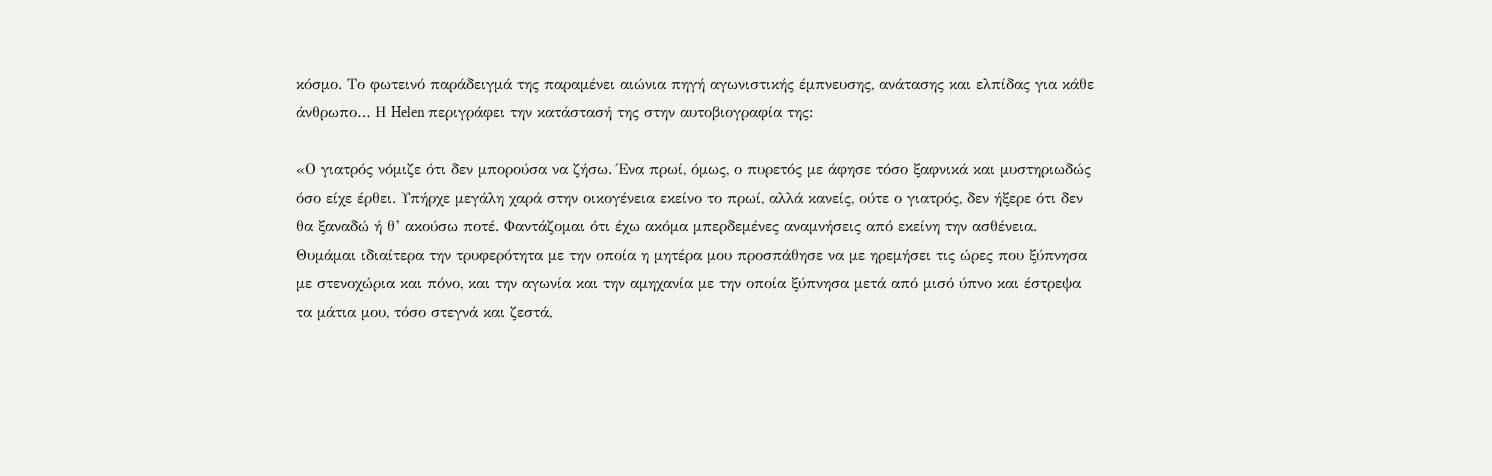κόσμο. Το φωτεινό παράδειγμά της παραμένει αιώνια πηγή αγωνιστικής έμπνευσης, ανάτασης και ελπίδας για κάθε άνθρωπο… Η Helen περιγράφει την κατάστασή της στην αυτοβιογραφία της:

«Ο γιατρός νόμιζε ότι δεν μπορούσα να ζήσω. Ένα πρωί, όμως, ο πυρετός με άφησε τόσο ξαφνικά και μυστηριωδώς όσο είχε έρθει. Υπήρχε μεγάλη χαρά στην οικογένεια εκείνο το πρωί, αλλά κανείς, ούτε ο γιατρός, δεν ήξερε ότι δεν θα ξαναδώ ή θ’ ακούσω ποτέ. Φαντάζομαι ότι έχω ακόμα μπερδεμένες αναμνήσεις από εκείνη την ασθένεια. Θυμάμαι ιδιαίτερα την τρυφερότητα με την οποία η μητέρα μου προσπάθησε να με ηρεμήσει τις ώρες που ξύπνησα με στενοχώρια και πόνο, και την αγωνία και την αμηχανία με την οποία ξύπνησα μετά από μισό ύπνο και έστρεψα τα μάτια μου, τόσο στεγνά και ζεστά,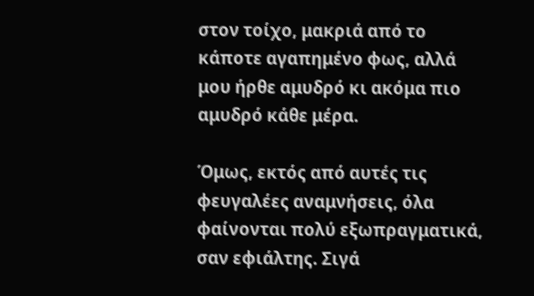στον τοίχο, μακριά από το κάποτε αγαπημένο φως, αλλά μου ήρθε αμυδρό κι ακόμα πιο αμυδρό κάθε μέρα.

Όμως, εκτός από αυτές τις φευγαλέες αναμνήσεις, όλα φαίνονται πολύ εξωπραγματικά, σαν εφιάλτης. Σιγά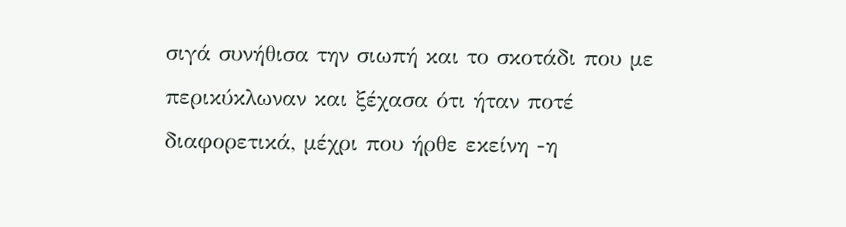σιγά συνήθισα την σιωπή και το σκοτάδι που με περικύκλωναν και ξέχασα ότι ήταν ποτέ διαφορετικά, μέχρι που ήρθε εκείνη -η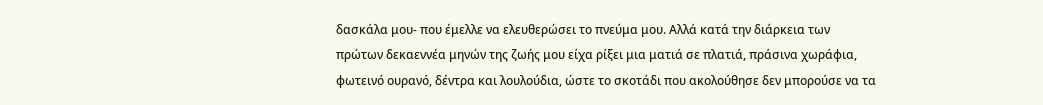δασκάλα μου- που έμελλε να ελευθερώσει το πνεύμα μου. Αλλά κατά την διάρκεια των πρώτων δεκαεννέα μηνών της ζωής μου είχα ρίξει μια ματιά σε πλατιά, πράσινα χωράφια, φωτεινό ουρανό, δέντρα και λουλούδια, ώστε το σκοτάδι που ακολούθησε δεν μπορούσε να τα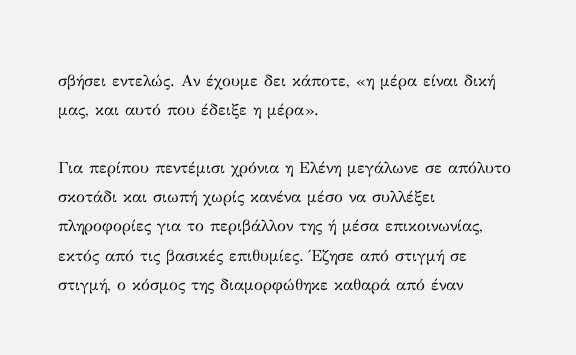σβήσει εντελώς. Αν έχουμε δει κάποτε, «η μέρα είναι δική μας, και αυτό που έδειξε η μέρα».

Για περίπου πεντέμισι χρόνια η Ελένη μεγάλωνε σε απόλυτο σκοτάδι και σιωπή χωρίς κανένα μέσο να συλλέξει πληροφορίες για το περιβάλλον της ή μέσα επικοινωνίας, εκτός από τις βασικές επιθυμίες. Έζησε από στιγμή σε στιγμή, ο κόσμος της διαμορφώθηκε καθαρά από έναν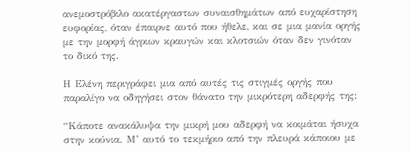ανεμοστρόβιλο ακατέργαστων συναισθημάτων από ευχαρίστηση ευφορίας, όταν έπαιρνε αυτό που ήθελε, και σε μια μανία οργής με την μορφή άγριων κραυγών και κλοτσιών όταν δεν γινόταν το δικό της.

Η Ελένη περιγράφει μια από αυτές τις στιγμές οργής που παραλίγο να οδηγήσει στον θάνατο την μικρότερη αδερφής της:

“Κάποτε ανακάλυψα την μικρή μου αδερφή να κοιμάται ήσυχα στην κούνια. Μ’ αυτό το τεκμήριο από την πλευρά κάποιου με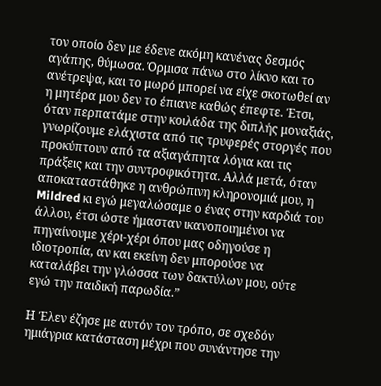τον οποίο δεν με έδενε ακόμη κανένας δεσμός αγάπης, θύμωσα. Όρμισα πάνω στο λίκνο και το ανέτρεψα, και το μωρό μπορεί να είχε σκοτωθεί αν η μητέρα μου δεν το έπιανε καθώς έπεφτε. Έτσι, όταν περπατάμε στην κοιλάδα της διπλής μοναξιάς, γνωρίζουμε ελάχιστα από τις τρυφερές στοργές που προκύπτουν από τα αξιαγάπητα λόγια και τις πράξεις και την συντροφικότητα. Αλλά μετά, όταν αποκαταστάθηκε η ανθρώπινη κληρονομιά μου, η Mildred κι εγώ μεγαλώσαμε ο ένας στην καρδιά του άλλου, έτσι ώστε ήμασταν ικανοποιημένοι να πηγαίνουμε χέρι-χέρι όπου μας οδηγούσε η ιδιοτροπία, αν και εκείνη δεν μπορούσε να καταλάβει την γλώσσα των δακτύλων μου, ούτε εγώ την παιδική παρωδία.”

Η Έλεν έζησε με αυτόν τον τρόπο, σε σχεδόν ημιάγρια κατάσταση μέχρι που συνάντησε την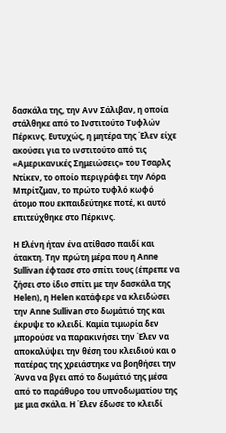δασκάλα της, την Ανν Σάλιβαν, η οποία στάλθηκε από το Ινστιτούτο Τυφλών Πέρκινς. Ευτυχώς, η μητέρα της Έλεν είχε ακούσει για το ινστιτούτο από τις «Αμερικανικές Σημειώσεις» του Τσαρλς Ντίκεν, το οποίο περιγράφει την Λόρα Μπρίτζμαν, το πρώτο τυφλό κωφό άτομο που εκπαιδεύτηκε ποτέ, κι αυτό επιτεύχθηκε στο Πέρκινς.

Η Ελένη ήταν ένα ατίθασο παιδί και άτακτη. Την πρώτη μέρα που η Anne Sullivan έφτασε στο σπίτι τους (έπρεπε να ζήσει στο ίδιο σπίτι με την δασκάλα της Helen), η Helen κατάφερε να κλειδώσει την Anne Sullivan στο δωμάτιό της και έκρυψε το κλειδί. Καμία τιμωρία δεν μπορούσε να παρακινήσει την Έλεν να αποκαλύψει την θέση του κλειδιού και ο πατέρας της χρειάστηκε να βοηθήσει την Άννα να βγει από το δωμάτιό της μέσα από το παράθυρο του υπνοδωματίου της με μια σκάλα. Η Έλεν έδωσε το κλειδί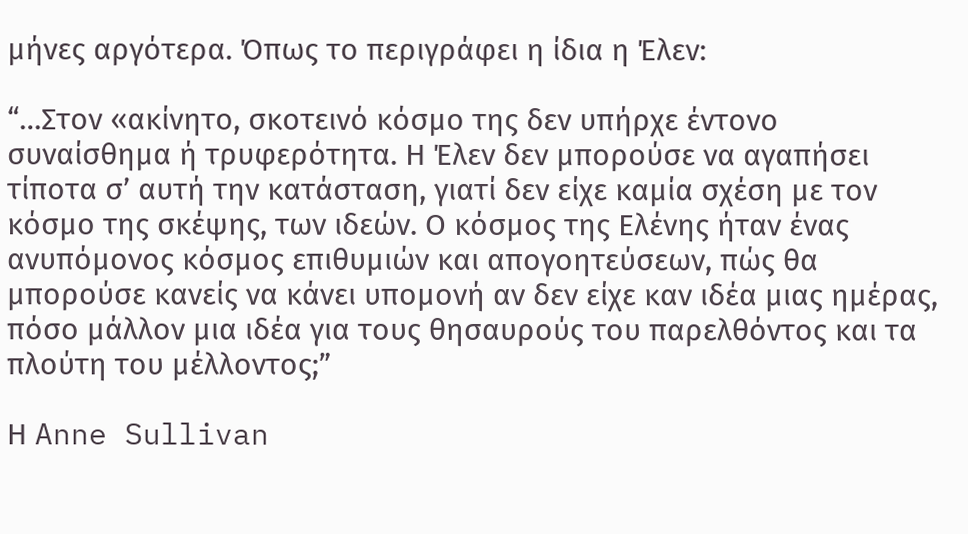μήνες αργότερα. Όπως το περιγράφει η ίδια η Έλεν:

“…Στον «ακίνητο, σκοτεινό κόσμο της δεν υπήρχε έντονο συναίσθημα ή τρυφερότητα. Η Έλεν δεν μπορούσε να αγαπήσει τίποτα σ’ αυτή την κατάσταση, γιατί δεν είχε καμία σχέση με τον κόσμο της σκέψης, των ιδεών. Ο κόσμος της Ελένης ήταν ένας ανυπόμονος κόσμος επιθυμιών και απογοητεύσεων, πώς θα μπορούσε κανείς να κάνει υπομονή αν δεν είχε καν ιδέα μιας ημέρας, πόσο μάλλον μια ιδέα για τους θησαυρούς του παρελθόντος και τα πλούτη του μέλλοντος;”

Η Anne Sullivan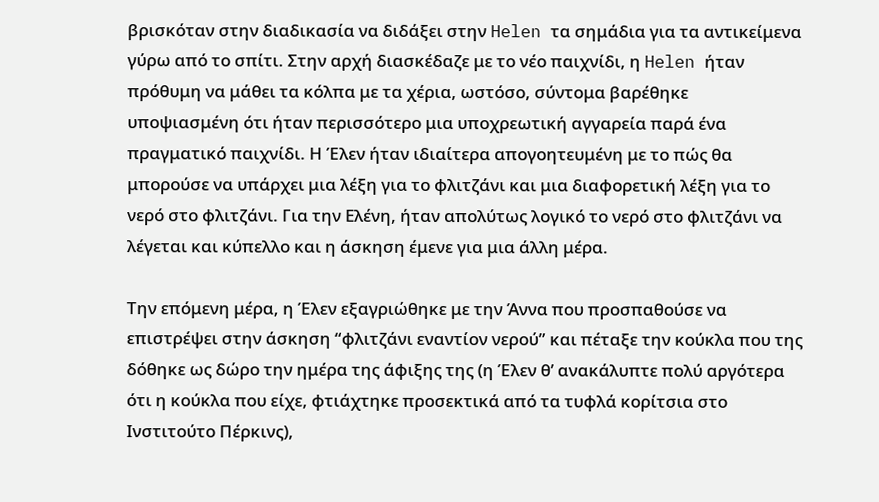βρισκόταν στην διαδικασία να διδάξει στην Helen τα σημάδια για τα αντικείμενα γύρω από το σπίτι. Στην αρχή διασκέδαζε με το νέο παιχνίδι, η Helen ήταν πρόθυμη να μάθει τα κόλπα με τα χέρια, ωστόσο, σύντομα βαρέθηκε υποψιασμένη ότι ήταν περισσότερο μια υποχρεωτική αγγαρεία παρά ένα πραγματικό παιχνίδι. Η Έλεν ήταν ιδιαίτερα απογοητευμένη με το πώς θα μπορούσε να υπάρχει μια λέξη για το φλιτζάνι και μια διαφορετική λέξη για το νερό στο φλιτζάνι. Για την Ελένη, ήταν απολύτως λογικό το νερό στο φλιτζάνι να λέγεται και κύπελλο και η άσκηση έμενε για μια άλλη μέρα.

Την επόμενη μέρα, η Έλεν εξαγριώθηκε με την Άννα που προσπαθούσε να επιστρέψει στην άσκηση “φλιτζάνι εναντίον νερού” και πέταξε την κούκλα που της δόθηκε ως δώρο την ημέρα της άφιξης της (η Έλεν θ’ ανακάλυπτε πολύ αργότερα ότι η κούκλα που είχε, φτιάχτηκε προσεκτικά από τα τυφλά κορίτσια στο Ινστιτούτο Πέρκινς),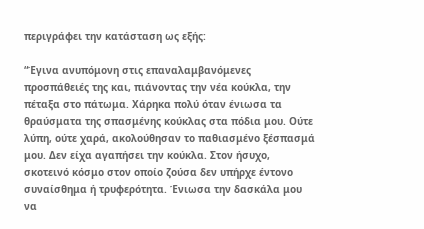περιγράφει την κατάσταση ως εξής:

“Έγινα ανυπόμονη στις επαναλαμβανόμενες προσπάθειές της και, πιάνοντας την νέα κούκλα, την πέταξα στο πάτωμα. Χάρηκα πολύ όταν ένιωσα τα θραύσματα της σπασμένης κούκλας στα πόδια μου. Ούτε λύπη, ούτε χαρά, ακολούθησαν το παθιασμένο ξέσπασμά μου. Δεν είχα αγαπήσει την κούκλα. Στον ήσυχο, σκοτεινό κόσμο στον οποίο ζούσα δεν υπήρχε έντονο συναίσθημα ή τρυφερότητα. Ένιωσα την δασκάλα μου να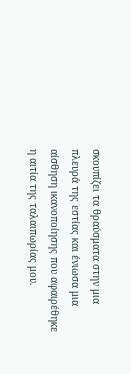σκουπίζει τα θραύσματα στην μια πλευρά της εστίας και ένιωσα μια αίσθηση ικανοποίησης που αφαιρέθηκε η αιτία της ταλαιπωρίας μου.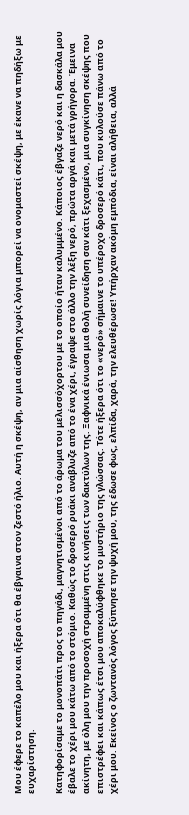Μου έφερε το καπέλο μου και ήξερα ότι θα έβγαινα στον ζεστό ήλιο. Αυτή η σκέψη, αν μια αίσθηση χωρίς λόγια μπορεί να ονομαστεί σκέψη, με έκανε να πηδήξω με ευχαρίστηση.

Κατηφορίσαμε το μονοπάτι προς το πηγάδι, μαγνητισμένοι από το άρωμα του μελισσόχορτου με το οποίο ήταν καλυμμένο. Κάποιος έβγαζε νερό και η δασκάλα μου έβαλε το χέρι μου κάτω από το στόμιο. Καθώς το δροσερό ρυάκι ανάβλυζε από το ένα χέρι, έγραψε στο άλλο την λέξη νερό, πρώτα αργά και μετά γρήγορα. Έμεινα ακίνητη, με όλη μου την προσοχή στραμμένη στις κινήσεις των δακτύλων της. Ξαφνικά ένιωσα μια θολή συνείδηση σαν κάτι ξεχασμένο, μια συγκίνηση σκέψης που επιστρέφει και κάπως έτσι μου αποκαλύφθηκε το μυστήριο της γλώσσας. Τότε ήξερα ότι το «νερό» σήμαινε το υπέροχο δροσερό κάτι, που κυλούσε πάνω από το χέρι μου. Εκείνος ο ζωντανός λόγος ξύπνησε την ψυχή μου, της έδωσε φως, ελπίδα, χαρά, την ελευθέρωσε! Υπήρχαν ακόμη εμπόδια, είναι αλήθεια, αλλά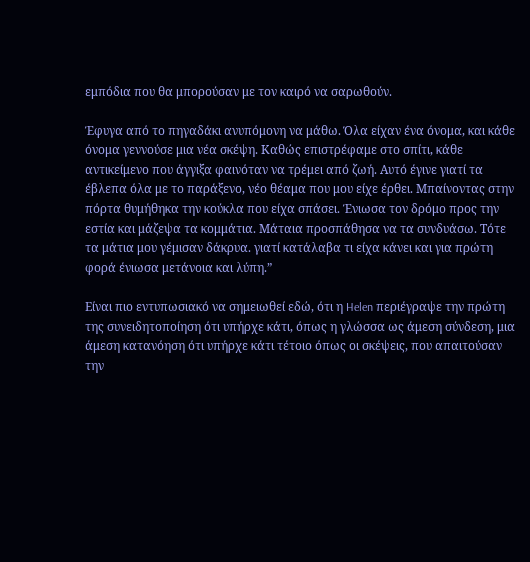εμπόδια που θα μπορούσαν με τον καιρό να σαρωθούν.

Έφυγα από το πηγαδάκι ανυπόμονη να μάθω. Όλα είχαν ένα όνομα, και κάθε όνομα γεννούσε μια νέα σκέψη. Καθώς επιστρέφαμε στο σπίτι, κάθε αντικείμενο που άγγιξα φαινόταν να τρέμει από ζωή. Αυτό έγινε γιατί τα έβλεπα όλα με το παράξενο, νέο θέαμα που μου είχε έρθει. Μπαίνοντας στην πόρτα θυμήθηκα την κούκλα που είχα σπάσει. Ένιωσα τον δρόμο προς την εστία και μάζεψα τα κομμάτια. Μάταια προσπάθησα να τα συνδυάσω. Τότε τα μάτια μου γέμισαν δάκρυα. γιατί κατάλαβα τι είχα κάνει και για πρώτη φορά ένιωσα μετάνοια και λύπη.”

Είναι πιο εντυπωσιακό να σημειωθεί εδώ, ότι η Helen περιέγραψε την πρώτη της συνειδητοποίηση ότι υπήρχε κάτι, όπως η γλώσσα ως άμεση σύνδεση, μια άμεση κατανόηση ότι υπήρχε κάτι τέτοιο όπως οι σκέψεις, που απαιτούσαν την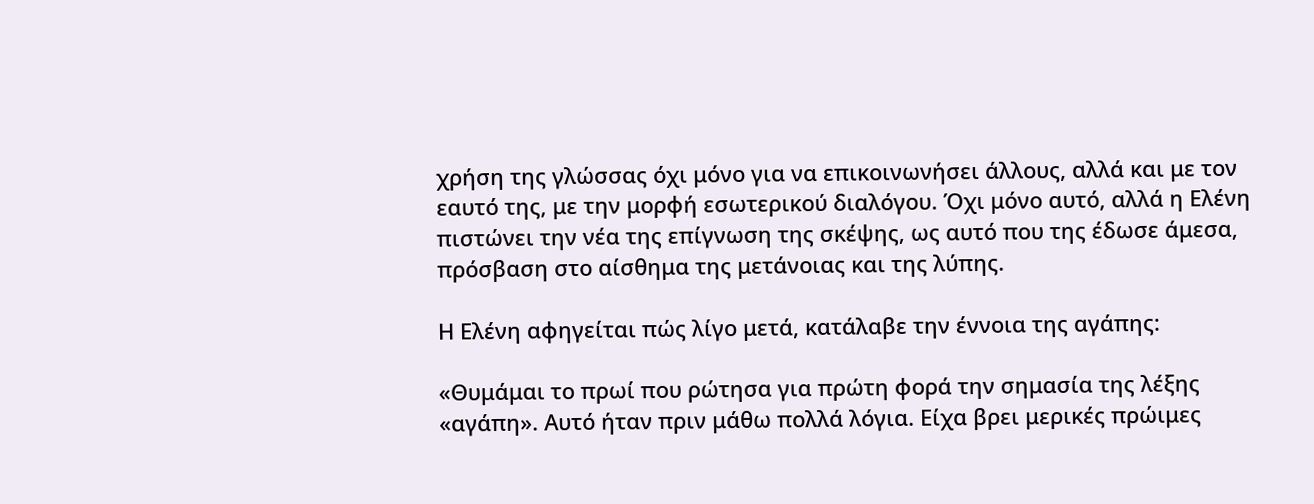χρήση της γλώσσας όχι μόνο για να επικοινωνήσει άλλους, αλλά και με τον εαυτό της, με την μορφή εσωτερικού διαλόγου. Όχι μόνο αυτό, αλλά η Ελένη πιστώνει την νέα της επίγνωση της σκέψης, ως αυτό που της έδωσε άμεσα, πρόσβαση στο αίσθημα της μετάνοιας και της λύπης.

Η Ελένη αφηγείται πώς λίγο μετά, κατάλαβε την έννοια της αγάπης:

«Θυμάμαι το πρωί που ρώτησα για πρώτη φορά την σημασία της λέξης «αγάπη». Αυτό ήταν πριν μάθω πολλά λόγια. Είχα βρει μερικές πρώιμες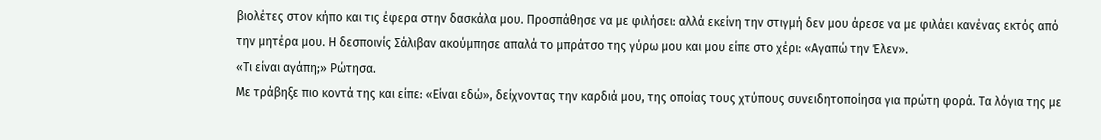βιολέτες στον κήπο και τις έφερα στην δασκάλα μου. Προσπάθησε να με φιλήσει: αλλά εκείνη την στιγμή δεν μου άρεσε να με φιλάει κανένας εκτός από την μητέρα μου. Η δεσποινίς Σάλιβαν ακούμπησε απαλά το μπράτσο της γύρω μου και μου είπε στο χέρι: «Αγαπώ την Έλεν».
«Τι είναι αγάπη;» Ρώτησα.
Με τράβηξε πιο κοντά της και είπε: «Είναι εδώ», δείχνοντας την καρδιά μου, της οποίας τους χτύπους συνειδητοποίησα για πρώτη φορά. Τα λόγια της με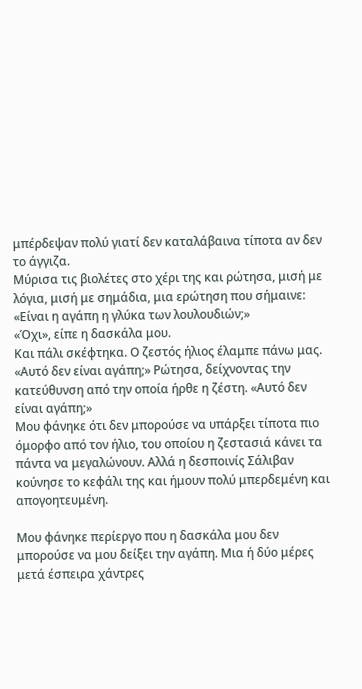μπέρδεψαν πολύ γιατί δεν καταλάβαινα τίποτα αν δεν το άγγιζα.
Μύρισα τις βιολέτες στο χέρι της και ρώτησα, μισή με λόγια, μισή με σημάδια, μια ερώτηση που σήμαινε: «Είναι η αγάπη η γλύκα των λουλουδιών;»
«Όχι», είπε η δασκάλα μου.
Και πάλι σκέφτηκα. Ο ζεστός ήλιος έλαμπε πάνω μας.
«Αυτό δεν είναι αγάπη;» Ρώτησα, δείχνοντας την κατεύθυνση από την οποία ήρθε η ζέστη. «Αυτό δεν είναι αγάπη;»
Μου φάνηκε ότι δεν μπορούσε να υπάρξει τίποτα πιο όμορφο από τον ήλιο, του οποίου η ζεστασιά κάνει τα πάντα να μεγαλώνουν. Αλλά η δεσποινίς Σάλιβαν κούνησε το κεφάλι της και ήμουν πολύ μπερδεμένη και απογοητευμένη.

Μου φάνηκε περίεργο που η δασκάλα μου δεν μπορούσε να μου δείξει την αγάπη. Μια ή δύο μέρες μετά έσπειρα χάντρες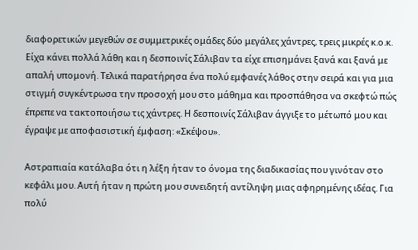διαφορετικών μεγεθών σε συμμετρικές ομάδες δύο μεγάλες χάντρες, τρεις μικρές κ.ο.κ. Είχα κάνει πολλά λάθη και η δεσποινίς Σάλιβαν τα είχε επισημάνει ξανά και ξανά με απαλή υπομονή. Τελικά παρατήρησα ένα πολύ εμφανές λάθος στην σειρά και για μια στιγμή συγκέντρωσα την προσοχή μου στο μάθημα και προσπάθησα να σκεφτώ πώς έπρεπε να τακτοποιήσω τις χάντρες. Η δεσποινίς Σάλιβαν άγγιξε το μέτωπό μου και έγραψε με αποφασιστική έμφαση: «Σκέψου».

Αστραπιαία κατάλαβα ότι η λέξη ήταν το όνομα της διαδικασίας που γινόταν στο κεφάλι μου. Αυτή ήταν η πρώτη μου συνειδητή αντίληψη μιας αφηρημένης ιδέας. Για πολύ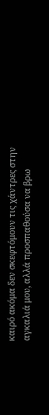καιρό ακόμα δεν σκεφτόμουν τις χάντρες στην αγκαλιά μου, αλλά προσπαθούσα να βρω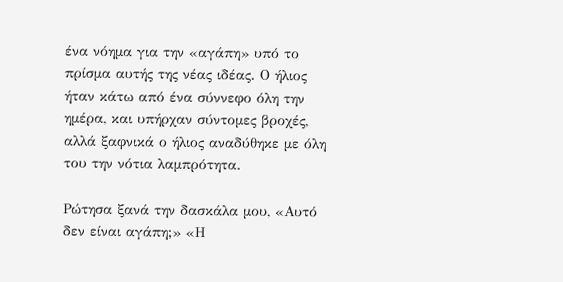ένα νόημα για την «αγάπη» υπό το πρίσμα αυτής της νέας ιδέας. Ο ήλιος ήταν κάτω από ένα σύννεφο όλη την ημέρα, και υπήρχαν σύντομες βροχές, αλλά ξαφνικά ο ήλιος αναδύθηκε με όλη του την νότια λαμπρότητα.

Ρώτησα ξανά την δασκάλα μου, «Αυτό δεν είναι αγάπη;» «Η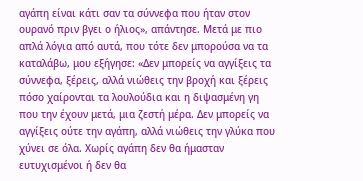αγάπη είναι κάτι σαν τα σύννεφα που ήταν στον ουρανό πριν βγει ο ήλιος», απάντησε. Μετά με πιο απλά λόγια από αυτά, που τότε δεν μπορούσα να τα καταλάβω, μου εξήγησε: «Δεν μπορείς να αγγίξεις τα σύννεφα, ξέρεις, αλλά νιώθεις την βροχή και ξέρεις πόσο χαίρονται τα λουλούδια και η διψασμένη γη που την έχουν μετά, μια ζεστή μέρα. Δεν μπορείς να αγγίξεις ούτε την αγάπη, αλλά νιώθεις την γλύκα που χύνει σε όλα. Χωρίς αγάπη δεν θα ήμασταν ευτυχισμένοι ή δεν θα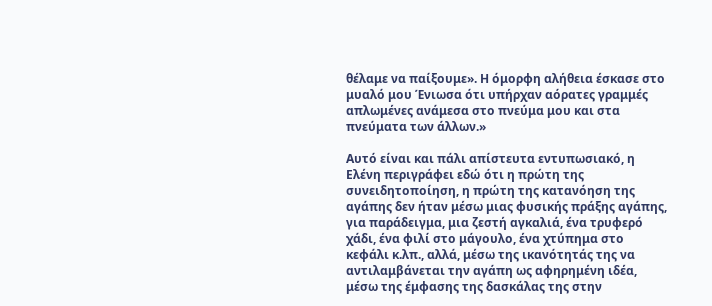θέλαμε να παίξουμε». Η όμορφη αλήθεια έσκασε στο μυαλό μου Ένιωσα ότι υπήρχαν αόρατες γραμμές απλωμένες ανάμεσα στο πνεύμα μου και στα πνεύματα των άλλων.»

Αυτό είναι και πάλι απίστευτα εντυπωσιακό, η Ελένη περιγράφει εδώ ότι η πρώτη της συνειδητοποίηση, η πρώτη της κατανόηση της αγάπης δεν ήταν μέσω μιας φυσικής πράξης αγάπης, για παράδειγμα, μια ζεστή αγκαλιά, ένα τρυφερό χάδι, ένα φιλί στο μάγουλο, ένα χτύπημα στο κεφάλι κ.λπ., αλλά, μέσω της ικανότητάς της να αντιλαμβάνεται την αγάπη ως αφηρημένη ιδέα, μέσω της έμφασης της δασκάλας της στην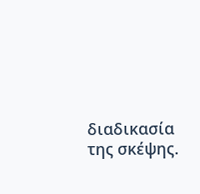διαδικασία της σκέψης.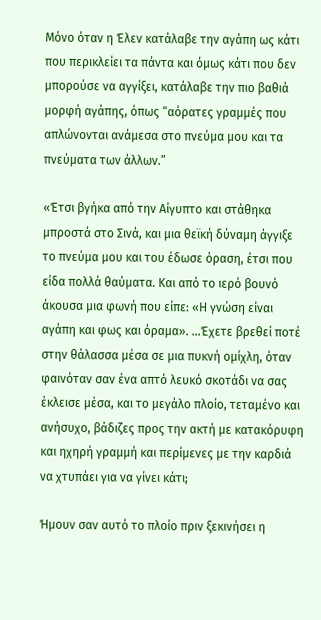Μόνο όταν η Έλεν κατάλαβε την αγάπη ως κάτι που περικλείει τα πάντα και όμως κάτι που δεν μπορούσε να αγγίξει, κατάλαβε την πιο βαθιά μορφή αγάπης, όπως “αόρατες γραμμές που απλώνονται ανάμεσα στο πνεύμα μου και τα πνεύματα των άλλων.”

«Έτσι βγήκα από την Αίγυπτο και στάθηκα μπροστά στο Σινά, και μια θεϊκή δύναμη άγγιξε το πνεύμα μου και του έδωσε όραση, έτσι που είδα πολλά θαύματα. Και από το ιερό βουνό άκουσα μια φωνή που είπε: «Η γνώση είναι αγάπη και φως και όραμα». …Έχετε βρεθεί ποτέ στην θάλασσα μέσα σε μια πυκνή ομίχλη, όταν φαινόταν σαν ένα απτό λευκό σκοτάδι να σας έκλεισε μέσα, και το μεγάλο πλοίο, τεταμένο και ανήσυχο, βάδιζες προς την ακτή με κατακόρυφη και ηχηρή γραμμή και περίμενες με την καρδιά να χτυπάει για να γίνει κάτι;

Ήμουν σαν αυτό το πλοίο πριν ξεκινήσει η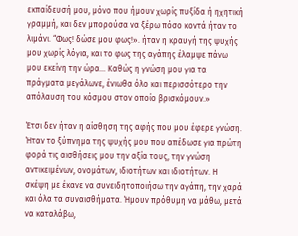εκπαίδευσή μου, μόνο που ήμουν χωρίς πυξίδα ή ηχητική γραμμή, και δεν μπορούσα να ξέρω πόσο κοντά ήταν το λιμάνι. “Φως! δώσε μου φως!». ήταν η κραυγή της ψυχής μου χωρίς λόγια, και το φως της αγάπης έλαμψε πάνω μου εκείνη την ώρα… Καθώς η γνώση μου για τα πράγματα μεγάλωνε, ένιωθα όλο και περισσότερο την απόλαυση του κόσμου στον οποίο βρισκόμουν.»

Έτσι δεν ήταν η αίσθηση της αφής που μου έφερε γνώση. Ήταν το ξύπνημα της ψυχής μου που απέδωσε για πρώτη φορά τις αισθήσεις μου την αξία τους, την γνώση αντικειμένων, ονομάτων, ιδιοτήτων και ιδιοτήτων. Η σκέψη με έκανε να συνειδητοποιήσω την αγάπη, την χαρά και όλα τα συναισθήματα. Ήμουν πρόθυμη να μάθω, μετά να καταλάβω,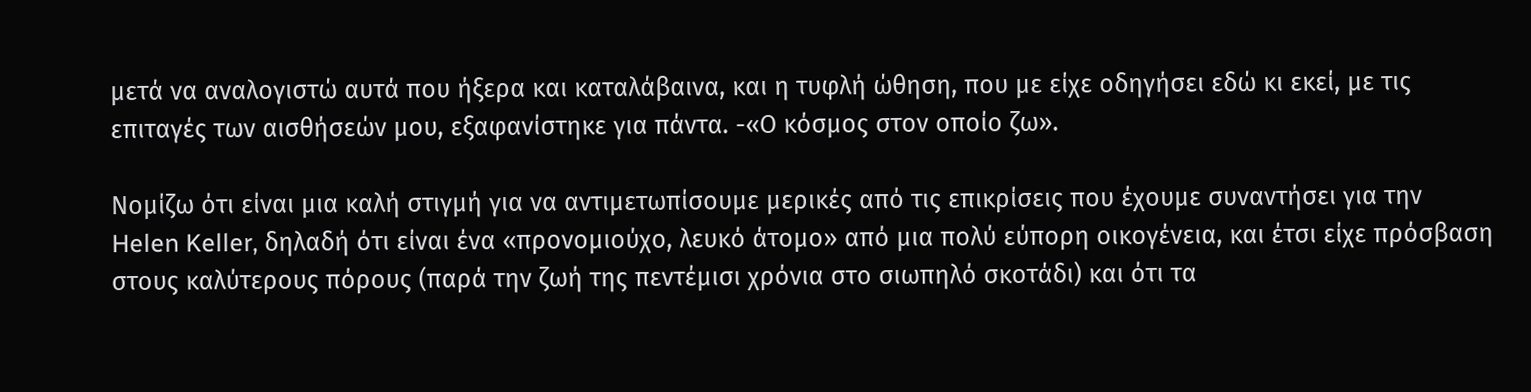μετά να αναλογιστώ αυτά που ήξερα και καταλάβαινα, και η τυφλή ώθηση, που με είχε οδηγήσει εδώ κι εκεί, με τις επιταγές των αισθήσεών μου, εξαφανίστηκε για πάντα. -«Ο κόσμος στον οποίο ζω».

Νομίζω ότι είναι μια καλή στιγμή για να αντιμετωπίσουμε μερικές από τις επικρίσεις που έχουμε συναντήσει για την Helen Keller, δηλαδή ότι είναι ένα «προνομιούχο, λευκό άτομο» από μια πολύ εύπορη οικογένεια, και έτσι είχε πρόσβαση στους καλύτερους πόρους (παρά την ζωή της πεντέμισι χρόνια στο σιωπηλό σκοτάδι) και ότι τα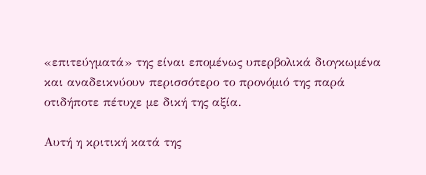«επιτεύγματά» της είναι επομένως υπερβολικά διογκωμένα και αναδεικνύουν περισσότερο το προνόμιό της παρά οτιδήποτε πέτυχε με δική της αξία.

Αυτή η κριτική κατά της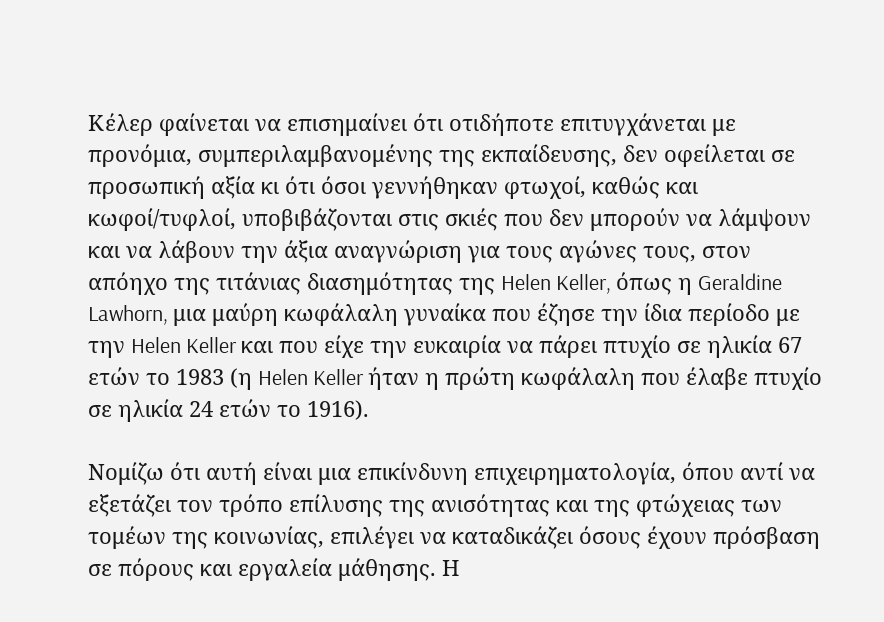Κέλερ φαίνεται να επισημαίνει ότι οτιδήποτε επιτυγχάνεται με προνόμια, συμπεριλαμβανομένης της εκπαίδευσης, δεν οφείλεται σε προσωπική αξία κι ότι όσοι γεννήθηκαν φτωχοί, καθώς και κωφοί/τυφλοί, υποβιβάζονται στις σκιές που δεν μπορούν να λάμψουν και να λάβουν την άξια αναγνώριση για τους αγώνες τους, στον απόηχο της τιτάνιας διασημότητας της Helen Keller, όπως η Geraldine Lawhorn, μια μαύρη κωφάλαλη γυναίκα που έζησε την ίδια περίοδο με την Helen Keller και που είχε την ευκαιρία να πάρει πτυχίο σε ηλικία 67 ετών το 1983 (η Helen Keller ήταν η πρώτη κωφάλαλη που έλαβε πτυχίο σε ηλικία 24 ετών το 1916).

Νομίζω ότι αυτή είναι μια επικίνδυνη επιχειρηματολογία, όπου αντί να εξετάζει τον τρόπο επίλυσης της ανισότητας και της φτώχειας των τομέων της κοινωνίας, επιλέγει να καταδικάζει όσους έχουν πρόσβαση σε πόρους και εργαλεία μάθησης. Η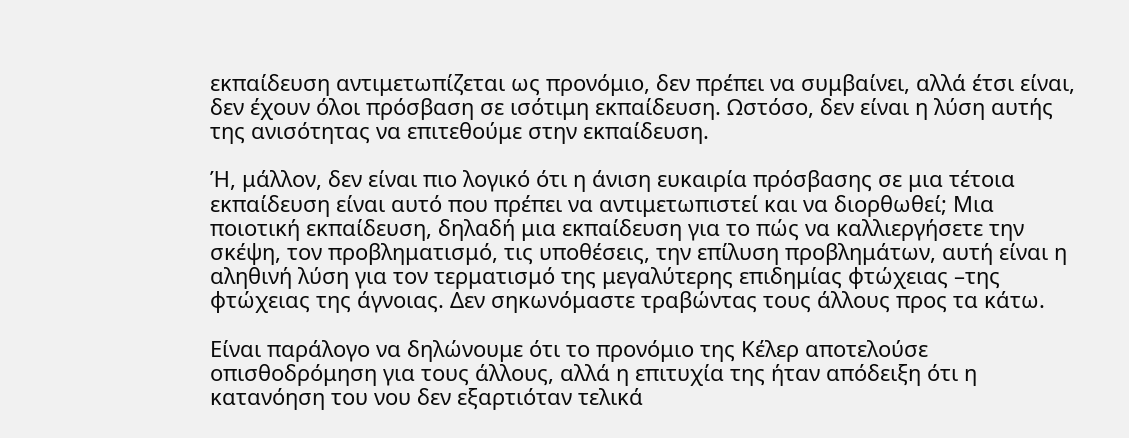εκπαίδευση αντιμετωπίζεται ως προνόμιο, δεν πρέπει να συμβαίνει, αλλά έτσι είναι, δεν έχουν όλοι πρόσβαση σε ισότιμη εκπαίδευση. Ωστόσο, δεν είναι η λύση αυτής της ανισότητας να επιτεθούμε στην εκπαίδευση.

Ή, μάλλον, δεν είναι πιο λογικό ότι η άνιση ευκαιρία πρόσβασης σε μια τέτοια εκπαίδευση είναι αυτό που πρέπει να αντιμετωπιστεί και να διορθωθεί; Μια ποιοτική εκπαίδευση, δηλαδή μια εκπαίδευση για το πώς να καλλιεργήσετε την σκέψη, τον προβληματισμό, τις υποθέσεις, την επίλυση προβλημάτων, αυτή είναι η αληθινή λύση για τον τερματισμό της μεγαλύτερης επιδημίας φτώχειας –της φτώχειας της άγνοιας. Δεν σηκωνόμαστε τραβώντας τους άλλους προς τα κάτω.

Είναι παράλογο να δηλώνουμε ότι το προνόμιο της Κέλερ αποτελούσε οπισθοδρόμηση για τους άλλους, αλλά η επιτυχία της ήταν απόδειξη ότι η κατανόηση του νου δεν εξαρτιόταν τελικά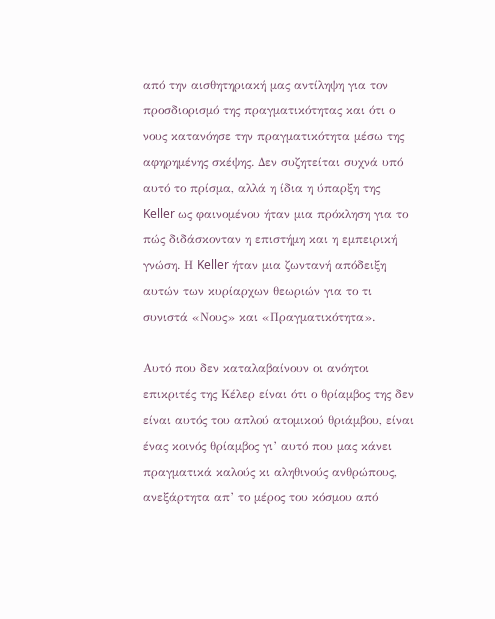από την αισθητηριακή μας αντίληψη για τον προσδιορισμό της πραγματικότητας και ότι ο νους κατανόησε την πραγματικότητα μέσω της αφηρημένης σκέψης. Δεν συζητείται συχνά υπό αυτό το πρίσμα, αλλά η ίδια η ύπαρξη της Keller ως φαινομένου ήταν μια πρόκληση για το πώς διδάσκονταν η επιστήμη και η εμπειρική γνώση. Η Keller ήταν μια ζωντανή απόδειξη αυτών των κυρίαρχων θεωριών για το τι συνιστά «Νους» και «Πραγματικότητα».

Αυτό που δεν καταλαβαίνουν οι ανόητοι επικριτές της Κέλερ είναι ότι ο θρίαμβος της δεν είναι αυτός του απλού ατομικού θριάμβου, είναι ένας κοινός θρίαμβος γι’ αυτό που μας κάνει πραγματικά καλούς κι αληθινούς ανθρώπους, ανεξάρτητα απ’ το μέρος του κόσμου από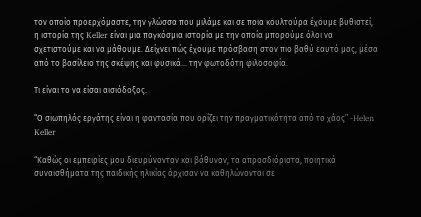τον οποίο προερχόμαστε, την γλώσσα που μιλάμε και σε ποια κουλτούρα έχουμε βυθιστεί, η ιστορία της Keller είναι μια παγκόσμια ιστορία με την οποία μπορούμε όλοι να σχετιστούμε και να μάθουμε. Δείχνει πώς έχουμε πρόσβαση στον πιο βαθύ εαυτό μας, μέσα από το βασίλειο της σκέψης και φυσικά… την φωτοδότη φιλοσοφία.

Τι είναι το να είσαι αισιόδοξος.

“Ο σιωπηλός εργάτης είναι η φαντασία που ορίζει την πραγματικότητα από το χάος” -Helen Keller

“Καθώς οι εμπειρίες μου διευρύνονταν και βάθυναν, τα απροσδιόριστα, ποιητικά συναισθήματα της παιδικής ηλικίας άρχισαν να καθηλώνονται σε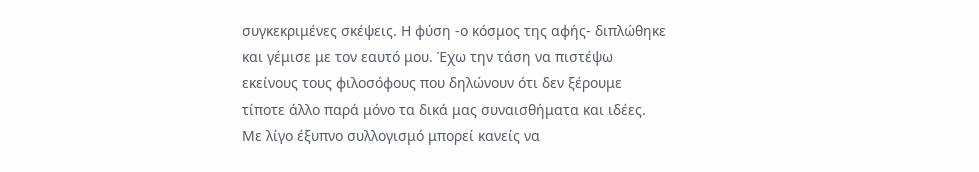συγκεκριμένες σκέψεις. Η φύση -ο κόσμος της αφής- διπλώθηκε και γέμισε με τον εαυτό μου. Έχω την τάση να πιστέψω εκείνους τους φιλοσόφους που δηλώνουν ότι δεν ξέρουμε τίποτε άλλο παρά μόνο τα δικά μας συναισθήματα και ιδέες. Με λίγο έξυπνο συλλογισμό μπορεί κανείς να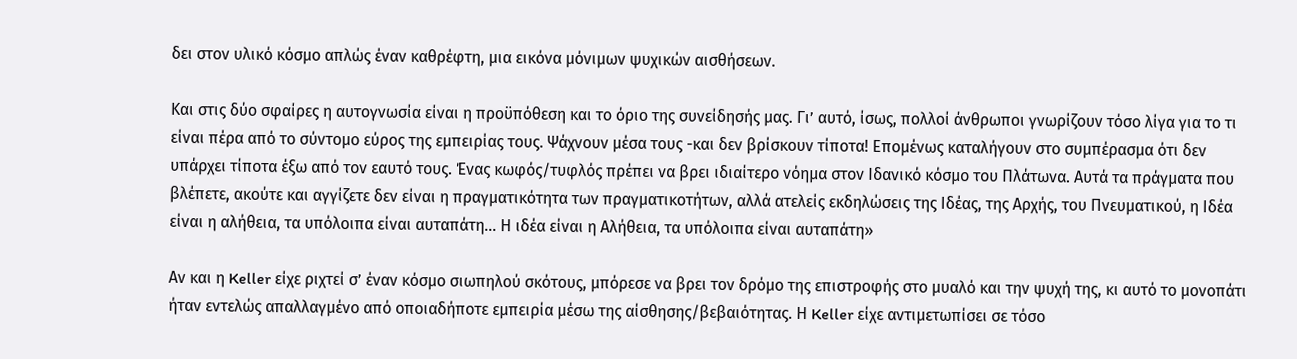δει στον υλικό κόσμο απλώς έναν καθρέφτη, μια εικόνα μόνιμων ψυχικών αισθήσεων.

Και στις δύο σφαίρες η αυτογνωσία είναι η προϋπόθεση και το όριο της συνείδησής μας. Γι’ αυτό, ίσως, πολλοί άνθρωποι γνωρίζουν τόσο λίγα για το τι είναι πέρα από το σύντομο εύρος της εμπειρίας τους. Ψάχνουν μέσα τους -και δεν βρίσκουν τίποτα! Επομένως καταλήγουν στο συμπέρασμα ότι δεν υπάρχει τίποτα έξω από τον εαυτό τους. Ένας κωφός/τυφλός πρέπει να βρει ιδιαίτερο νόημα στον Ιδανικό κόσμο του Πλάτωνα. Αυτά τα πράγματα που βλέπετε, ακούτε και αγγίζετε δεν είναι η πραγματικότητα των πραγματικοτήτων, αλλά ατελείς εκδηλώσεις της Ιδέας, της Αρχής, του Πνευματικού, η Ιδέα είναι η αλήθεια, τα υπόλοιπα είναι αυταπάτη… Η ιδέα είναι η Αλήθεια, τα υπόλοιπα είναι αυταπάτη»

Αν και η Keller είχε ριχτεί σ’ έναν κόσμο σιωπηλού σκότους, μπόρεσε να βρει τον δρόμο της επιστροφής στο μυαλό και την ψυχή της, κι αυτό το μονοπάτι ήταν εντελώς απαλλαγμένο από οποιαδήποτε εμπειρία μέσω της αίσθησης/βεβαιότητας. Η Keller είχε αντιμετωπίσει σε τόσο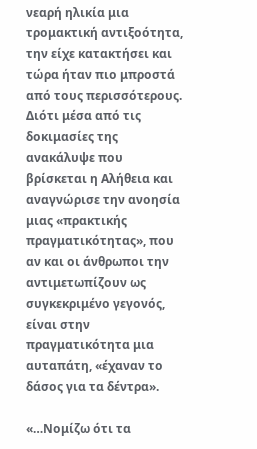νεαρή ηλικία μια τρομακτική αντιξοότητα, την είχε κατακτήσει και τώρα ήταν πιο μπροστά από τους περισσότερους. Διότι μέσα από τις δοκιμασίες της ανακάλυψε που βρίσκεται η Αλήθεια και αναγνώρισε την ανοησία μιας «πρακτικής πραγματικότητας», που αν και οι άνθρωποι την αντιμετωπίζουν ως συγκεκριμένο γεγονός, είναι στην πραγματικότητα μια αυταπάτη, «έχαναν το δάσος για τα δέντρα».

«…Νομίζω ότι τα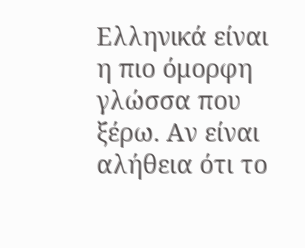Ελληνικά είναι η πιο όμορφη γλώσσα που ξέρω. Αν είναι αλήθεια ότι το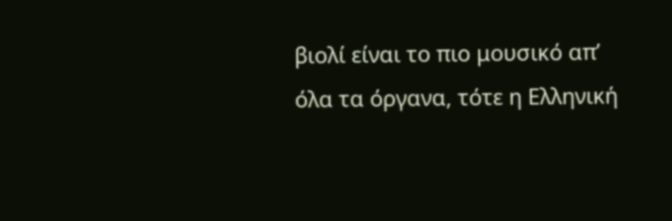βιολί είναι το πιο μουσικό απ’ όλα τα όργανα, τότε η Ελληνική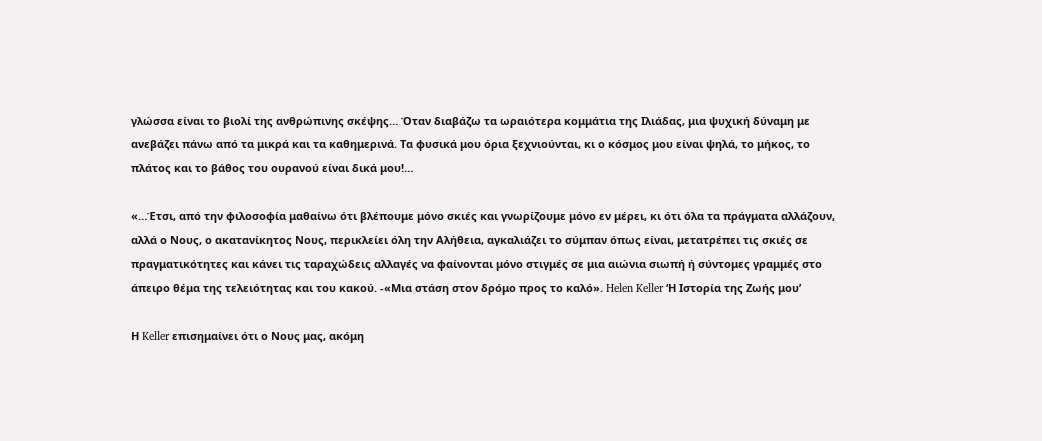γλώσσα είναι το βιολί της ανθρώπινης σκέψης… Όταν διαβάζω τα ωραιότερα κομμάτια της Ιλιάδας, μια ψυχική δύναμη με ανεβάζει πάνω από τα μικρά και τα καθημερινά. Τα φυσικά μου όρια ξεχνιούνται, κι ο κόσμος μου είναι ψηλά, το μήκος, το πλάτος και το βάθος του ουρανού είναι δικά μου!…

«…Έτσι, από την φιλοσοφία μαθαίνω ότι βλέπουμε μόνο σκιές και γνωρίζουμε μόνο εν μέρει, κι ότι όλα τα πράγματα αλλάζουν, αλλά ο Νους, ο ακατανίκητος Νους, περικλείει όλη την Αλήθεια, αγκαλιάζει το σύμπαν όπως είναι, μετατρέπει τις σκιές σε πραγματικότητες και κάνει τις ταραχώδεις αλλαγές να φαίνονται μόνο στιγμές σε μια αιώνια σιωπή ή σύντομες γραμμές στο άπειρο θέμα της τελειότητας και του κακού. -«Μια στάση στον δρόμο προς το καλό». Helen Keller ‘Η Ιστορία της Ζωής μου’

Η Keller επισημαίνει ότι ο Νους μας, ακόμη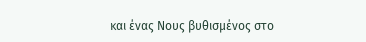και ένας Νους βυθισμένος στο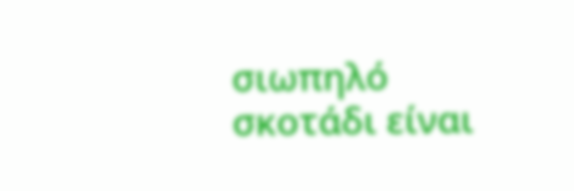σιωπηλό σκοτάδι είναι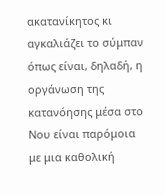ακατανίκητος κι αγκαλιάζει το σύμπαν όπως είναι, δηλαδή, η οργάνωση της κατανόησης μέσα στο Νου είναι παρόμοια με μια καθολική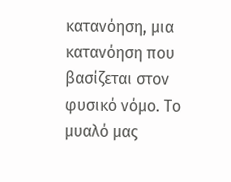κατανόηση, μια κατανόηση που βασίζεται στον φυσικό νόμο. Το μυαλό μας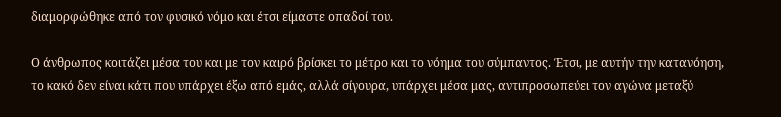διαμορφώθηκε από τον φυσικό νόμο και έτσι είμαστε οπαδοί του.

Ο άνθρωπος κοιτάζει μέσα του και με τον καιρό βρίσκει το μέτρο και το νόημα του σύμπαντος. Έτσι, με αυτήν την κατανόηση, το κακό δεν είναι κάτι που υπάρχει έξω από εμάς, αλλά σίγουρα, υπάρχει μέσα μας, αντιπροσωπεύει τον αγώνα μεταξύ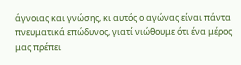άγνοιας και γνώσης, κι αυτός ο αγώνας είναι πάντα πνευματικά επώδυνος, γιατί νιώθουμε ότι ένα μέρος μας πρέπει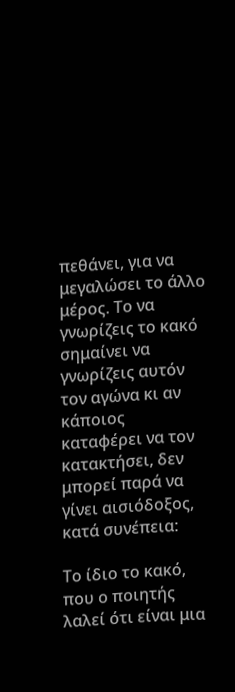πεθάνει, για να μεγαλώσει το άλλο μέρος. Το να γνωρίζεις το κακό σημαίνει να γνωρίζεις αυτόν τον αγώνα κι αν κάποιος καταφέρει να τον κατακτήσει, δεν μπορεί παρά να γίνει αισιόδοξος, κατά συνέπεια:

Το ίδιο το κακό, που ο ποιητής λαλεί ότι είναι μια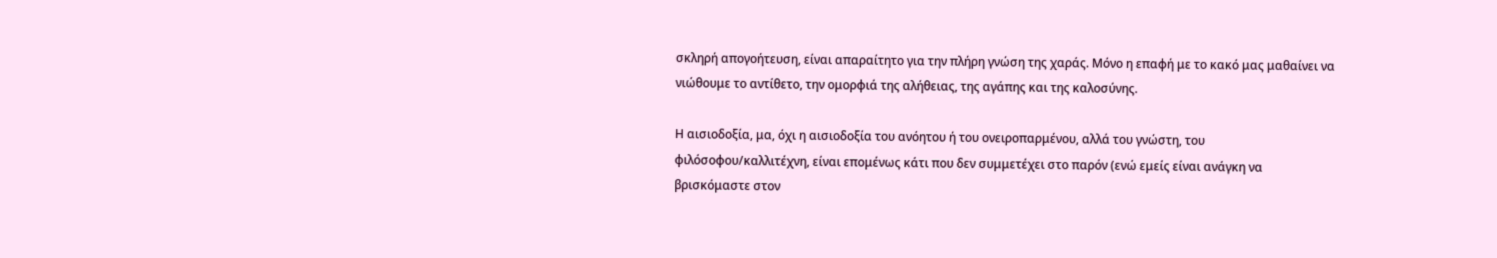σκληρή απογοήτευση, είναι απαραίτητο για την πλήρη γνώση της χαράς. Μόνο η επαφή με το κακό μας μαθαίνει να νιώθουμε το αντίθετο, την ομορφιά της αλήθειας, της αγάπης και της καλοσύνης.

Η αισιοδοξία, μα, όχι η αισιοδοξία του ανόητου ή του ονειροπαρμένου, αλλά του γνώστη, του φιλόσοφου/καλλιτέχνη, είναι επομένως κάτι που δεν συμμετέχει στο παρόν (ενώ εμείς είναι ανάγκη να βρισκόμαστε στον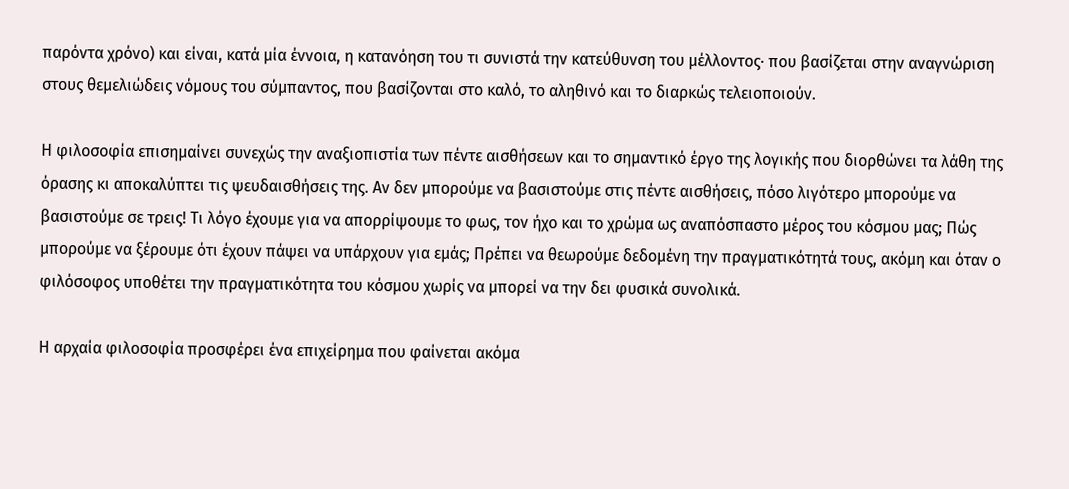παρόντα χρόνο) και είναι, κατά μία έννοια, η κατανόηση του τι συνιστά την κατεύθυνση του μέλλοντος· που βασίζεται στην αναγνώριση στους θεμελιώδεις νόμους του σύμπαντος, που βασίζονται στο καλό, το αληθινό και το διαρκώς τελειοποιούν.

Η φιλοσοφία επισημαίνει συνεχώς την αναξιοπιστία των πέντε αισθήσεων και το σημαντικό έργο της λογικής που διορθώνει τα λάθη της όρασης κι αποκαλύπτει τις ψευδαισθήσεις της. Αν δεν μπορούμε να βασιστούμε στις πέντε αισθήσεις, πόσο λιγότερο μπορούμε να βασιστούμε σε τρεις! Τι λόγο έχουμε για να απορρίψουμε το φως, τον ήχο και το χρώμα ως αναπόσπαστο μέρος του κόσμου μας; Πώς μπορούμε να ξέρουμε ότι έχουν πάψει να υπάρχουν για εμάς; Πρέπει να θεωρούμε δεδομένη την πραγματικότητά τους, ακόμη και όταν ο φιλόσοφος υποθέτει την πραγματικότητα του κόσμου χωρίς να μπορεί να την δει φυσικά συνολικά.

Η αρχαία φιλοσοφία προσφέρει ένα επιχείρημα που φαίνεται ακόμα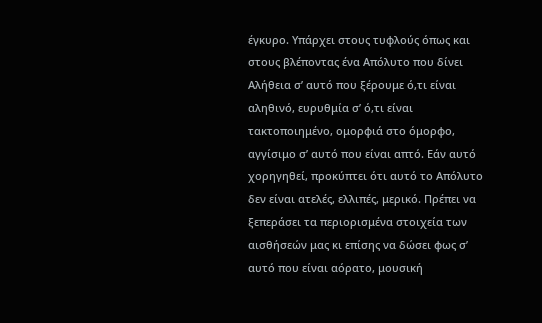έγκυρο. Υπάρχει στους τυφλούς όπως και στους βλέποντας ένα Απόλυτο που δίνει Αλήθεια σ’ αυτό που ξέρουμε ό,τι είναι αληθινό, ευρυθμία σ’ ό,τι είναι τακτοποιημένο, ομορφιά στο όμορφο, αγγίσιμο σ’ αυτό που είναι απτό. Εάν αυτό χορηγηθεί, προκύπτει ότι αυτό το Απόλυτο δεν είναι ατελές, ελλιπές, μερικό. Πρέπει να ξεπεράσει τα περιορισμένα στοιχεία των αισθήσεών μας κι επίσης να δώσει φως σ’ αυτό που είναι αόρατο, μουσική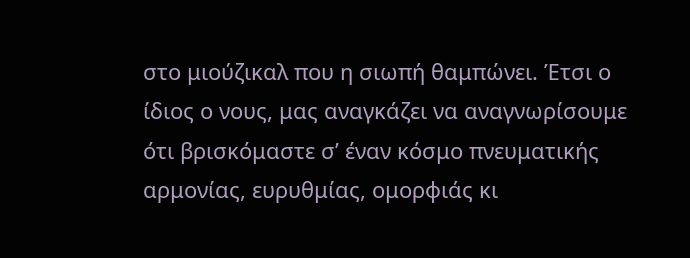στο μιούζικαλ που η σιωπή θαμπώνει. Έτσι ο ίδιος ο νους, μας αναγκάζει να αναγνωρίσουμε ότι βρισκόμαστε σ’ έναν κόσμο πνευματικής αρμονίας, ευρυθμίας, ομορφιάς κι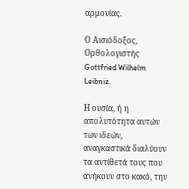αρμονίας.

Ο Αισιόδοξος, Ορθολογιστής Gottfried Wilhelm Leibniz.

Η ουσία, ή η απολυτότητα αυτών των ιδεών, αναγκαστικά διαλύουν τα αντίθετά τους που ανήκουν στο κακό, την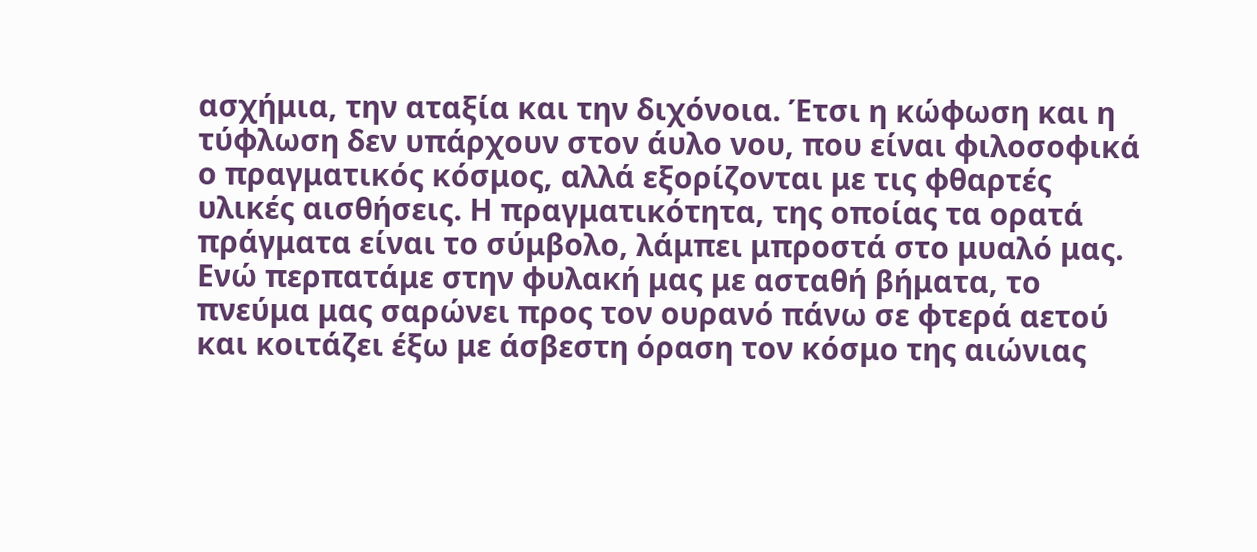ασχήμια, την αταξία και την διχόνοια. Έτσι η κώφωση και η τύφλωση δεν υπάρχουν στον άυλο νου, που είναι φιλοσοφικά ο πραγματικός κόσμος, αλλά εξορίζονται με τις φθαρτές υλικές αισθήσεις. Η πραγματικότητα, της οποίας τα ορατά πράγματα είναι το σύμβολο, λάμπει μπροστά στο μυαλό μας. Ενώ περπατάμε στην φυλακή μας με ασταθή βήματα, το πνεύμα μας σαρώνει προς τον ουρανό πάνω σε φτερά αετού και κοιτάζει έξω με άσβεστη όραση τον κόσμο της αιώνιας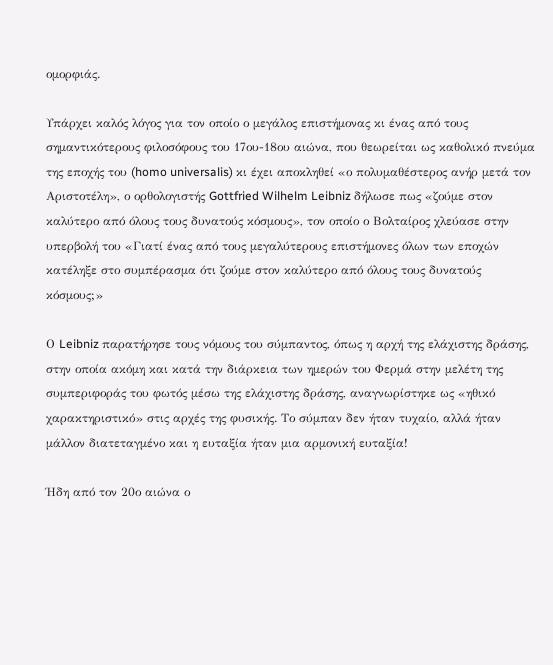ομορφιάς.

Υπάρχει καλός λόγος για τον οποίο ο μεγάλος επιστήμονας κι ένας από τους σημαντικότερους φιλοσόφους του 17ου-18ου αιώνα, που θεωρείται ως καθολικό πνεύμα της εποχής του (homo universalis) κι έχει αποκληθεί «ο πολυμαθέστερος ανήρ μετά τον Αριστοτέλη», ο ορθολογιστής Gottfried Wilhelm Leibniz δήλωσε πως «ζούμε στον καλύτερο από όλους τους δυνατούς κόσμους», τον οποίο ο Βολταίρος χλεύασε στην υπερβολή του «Γιατί ένας από τους μεγαλύτερους επιστήμονες όλων των εποχών κατέληξε στο συμπέρασμα ότι ζούμε στον καλύτερο από όλους τους δυνατούς κόσμους;»

Ο Leibniz παρατήρησε τους νόμους του σύμπαντος, όπως η αρχή της ελάχιστης δράσης, στην οποία ακόμη και κατά την διάρκεια των ημερών του Φερμά στην μελέτη της συμπεριφοράς του φωτός μέσω της ελάχιστης δράσης, αναγνωρίστηκε ως «ηθικό χαρακτηριστικό» στις αρχές της φυσικής. Το σύμπαν δεν ήταν τυχαίο, αλλά ήταν μάλλον διατεταγμένο και η ευταξία ήταν μια αρμονική ευταξία!

Ήδη από τον 20ο αιώνα ο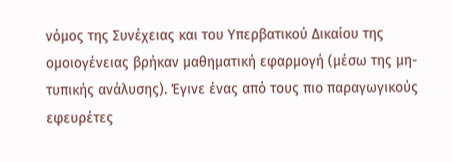νόμος της Συνέχειας και του Υπερβατικού Δικαίου της ομοιογένειας βρήκαν μαθηματική εφαρμογή (μέσω της μη-τυπικής ανάλυσης). Έγινε ένας από τους πιο παραγωγικούς εφευρέτες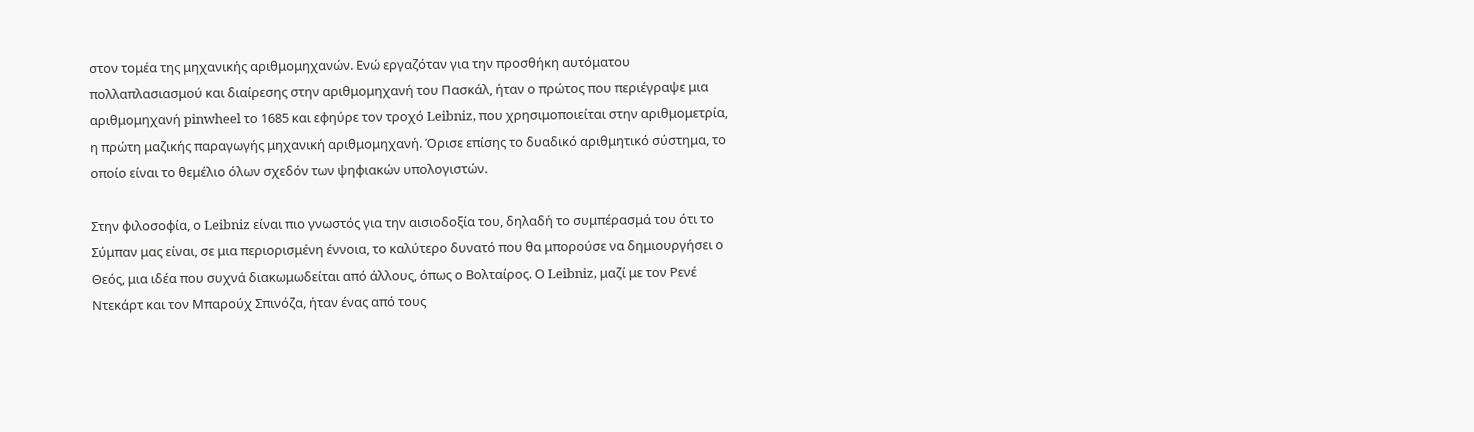στον τομέα της μηχανικής αριθμομηχανών. Ενώ εργαζόταν για την προσθήκη αυτόματου πολλαπλασιασμού και διαίρεσης στην αριθμομηχανή του Πασκάλ, ήταν ο πρώτος που περιέγραψε μια αριθμομηχανή pinwheel το 1685 και εφηύρε τον τροχό Leibniz, που χρησιμοποιείται στην αριθμομετρία, η πρώτη μαζικής παραγωγής μηχανική αριθμομηχανή. Όρισε επίσης το δυαδικό αριθμητικό σύστημα, το οποίο είναι το θεμέλιο όλων σχεδόν των ψηφιακών υπολογιστών.

Στην φιλοσοφία, ο Leibniz είναι πιο γνωστός για την αισιοδοξία του, δηλαδή το συμπέρασμά του ότι το Σύμπαν μας είναι, σε μια περιορισμένη έννοια, το καλύτερο δυνατό που θα μπορούσε να δημιουργήσει ο Θεός, μια ιδέα που συχνά διακωμωδείται από άλλους, όπως ο Βολταίρος. Ο Leibniz, μαζί με τον Ρενέ Ντεκάρτ και τον Μπαρούχ Σπινόζα, ήταν ένας από τους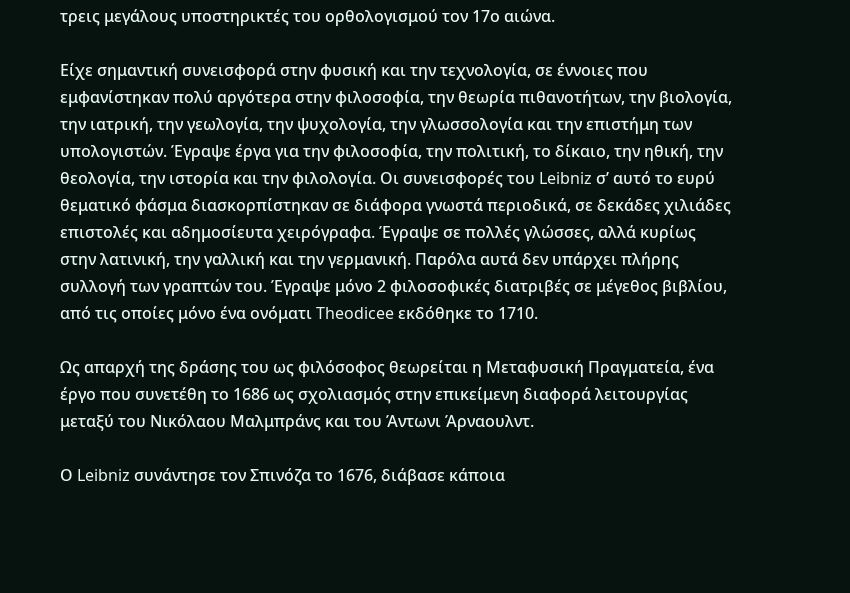τρεις μεγάλους υποστηρικτές του ορθολογισμού τον 17ο αιώνα.

Είχε σημαντική συνεισφορά στην φυσική και την τεχνολογία, σε έννοιες που εμφανίστηκαν πολύ αργότερα στην φιλοσοφία, την θεωρία πιθανοτήτων, την βιολογία, την ιατρική, την γεωλογία, την ψυχολογία, την γλωσσολογία και την επιστήμη των υπολογιστών. Έγραψε έργα για την φιλοσοφία, την πολιτική, το δίκαιο, την ηθική, την θεολογία, την ιστορία και την φιλολογία. Οι συνεισφορές του Leibniz σ’ αυτό το ευρύ θεματικό φάσμα διασκορπίστηκαν σε διάφορα γνωστά περιοδικά, σε δεκάδες χιλιάδες επιστολές και αδημοσίευτα χειρόγραφα. Έγραψε σε πολλές γλώσσες, αλλά κυρίως στην λατινική, την γαλλική και την γερμανική. Παρόλα αυτά δεν υπάρχει πλήρης συλλογή των γραπτών του. Έγραψε μόνο 2 φιλοσοφικές διατριβές σε μέγεθος βιβλίου, από τις οποίες μόνο ένα ονόματι Theodicee εκδόθηκε το 1710.

Ως απαρχή της δράσης του ως φιλόσοφος θεωρείται η Μεταφυσική Πραγματεία, ένα έργο που συνετέθη το 1686 ως σχολιασμός στην επικείμενη διαφορά λειτουργίας μεταξύ του Νικόλαου Μαλμπράνς και του Άντωνι Άρναουλντ.

Ο Leibniz συνάντησε τον Σπινόζα το 1676, διάβασε κάποια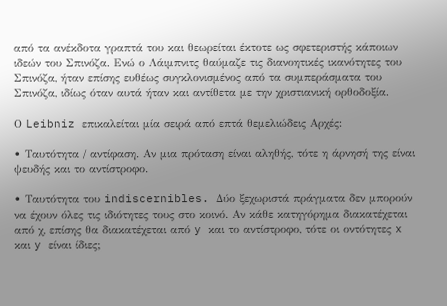από τα ανέκδοτα γραπτά του και θεωρείται έκτοτε ως σφετεριστής κάποιων ιδεών του Σπινόζα. Ενώ ο Λάιμπνιτς θαύμαζε τις διανοητικές ικανότητες του Σπινόζα, ήταν επίσης ευθέως συγκλονισμένος από τα συμπεράσματα του Σπινόζα, ιδίως όταν αυτά ήταν και αντίθετα με την χριστιανική ορθοδοξία.

Ο Leibniz επικαλείται μία σειρά από επτά θεμελιώδεις Αρχές:

• Ταυτότητα / αντίφαση. Αν μια πρόταση είναι αληθής, τότε η άρνησή της είναι ψευδής και το αντίστροφο.

• Ταυτότητα του indiscernibles. Δύο ξεχωριστά πράγματα δεν μπορούν να έχουν όλες τις ιδιότητες τους στο κοινό. Αν κάθε κατηγόρημα διακατέχεται από χ, επίσης θα διακατέχεται από y και το αντίστροφο, τότε οι οντότητες x και y είναι ίδιες;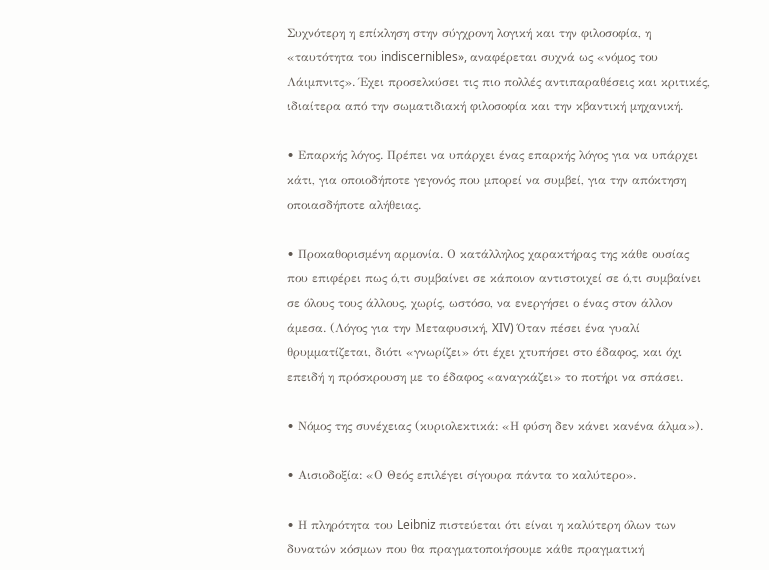Συχνότερη η επίκληση στην σύγχρονη λογική και την φιλοσοφία, η «ταυτότητα του indiscernibles», αναφέρεται συχνά ως «νόμος του Λάιμπνιτς». Έχει προσελκύσει τις πιο πολλές αντιπαραθέσεις και κριτικές, ιδιαίτερα από την σωματιδιακή φιλοσοφία και την κβαντική μηχανική.

• Επαρκής λόγος. Πρέπει να υπάρχει ένας επαρκής λόγος για να υπάρχει κάτι, για οποιοδήποτε γεγονός που μπορεί να συμβεί, για την απόκτηση οποιασδήποτε αλήθειας.

• Προκαθορισμένη αρμονία. Ο κατάλληλος χαρακτήρας της κάθε ουσίας που επιφέρει πως ό,τι συμβαίνει σε κάποιον αντιστοιχεί σε ό,τι συμβαίνει σε όλους τους άλλους, χωρίς, ωστόσο, να ενεργήσει ο ένας στον άλλον άμεσα. (Λόγος για την Μεταφυσική, XIV) Όταν πέσει ένα γυαλί θρυμματίζεται, διότι «γνωρίζει» ότι έχει χτυπήσει στο έδαφος, και όχι επειδή η πρόσκρουση με το έδαφος «αναγκάζει» το ποτήρι να σπάσει.

• Νόμος της συνέχειας (κυριολεκτικά: «Η φύση δεν κάνει κανένα άλμα»).

• Αισιοδοξία: «Ο Θεός επιλέγει σίγουρα πάντα το καλύτερο».

• Η πληρότητα του Leibniz πιστεύεται ότι είναι η καλύτερη όλων των δυνατών κόσμων που θα πραγματοποιήσουμε κάθε πραγματική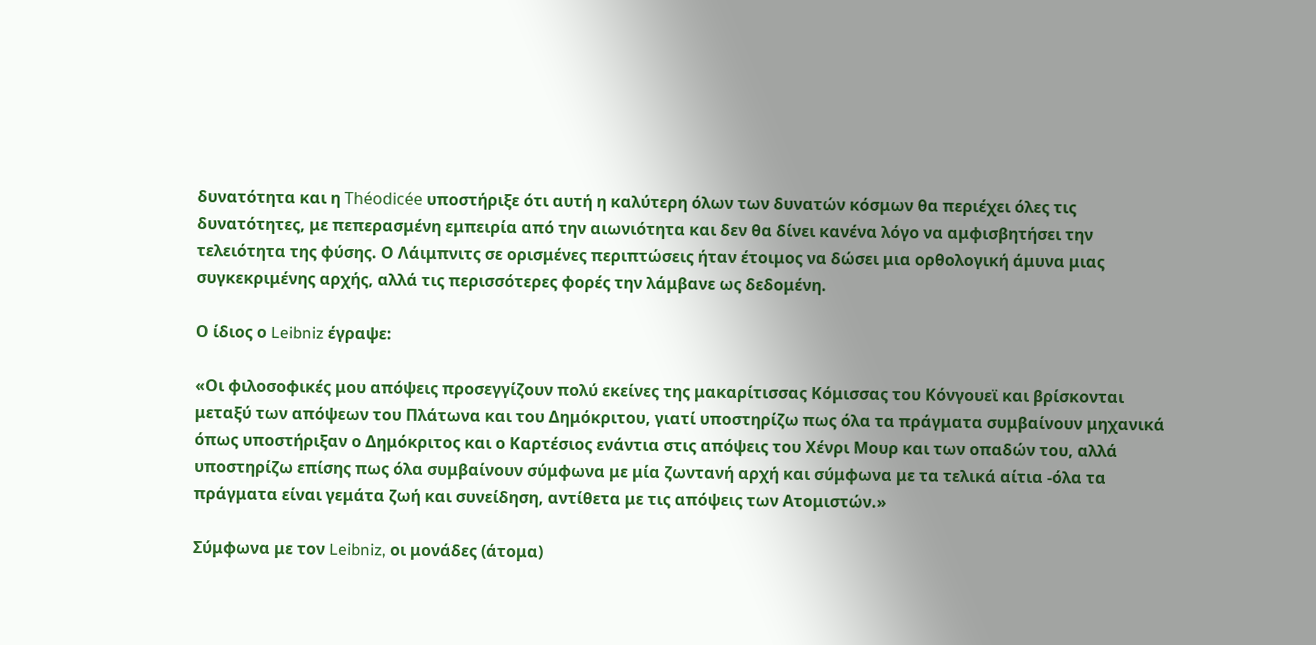δυνατότητα και η Théodicée υποστήριξε ότι αυτή η καλύτερη όλων των δυνατών κόσμων θα περιέχει όλες τις δυνατότητες, με πεπερασμένη εμπειρία από την αιωνιότητα και δεν θα δίνει κανένα λόγο να αμφισβητήσει την τελειότητα της φύσης. Ο Λάιμπνιτς σε ορισμένες περιπτώσεις ήταν έτοιμος να δώσει μια ορθολογική άμυνα μιας συγκεκριμένης αρχής, αλλά τις περισσότερες φορές την λάμβανε ως δεδομένη.

Ο ίδιος ο Leibniz έγραψε:

«Οι φιλοσοφικές μου απόψεις προσεγγίζουν πολύ εκείνες της μακαρίτισσας Κόμισσας του Κόνγουεϊ και βρίσκονται μεταξύ των απόψεων του Πλάτωνα και του Δημόκριτου, γιατί υποστηρίζω πως όλα τα πράγματα συμβαίνουν μηχανικά όπως υποστήριξαν ο Δημόκριτος και ο Καρτέσιος ενάντια στις απόψεις του Χένρι Μουρ και των οπαδών του, αλλά υποστηρίζω επίσης πως όλα συμβαίνουν σύμφωνα με μία ζωντανή αρχή και σύμφωνα με τα τελικά αίτια -όλα τα πράγματα είναι γεμάτα ζωή και συνείδηση, αντίθετα με τις απόψεις των Ατομιστών.»

Σύμφωνα με τον Leibniz, οι μονάδες (άτομα)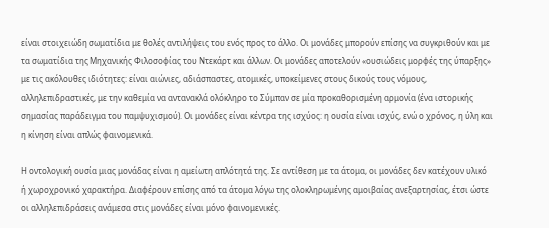είναι στοιχειώδη σωματίδια με θολές αντιλήψεις του ενός προς το άλλο. Οι μονάδες μπορούν επίσης να συγκριθούν και με τα σωματίδια της Μηχανικής Φιλοσοφίας του Ντεκάρτ και άλλων. Οι μονάδες αποτελούν «ουσιώδεις μορφές της ύπαρξης» με τις ακόλουθες ιδιότητες: είναι αιώνιες, αδιάσπαστες, ατομικές, υποκείμενες στους δικούς τους νόμους, αλληλεπιδραστικές, με την καθεμία να αντανακλά ολόκληρο το Σύμπαν σε μία προκαθορισμένη αρμονία (ένα ιστορικής σημασίας παράδειγμα του παμψυχισμού). Οι μονάδες είναι κέντρα της ισχύος: η ουσία είναι ισχύς, ενώ ο χρόνος, η ύλη και η κίνηση είναι απλώς φαινομενικά.

Η οντολογική ουσία μιας μονάδας είναι η αμείωτη απλότητά της. Σε αντίθεση με τα άτομα, οι μονάδες δεν κατέχουν υλικό ή χωροχρονικό χαρακτήρα. Διαφέρουν επίσης από τα άτομα λόγω της ολοκληρωμένης αμοιβαίας ανεξαρτησίας, έτσι ώστε οι αλληλεπιδράσεις ανάμεσα στις μονάδες είναι μόνο φαινομενικές.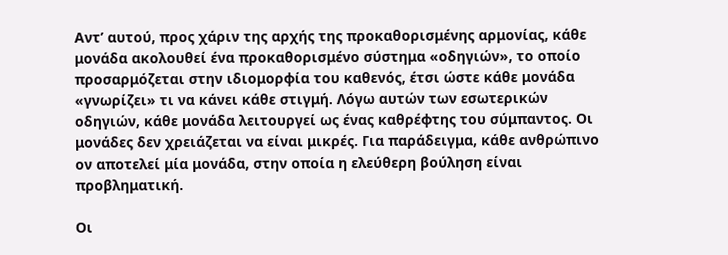Αντ’ αυτού, προς χάριν της αρχής της προκαθορισμένης αρμονίας, κάθε μονάδα ακολουθεί ένα προκαθορισμένο σύστημα «οδηγιών», το οποίο προσαρμόζεται στην ιδιομορφία του καθενός, έτσι ώστε κάθε μονάδα «γνωρίζει» τι να κάνει κάθε στιγμή. Λόγω αυτών των εσωτερικών οδηγιών, κάθε μονάδα λειτουργεί ως ένας καθρέφτης του σύμπαντος. Οι μονάδες δεν χρειάζεται να είναι μικρές. Για παράδειγμα, κάθε ανθρώπινο ον αποτελεί μία μονάδα, στην οποία η ελεύθερη βούληση είναι προβληματική.

Οι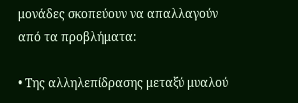μονάδες σκοπεύουν να απαλλαγούν από τα προβλήματα:

• Της αλληλεπίδρασης μεταξύ μυαλού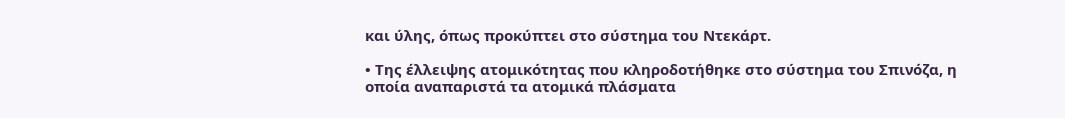και ύλης, όπως προκύπτει στο σύστημα του Ντεκάρτ.

• Της έλλειψης ατομικότητας που κληροδοτήθηκε στο σύστημα του Σπινόζα, η οποία αναπαριστά τα ατομικά πλάσματα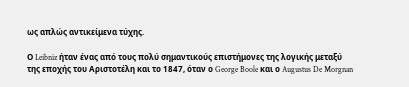ως απλώς αντικείμενα τύχης.

Ο Leibniz ήταν ένας από τους πολύ σημαντικούς επιστήμονες της λογικής μεταξύ της εποχής του Αριστοτέλη και το 1847, όταν ο George Boole και ο Augustus De Morgnan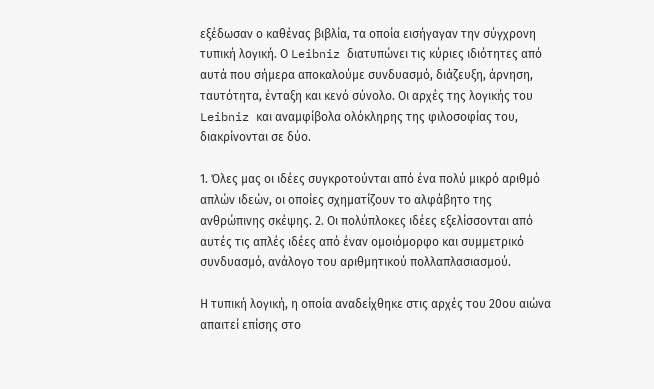εξέδωσαν ο καθένας βιβλία, τα οποία εισήγαγαν την σύγχρονη τυπική λογική. Ο Leibniz διατυπώνει τις κύριες ιδιότητες από αυτά που σήμερα αποκαλούμε συνδυασμό, διάζευξη, άρνηση, ταυτότητα, ένταξη και κενό σύνολο. Οι αρχές της λογικής του Leibniz και αναμφίβολα ολόκληρης της φιλοσοφίας του, διακρίνονται σε δύο.

1. Όλες μας οι ιδέες συγκροτούνται από ένα πολύ μικρό αριθμό απλών ιδεών, οι οποίες σχηματίζουν το αλφάβητο της ανθρώπινης σκέψης. 2. Οι πολύπλοκες ιδέες εξελίσσονται από αυτές τις απλές ιδέες από έναν ομοιόμορφο και συμμετρικό συνδυασμό, ανάλογο του αριθμητικού πολλαπλασιασμού.

Η τυπική λογική, η οποία αναδείχθηκε στις αρχές του 20ου αιώνα απαιτεί επίσης στο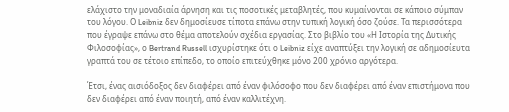ελάχιστο την μοναδιαία άρνηση και τις ποσοτικές μεταβλητές, που κυμαίνονται σε κάποιο σύμπαν του λόγου. Ο Leibniz δεν δημοσίευσε τίποτα επάνω στην τυπική λογική όσο ζούσε. Τα περισσότερα που έγραψε επάνω στο θέμα αποτελούν σχέδια εργασίας. Στο βιβλίο του «Η Ιστορία της Δυτικής Φιλοσοφίας», ο Bertrand Russell ισχυρίστηκε ότι ο Leibniz είχε αναπτύξει την λογική σε αδημοσίευτα γραπτά του σε τέτοιο επίπεδο, το οποίο επιτεύχθηκε μόνο 200 χρόνιο αργότερα.

Έτσι, ένας αισιόδοξος δεν διαφέρει από έναν φιλόσοφο που δεν διαφέρει από έναν επιστήμονα που δεν διαφέρει από έναν ποιητή, από έναν καλλιτέχνη.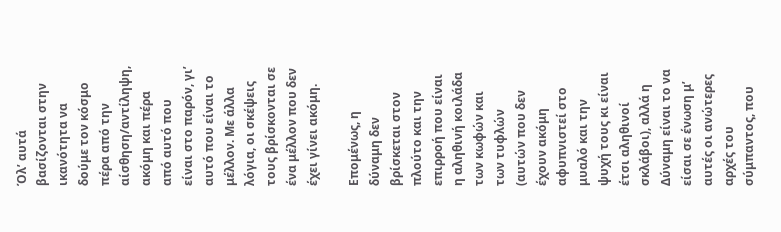Όλ’ αυτά βασίζονται στην ικανότητα να δούμε τον κόσμο πέρα από την αίσθηση/αντίληψη, ακόμη και πέρα από αυτό που είναι στο παρόν, γι’ αυτό που είναι το μέλλον. Με άλλα λόγια, οι σκέψεις τους βρίσκονται σε ένα μέλλον που δεν έχει γίνει ακόμη.

Επομένως, η δύναμη δεν βρίσκεται στον πλούτο και την επιρροή που είναι η αληθινή κοιλάδα των κωφών και των τυφλών (αυτών που δεν έχουν ακόμη αφυπνιστεί στο μυαλό και την ψυχή τους κι είναι έτσι αληθινοί σκλάβοι), αλλά η Δύναμη είναι το να είσαι σε ένωση μ’ αυτές οι ανώτερες αρχές του σύμπαντος, που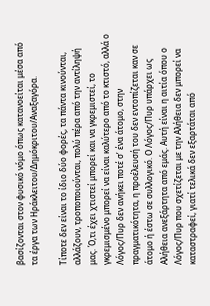βασίζονται στον φυσικό νόμο όπως κατανοείται μέσα από τα έργα των Ηράκλειτου/Δημόκριτου/Αναξαγόρα.

Τίποτε δεν είναι το ίδιο δύο φορές, τα πάντα κινούνται, αλλάζουν, τροποποιούνται, πολύ πέρα από την αντίληψή μας. Ό,τι έχει χτιστεί μπορεί και να γκρεμιστεί, το γκρεμισμένο μπορεί να είναι καλύτερο από το κτιστό, αλλά ο Λόγος/Πυρ δεν ανήκει ποτέ σ’ ένα άτομο, στην πραγματικότητα, η προέλευσή του δεν εντοπίζεται καν σε άτομο ή έστω σε συλλογικό. Ο Λόγος/Πυρ υπάρχει ως Αλήθεια ανεξάρτητα από εμάς. Αυτή είναι η αιτία όπου ο Λόγος/Πυρ που σχετίζεται με την Αλήθεια δεν μπορεί να καταστραφεί, γιατί τελικά δεν εξαρτάται από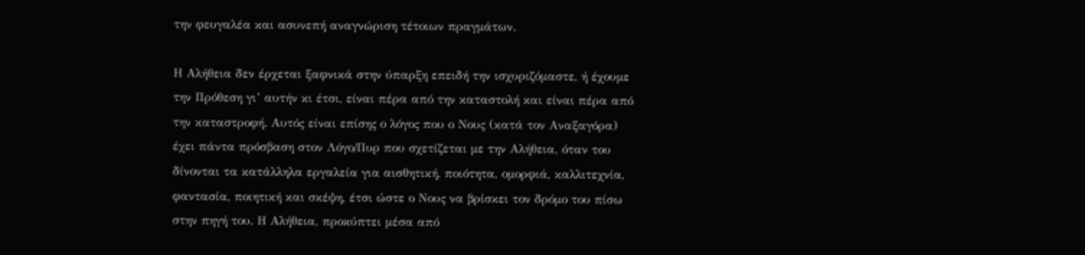την φευγαλέα και ασυνεπή αναγνώριση τέτοιων πραγμάτων.

Η Αλήθεια δεν έρχεται ξαφνικά στην ύπαρξη επειδή την ισχυριζόμαστε, ή έχουμε την Πρόθεση γι’ αυτήν κι έτσι, είναι πέρα από την καταστολή και είναι πέρα από την καταστροφή. Αυτός είναι επίσης ο λόγος που ο Νους (κατά τον Αναξαγόρα) έχει πάντα πρόσβαση στον Λόγο/Πυρ που σχετίζεται με την Αλήθεια, όταν του δίνονται τα κατάλληλα εργαλεία για αισθητική, ποιότητα, ομορφιά, καλλιτεχνία, φαντασία, ποιητική και σκέψη, έτσι ώστε ο Νους να βρίσκει τον δρόμο του πίσω στην πηγή του. Η Αλήθεια, προκύπτει μέσα από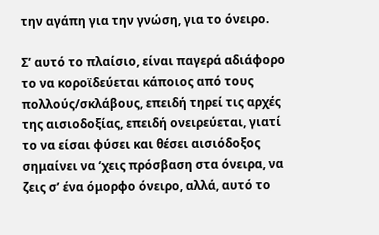την αγάπη για την γνώση, για το όνειρο.

Σ’ αυτό το πλαίσιο, είναι παγερά αδιάφορο το να κοροϊδεύεται κάποιος από τους πολλούς/σκλάβους, επειδή τηρεί τις αρχές της αισιοδοξίας, επειδή ονειρεύεται, γιατί το να είσαι φύσει και θέσει αισιόδοξος σημαίνει να ‘χεις πρόσβαση στα όνειρα, να ζεις σ’ ένα όμορφο όνειρο, αλλά, αυτό το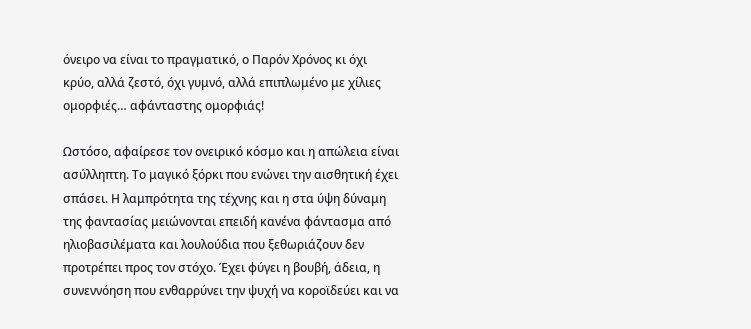όνειρο να είναι το πραγματικό, ο Παρόν Χρόνος κι όχι κρύο, αλλά ζεστό, όχι γυμνό, αλλά επιπλωμένο με χίλιες ομορφιές… αφάνταστης ομορφιάς!

Ωστόσο, αφαίρεσε τον ονειρικό κόσμο και η απώλεια είναι ασύλληπτη. Το μαγικό ξόρκι που ενώνει την αισθητική έχει σπάσει. Η λαμπρότητα της τέχνης και η στα ύψη δύναμη της φαντασίας μειώνονται επειδή κανένα φάντασμα από ηλιοβασιλέματα και λουλούδια που ξεθωριάζουν δεν προτρέπει προς τον στόχο. Έχει φύγει η βουβή, άδεια, η συνεννόηση που ενθαρρύνει την ψυχή να κοροϊδεύει και να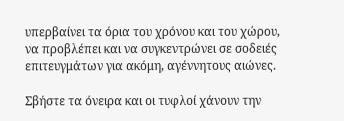υπερβαίνει τα όρια του χρόνου και του χώρου, να προβλέπει και να συγκεντρώνει σε σοδειές επιτευγμάτων για ακόμη, αγέννητους αιώνες.

Σβήστε τα όνειρα και οι τυφλοί χάνουν την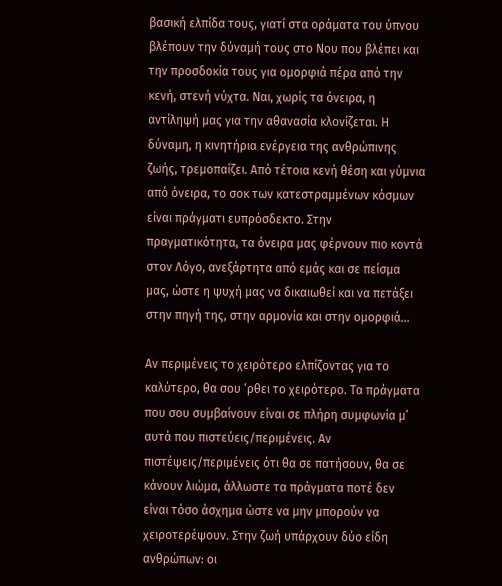βασική ελπίδα τους, γιατί στα οράματα του ύπνου βλέπουν την δύναμή τους στο Νου που βλέπει και την προσδοκία τους για ομορφιά πέρα από την κενή, στενή νύχτα. Ναι, χωρίς τα όνειρα, η αντίληψή μας για την αθανασία κλονίζεται. Η δύναμη, η κινητήρια ενέργεια της ανθρώπινης ζωής, τρεμοπαίζει. Από τέτοια κενή θέση και γύμνια από όνειρα, το σοκ των κατεστραμμένων κόσμων είναι πράγματι ευπρόσδεκτο. Στην πραγματικότητα, τα όνειρα μας φέρνουν πιο κοντά στον Λόγο, ανεξάρτητα από εμάς και σε πείσμα μας, ώστε η ψυχή μας να δικαιωθεί και να πετάξει στην πηγή της, στην αρμονία και στην ομορφιά…

Αν περιμένεις το χειρότερο ελπίζοντας για το καλύτερο, θα σου ‘ρθει το χειρότερο. Τα πράγματα που σου συμβαίνουν είναι σε πλήρη συμφωνία μ’ αυτά που πιστεύεις/περιμένεις. Αν πιστέψεις/περιμένεις ότι θα σε πατήσουν, θα σε κάνουν λιώμα, άλλωστε τα πράγματα ποτέ δεν είναι τόσο άσχημα ώστε να μην μπορούν να χειροτερέψουν. Στην ζωή υπάρχουν δύο είδη ανθρώπων: οι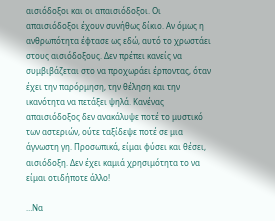αισιόδοξοι και οι απαισιόδοξοι. Οι απαισιόδοξοι έχουν συνήθως δίκιο. Αν όμως η ανθρωπότητα έφτασε ως εδώ, αυτό το χρωστάει στους αισιόδοξους. Δεν πρέπει κανείς να συμβιβάζεται στο να προχωράει έρποντας, όταν έχει την παρόρμηση, την θέληση και την ικανότητα να πετάξει ψηλά. Κανένας απαισιόδοξος δεν ανακάλυψε ποτέ το μυστικό των αστεριών, ούτε ταξίδεψε ποτέ σε μια άγνωστη γη. Προσωπικά, είμαι φύσει και θέσει, αισιόδοξη. Δεν έχει καμιά χρησιμότητα το να είμαι οτιδήποτε άλλο!

…Να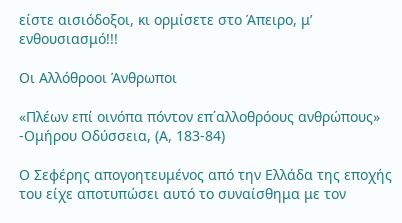είστε αισιόδοξοι, κι ορμίσετε στο Άπειρο, μ’ ενθουσιασμό!!!

Οι Αλλόθροοι Άνθρωποι

«Πλέων επί οινόπα πόντον επ΄αλλοθρόους ανθρώπους» -Ομήρου Οδύσσεια, (Α, 183-84)

Ο Σεφέρης απογοητευμένος από την Ελλάδα της εποχής του είχε αποτυπώσει αυτό το συναίσθημα με τον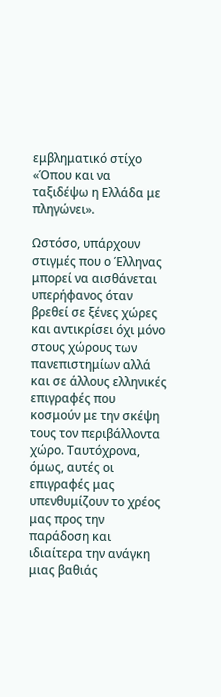εμβληματικό στίχο «Όπου και να ταξιδέψω η Ελλάδα με πληγώνει».

Ωστόσο, υπάρχουν στιγμές που ο Έλληνας μπορεί να αισθάνεται υπερήφανος όταν βρεθεί σε ξένες χώρες και αντικρίσει όχι μόνο στους χώρους των πανεπιστημίων αλλά και σε άλλους ελληνικές επιγραφές που κοσμούν με την σκέψη τους τον περιβάλλοντα χώρο. Ταυτόχρονα, όμως, αυτές οι επιγραφές μας υπενθυμίζουν το χρέος μας προς την παράδοση και ιδιαίτερα την ανάγκη μιας βαθιάς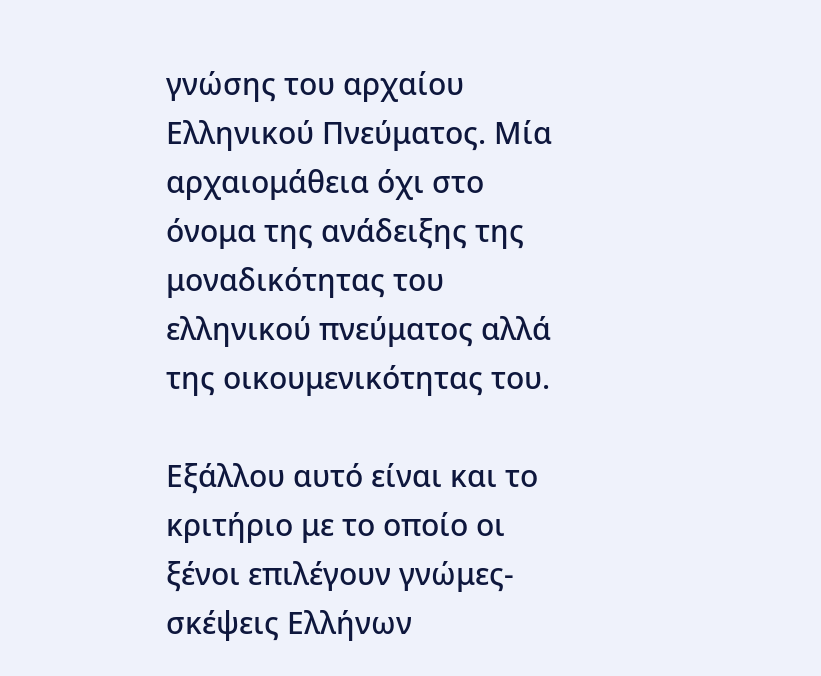γνώσης του αρχαίου Ελληνικού Πνεύματος. Μία αρχαιομάθεια όχι στο όνομα της ανάδειξης της μοναδικότητας του ελληνικού πνεύματος αλλά της οικουμενικότητας του.

Εξάλλου αυτό είναι και το κριτήριο με το οποίο οι ξένοι επιλέγουν γνώμες-σκέψεις Ελλήνων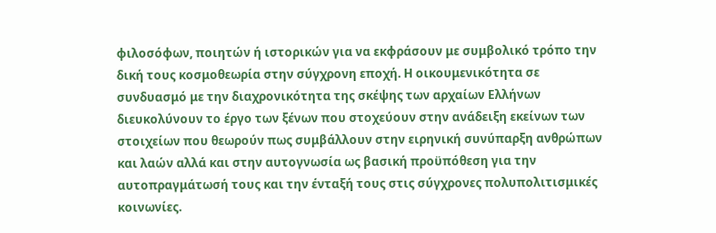φιλοσόφων, ποιητών ή ιστορικών για να εκφράσουν με συμβολικό τρόπο την δική τους κοσμοθεωρία στην σύγχρονη εποχή. Η οικουμενικότητα σε συνδυασμό με την διαχρονικότητα της σκέψης των αρχαίων Ελλήνων διευκολύνουν το έργο των ξένων που στοχεύουν στην ανάδειξη εκείνων των στοιχείων που θεωρούν πως συμβάλλουν στην ειρηνική συνύπαρξη ανθρώπων και λαών αλλά και στην αυτογνωσία ως βασική προϋπόθεση για την αυτοπραγμάτωσή τους και την ένταξή τους στις σύγχρονες πολυπολιτισμικές κοινωνίες.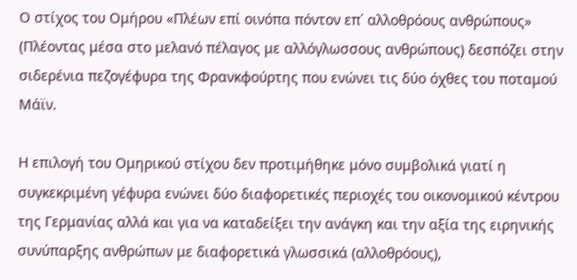Ο στίχος του Ομήρου «Πλέων επί οινόπα πόντον επ΄ αλλοθρόους ανθρώπους» (Πλέοντας μέσα στο μελανό πέλαγος με αλλόγλωσσους ανθρώπους) δεσπόζει στην σιδερένια πεζογέφυρα της Φρανκφούρτης που ενώνει τις δύο όχθες του ποταμού Μάϊν.

Η επιλογή του Ομηρικού στίχου δεν προτιμήθηκε μόνο συμβολικά γιατί η συγκεκριμένη γέφυρα ενώνει δύο διαφορετικές περιοχές του οικονομικού κέντρου της Γερμανίας αλλά και για να καταδείξει την ανάγκη και την αξία της ειρηνικής συνύπαρξης ανθρώπων με διαφορετικά γλωσσικά (αλλοθρόους),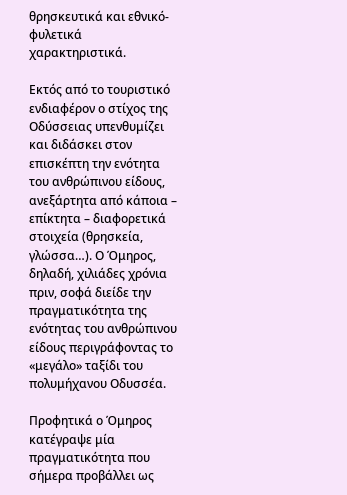θρησκευτικά και εθνικό-φυλετικά χαρακτηριστικά.

Εκτός από το τουριστικό ενδιαφέρον ο στίχος της Οδύσσειας υπενθυμίζει και διδάσκει στον επισκέπτη την ενότητα του ανθρώπινου είδους, ανεξάρτητα από κάποια – επίκτητα – διαφορετικά στοιχεία (θρησκεία, γλώσσα…). Ο Όμηρος, δηλαδή, χιλιάδες χρόνια πριν, σοφά διείδε την πραγματικότητα της ενότητας του ανθρώπινου είδους περιγράφοντας το «μεγάλο» ταξίδι του πολυμήχανου Οδυσσέα.

Προφητικά ο Όμηρος κατέγραψε μία πραγματικότητα που σήμερα προβάλλει ως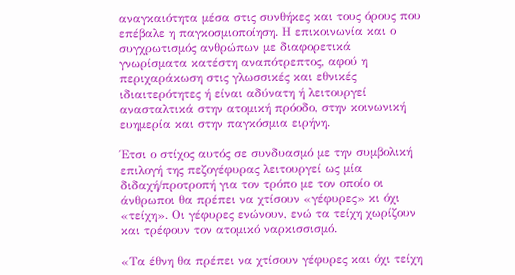αναγκαιότητα μέσα στις συνθήκες και τους όρους που επέβαλε η παγκοσμιοποίηση. Η επικοινωνία και ο συγχρωτισμός ανθρώπων με διαφορετικά γνωρίσματα κατέστη αναπότρεπτος, αφού η περιχαράκωση στις γλωσσικές και εθνικές ιδιαιτερότητες ή είναι αδύνατη ή λειτουργεί ανασταλτικά στην ατομική πρόοδο, στην κοινωνική ευημερία και στην παγκόσμια ειρήνη.

Έτσι ο στίχος αυτός σε συνδυασμό με την συμβολική επιλογή της πεζογέφυρας λειτουργεί ως μία διδαχή/προτροπή για τον τρόπο με τον οποίο οι άνθρωποι θα πρέπει να χτίσουν «γέφυρες» κι όχι «τείχη». Οι γέφυρες ενώνουν, ενώ τα τείχη χωρίζουν και τρέφουν τον ατομικό ναρκισσισμό.

«Τα έθνη θα πρέπει να χτίσουν γέφυρες και όχι τείχη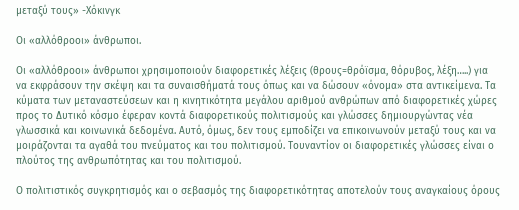μεταξύ τους» -Χόκινγκ

Οι «αλλόθροοι» άνθρωποι.

Οι «αλλόθροοι» άνθρωποι χρησιμοποιούν διαφορετικές λέξεις (θρους=θρόϊσμα, θόρυβος, λέξη…..) για να εκφράσουν την σκέψη και τα συναισθήματά τους όπως και να δώσουν «όνομα» στα αντικείμενα. Τα κύματα των μεταναστεύσεων και η κινητικότητα μεγάλου αριθμού ανθρώπων από διαφορετικές χώρες προς το Δυτικό κόσμο έφεραν κοντά διαφορετικούς πολιτισμούς και γλώσσες δημιουργώντας νέα γλωσσικά και κοινωνικά δεδομένα. Αυτό, όμως, δεν τους εμποδίζει να επικοινωνούν μεταξύ τους και να μοιράζονται τα αγαθά του πνεύματος και του πολιτισμού. Τουναντίον οι διαφορετικές γλώσσες είναι ο πλούτος της ανθρωπότητας και του πολιτισμού.

Ο πολιτιστικός συγκρητισμός και ο σεβασμός της διαφορετικότητας αποτελούν τους αναγκαίους όρους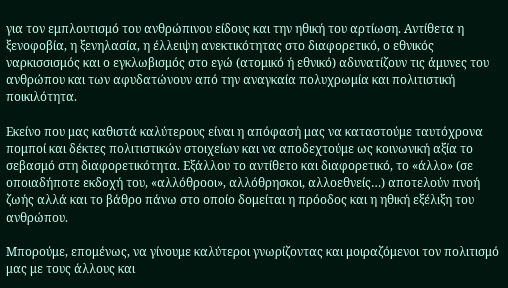για τον εμπλουτισμό του ανθρώπινου είδους και την ηθική του αρτίωση. Αντίθετα η ξενοφοβία, η ξενηλασία, η έλλειψη ανεκτικότητας στο διαφορετικό, ο εθνικός ναρκισσισμός και ο εγκλωβισμός στο εγώ (ατομικό ή εθνικό) αδυνατίζουν τις άμυνες του ανθρώπου και των αφυδατώνουν από την αναγκαία πολυχρωμία και πολιτιστική ποικιλότητα.

Εκείνο που μας καθιστά καλύτερους είναι η απόφασή μας να καταστούμε ταυτόχρονα πομποί και δέκτες πολιτιστικών στοιχείων και να αποδεχτούμε ως κοινωνική αξία το σεβασμό στη διαφορετικότητα. Εξάλλου το αντίθετο και διαφορετικό, το «άλλο» (σε οποιαδήποτε εκδοχή του, «αλλόθροοι», αλλόθρησκοι, αλλοεθνείς…) αποτελούν πνοή ζωής αλλά και το βάθρο πάνω στο οποίο δομείται η πρόοδος και η ηθική εξέλιξη του ανθρώπου.

Μπορούμε, επομένως, να γίνουμε καλύτεροι γνωρίζοντας και μοιραζόμενοι τον πολιτισμό μας με τους άλλους και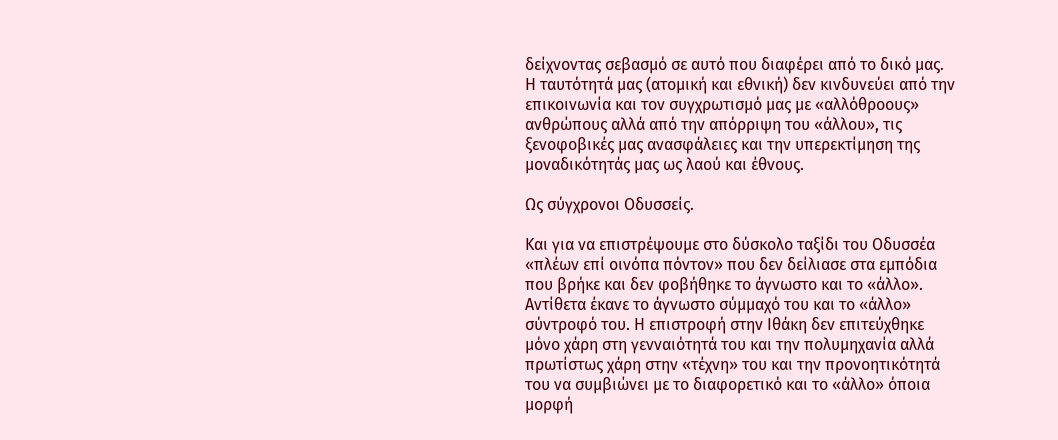δείχνοντας σεβασμό σε αυτό που διαφέρει από το δικό μας. Η ταυτότητά μας (ατομική και εθνική) δεν κινδυνεύει από την επικοινωνία και τον συγχρωτισμό μας με «αλλόθροους» ανθρώπους αλλά από την απόρριψη του «άλλου», τις ξενοφοβικές μας ανασφάλειες και την υπερεκτίμηση της μοναδικότητάς μας ως λαού και έθνους.

Ως σύγχρονοι Οδυσσείς.

Και για να επιστρέψουμε στο δύσκολο ταξίδι του Οδυσσέα «πλέων επί οινόπα πόντον» που δεν δείλιασε στα εμπόδια που βρήκε και δεν φοβήθηκε το άγνωστο και το «άλλο». Αντίθετα έκανε το άγνωστο σύμμαχό του και το «άλλο» σύντροφό του. Η επιστροφή στην Ιθάκη δεν επιτεύχθηκε μόνο χάρη στη γενναιότητά του και την πολυμηχανία αλλά πρωτίστως χάρη στην «τέχνη» του και την προνοητικότητά του να συμβιώνει με το διαφορετικό και το «άλλο» όποια μορφή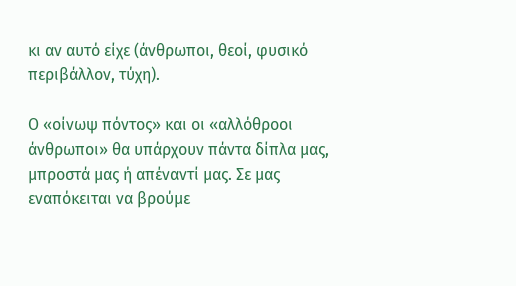κι αν αυτό είχε (άνθρωποι, θεοί, φυσικό περιβάλλον, τύχη).

Ο «οίνωψ πόντος» και οι «αλλόθροοι άνθρωποι» θα υπάρχουν πάντα δίπλα μας, μπροστά μας ή απέναντί μας. Σε μας εναπόκειται να βρούμε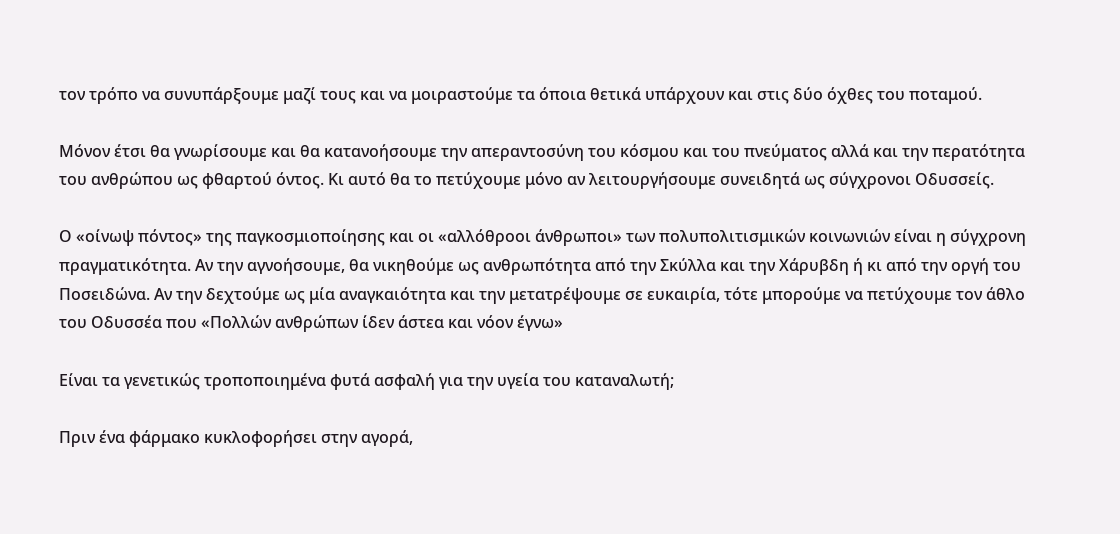τον τρόπο να συνυπάρξουμε μαζί τους και να μοιραστούμε τα όποια θετικά υπάρχουν και στις δύο όχθες του ποταμού.

Μόνον έτσι θα γνωρίσουμε και θα κατανοήσουμε την απεραντοσύνη του κόσμου και του πνεύματος αλλά και την περατότητα του ανθρώπου ως φθαρτού όντος. Κι αυτό θα το πετύχουμε μόνο αν λειτουργήσουμε συνειδητά ως σύγχρονοι Οδυσσείς.

Ο «οίνωψ πόντος» της παγκοσμιοποίησης και οι «αλλόθροοι άνθρωποι» των πολυπολιτισμικών κοινωνιών είναι η σύγχρονη πραγματικότητα. Αν την αγνοήσουμε, θα νικηθούμε ως ανθρωπότητα από την Σκύλλα και την Χάρυβδη ή κι από την οργή του Ποσειδώνα. Αν την δεχτούμε ως μία αναγκαιότητα και την μετατρέψουμε σε ευκαιρία, τότε μπορούμε να πετύχουμε τον άθλο του Οδυσσέα που «Πολλών ανθρώπων ίδεν άστεα και νόον έγνω»

Είναι τα γενετικώς τροποποιημένα φυτά ασφαλή για την υγεία του καταναλωτή;

Πριν ένα φάρμακο κυκλοφορήσει στην αγορά,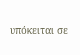υπόκειται σε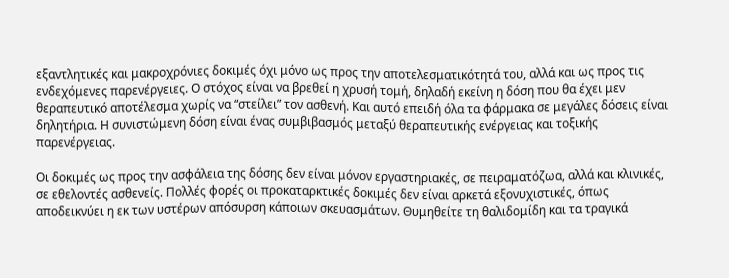εξαντλητικές και μακροχρόνιες δοκιμές όχι μόνο ως προς την αποτελεσματικότητά του, αλλά και ως προς τις ενδεχόμενες παρενέργειες. Ο στόχος είναι να βρεθεί η χρυσή τομή, δηλαδή εκείνη η δόση που θα έχει μεν θεραπευτικό αποτέλεσμα χωρίς να “στείλει” τον ασθενή. Και αυτό επειδή όλα τα φάρμακα σε μεγάλες δόσεις είναι δηλητήρια. Η συνιστώμενη δόση είναι ένας συμβιβασμός μεταξύ θεραπευτικής ενέργειας και τοξικής παρενέργειας.

Οι δοκιμές ως προς την ασφάλεια της δόσης δεν είναι μόνον εργαστηριακές, σε πειραματόζωα, αλλά και κλινικές, σε εθελοντές ασθενείς. Πολλές φορές οι προκαταρκτικές δοκιμές δεν είναι αρκετά εξονυχιστικές, όπως αποδεικνύει η εκ των υστέρων απόσυρση κάποιων σκευασμάτων. Θυμηθείτε τη θαλιδομίδη και τα τραγικά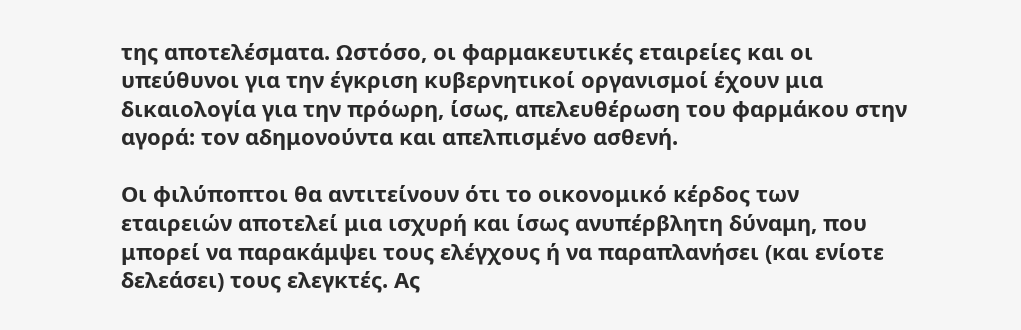της αποτελέσματα. Ωστόσο, οι φαρμακευτικές εταιρείες και οι υπεύθυνοι για την έγκριση κυβερνητικοί οργανισμοί έχουν μια δικαιολογία για την πρόωρη, ίσως, απελευθέρωση του φαρμάκου στην αγορά: τον αδημονούντα και απελπισμένο ασθενή.

Οι φιλύποπτοι θα αντιτείνουν ότι το οικονομικό κέρδος των εταιρειών αποτελεί μια ισχυρή και ίσως ανυπέρβλητη δύναμη, που μπορεί να παρακάμψει τους ελέγχους ή να παραπλανήσει (και ενίοτε δελεάσει) τους ελεγκτές. Ας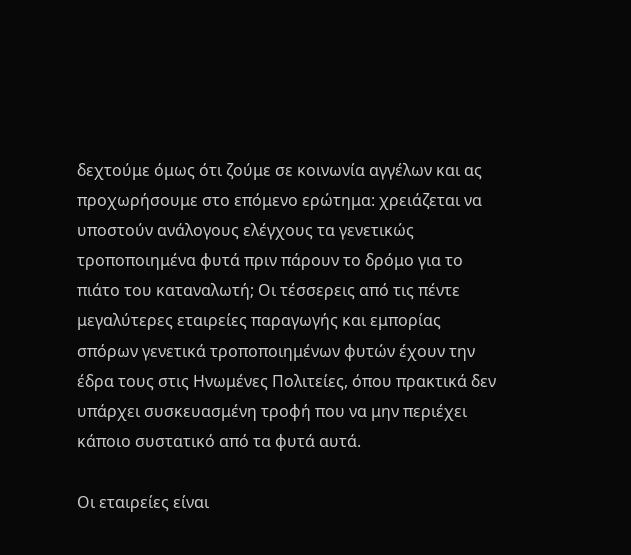δεχτούμε όμως ότι ζούμε σε κοινωνία αγγέλων και ας προχωρήσουμε στο επόμενο ερώτημα: χρειάζεται να υποστούν ανάλογους ελέγχους τα γενετικώς τροποποιημένα φυτά πριν πάρουν το δρόμο για το πιάτο του καταναλωτή; Οι τέσσερεις από τις πέντε μεγαλύτερες εταιρείες παραγωγής και εμπορίας σπόρων γενετικά τροποποιημένων φυτών έχουν την έδρα τους στις Ηνωμένες Πολιτείες, όπου πρακτικά δεν υπάρχει συσκευασμένη τροφή που να μην περιέχει κάποιο συστατικό από τα φυτά αυτά.

Οι εταιρείες είναι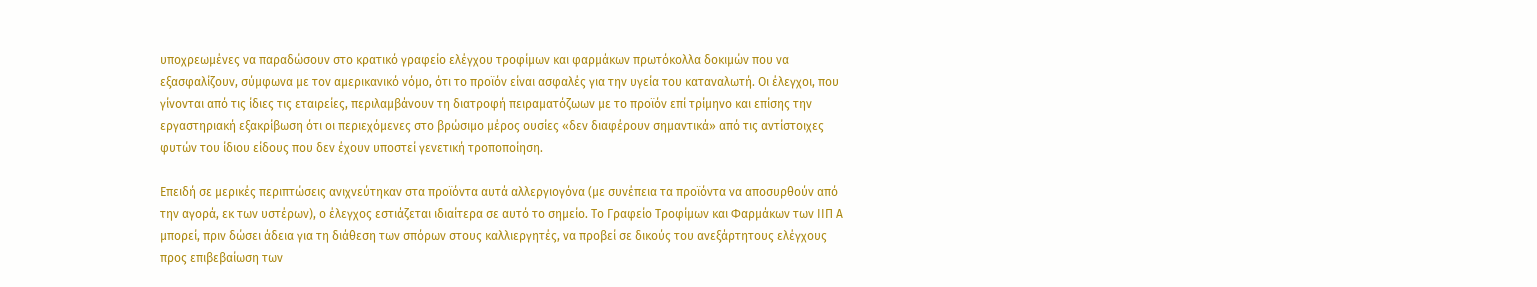υποχρεωμένες να παραδώσουν στο κρατικό γραφείο ελέγχου τροφίμων και φαρμάκων πρωτόκολλα δοκιμών που να εξασφαλίζουν, σύμφωνα με τον αμερικανικό νόμο, ότι το προϊόν είναι ασφαλές για την υγεία του καταναλωτή. Οι έλεγχοι, που γίνονται από τις ίδιες τις εταιρείες, περιλαμβάνουν τη διατροφή πειραματόζωων με το προϊόν επί τρίμηνο και επίσης την εργαστηριακή εξακρίβωση ότι οι περιεχόμενες στο βρώσιμο μέρος ουσίες «δεν διαφέρουν σημαντικά» από τις αντίστοιχες φυτών του ίδιου είδους που δεν έχουν υποστεί γενετική τροποποίηση.

Επειδή σε μερικές περιπτώσεις ανιχνεύτηκαν στα προϊόντα αυτά αλλεργιογόνα (με συνέπεια τα προϊόντα να αποσυρθούν από την αγορά, εκ των υστέρων), ο έλεγχος εστιάζεται ιδιαίτερα σε αυτό το σημείο. Το Γραφείο Τροφίμων και Φαρμάκων των IIΠ Α μπορεί, πριν δώσει άδεια για τη διάθεση των σπόρων στους καλλιεργητές, να προβεί σε δικούς του ανεξάρτητους ελέγχους προς επιβεβαίωση των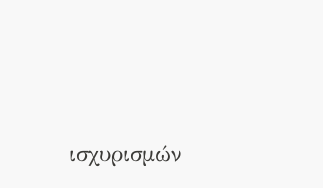ισχυρισμών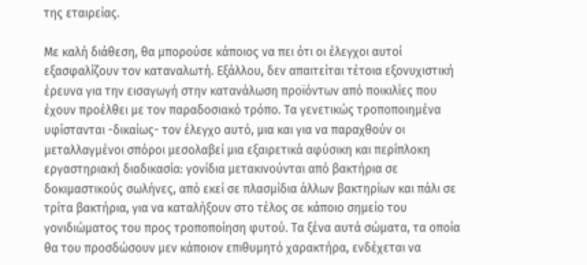της εταιρείας.

Με καλή διάθεση, θα μπορούσε κάποιος να πει ότι οι έλεγχοι αυτοί εξασφαλίζουν τον καταναλωτή. Εξάλλου, δεν απαιτείται τέτοια εξονυχιστική έρευνα για την εισαγωγή στην κατανάλωση προϊόντων από ποικιλίες που έχουν προέλθει με τον παραδοσιακό τρόπο. Τα γενετικώς τροποποιημένα υφίστανται -δικαίως- τον έλεγχο αυτό, μια και για να παραχθούν οι μεταλλαγμένοι σπόροι μεσολαβεί μια εξαιρετικά αφύσικη και περίπλοκη εργαστηριακή διαδικασία: γονίδια μετακινούνται από βακτήρια σε δοκιμαστικούς σωλήνες, από εκεί σε πλασμίδια άλλων βακτηρίων και πάλι σε τρίτα βακτήρια, για να καταλήξουν στο τέλος σε κάποιο σημείο του γονιδιώματος του προς τροποποίηση φυτού. Τα ξένα αυτά σώματα, τα οποία θα του προσδώσουν μεν κάποιον επιθυμητό χαρακτήρα, ενδέχεται να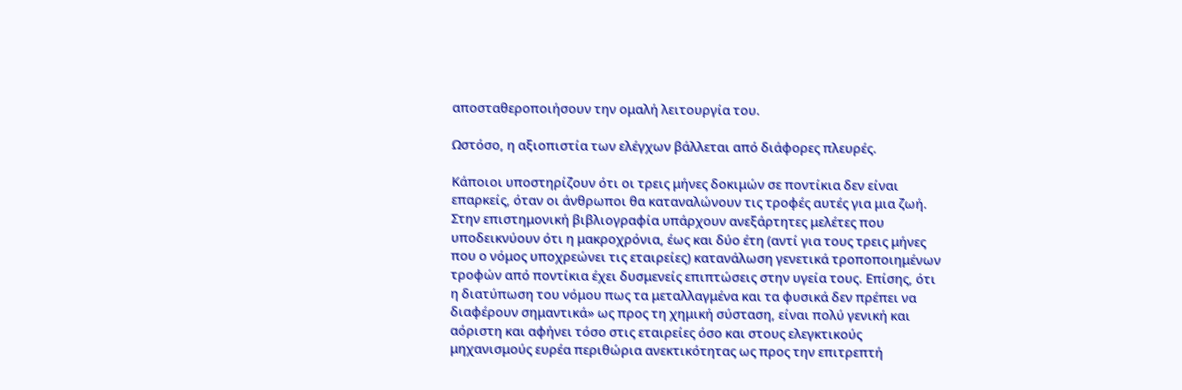αποσταθεροποιήσουν την ομαλή λειτουργία του.

Ωστόσο, η αξιοπιστία των ελέγχων βάλλεται από διάφορες πλευρές.

Κάποιοι υποστηρίζουν ότι οι τρεις μήνες δοκιμών σε ποντίκια δεν είναι επαρκείς, όταν οι άνθρωποι θα καταναλώνουν τις τροφές αυτές για μια ζωή. Στην επιστημονική βιβλιογραφία υπάρχουν ανεξάρτητες μελέτες που υποδεικνύουν ότι η μακροχρόνια, έως και δύο έτη (αντί για τους τρεις μήνες που ο νόμος υποχρεώνει τις εταιρείες) κατανάλωση γενετικά τροποποιημένων τροφών από ποντίκια έχει δυσμενείς επιπτώσεις στην υγεία τους. Επίσης, ότι η διατύπωση του νόμου πως τα μεταλλαγμένα και τα φυσικά δεν πρέπει να διαφέρουν σημαντικά» ως προς τη χημική σύσταση, είναι πολύ γενική και αόριστη και αφήνει τόσο στις εταιρείες όσο και στους ελεγκτικούς μηχανισμούς ευρέα περιθώρια ανεκτικότητας ως προς την επιτρεπτή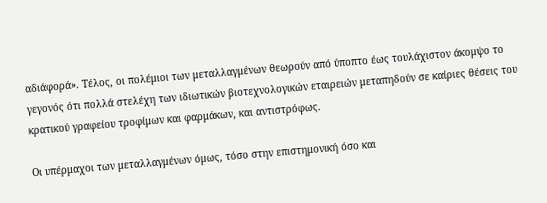αδιάφορά». Τέλος, οι πολέμιοι των μεταλλαγμένων θεωρούν από ύποπτο έως τουλάχιστον άκομψο το γεγονός ότι πολλά στελέχη των ιδιωτικών βιοτεχνολογικών εταιρειών μεταπηδούν σε καίριες θέσεις του κρατικού γραφείου τροφίμων και φαρμάκων, και αντιστρόφως.

Οι υπέρμαχοι των μεταλλαγμένων όμως, τόσο στην επιστημονική όσο και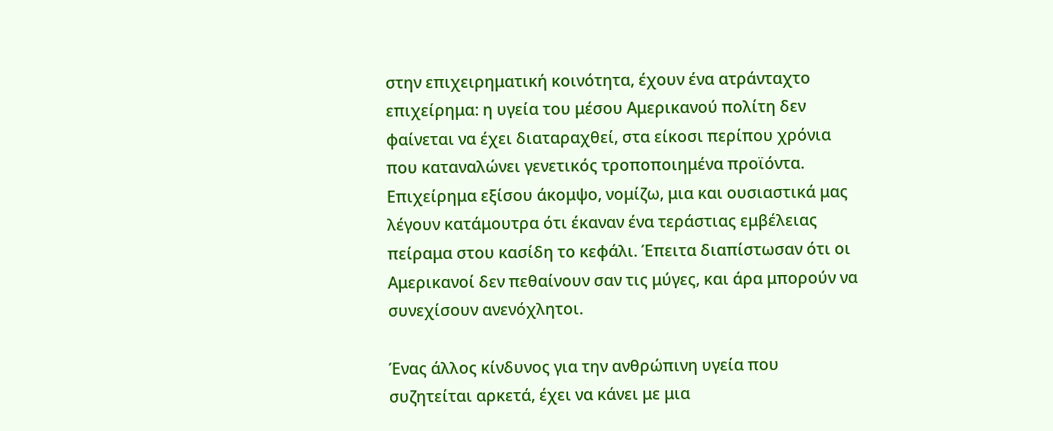στην επιχειρηματική κοινότητα, έχουν ένα ατράνταχτο επιχείρημα: η υγεία του μέσου Αμερικανού πολίτη δεν φαίνεται να έχει διαταραχθεί, στα είκοσι περίπου χρόνια που καταναλώνει γενετικός τροποποιημένα προϊόντα. Επιχείρημα εξίσου άκομψο, νομίζω, μια και ουσιαστικά μας λέγουν κατάμουτρα ότι έκαναν ένα τεράστιας εμβέλειας πείραμα στου κασίδη το κεφάλι. Έπειτα διαπίστωσαν ότι οι Αμερικανοί δεν πεθαίνουν σαν τις μύγες, και άρα μπορούν να συνεχίσουν ανενόχλητοι.

Ένας άλλος κίνδυνος για την ανθρώπινη υγεία που συζητείται αρκετά, έχει να κάνει με μια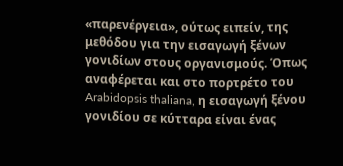«παρενέργεια», ούτως ειπείν, της μεθόδου για την εισαγωγή ξένων γονιδίων στους οργανισμούς. Όπως αναφέρεται και στο πορτρέτο του Arabidopsis thaliana, η εισαγωγή ξένου γονιδίου σε κύτταρα είναι ένας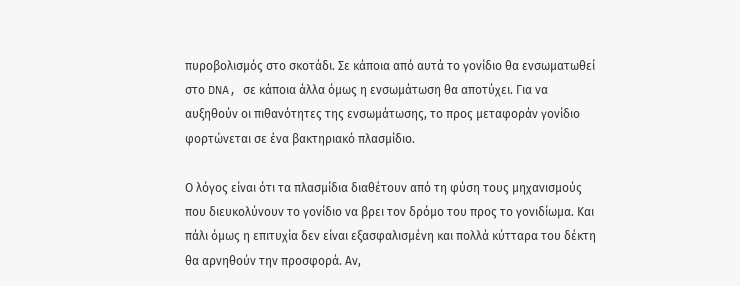πυροβολισμός στο σκοτάδι. Σε κάποια από αυτά το γονίδιο θα ενσωματωθεί στο DNA, σε κάποια άλλα όμως η ενσωμάτωση θα αποτύχει. Για να αυξηθούν οι πιθανότητες της ενσωμάτωσης, το προς μεταφοράν γονίδιο φορτώνεται σε ένα βακτηριακό πλασμίδιο.

Ο λόγος είναι ότι τα πλασμίδια διαθέτουν από τη φύση τους μηχανισμούς που διευκολύνουν το γονίδιο να βρει τον δρόμο του προς το γονιδίωμα. Και πάλι όμως η επιτυχία δεν είναι εξασφαλισμένη και πολλά κύτταρα του δέκτη θα αρνηθούν την προσφορά. Αν,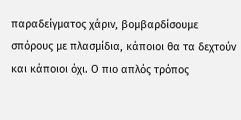παραδείγματος χάριν, βομβαρδίσουμε σπόρους με πλασμίδια, κάποιοι θα τα δεχτούν και κάποιοι όχι. Ο πιο απλός τρόπος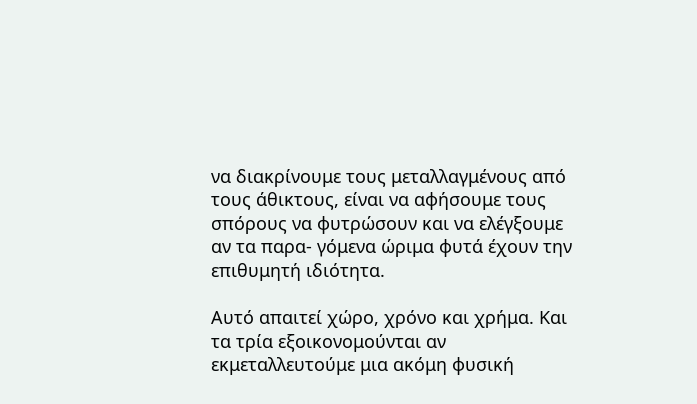να διακρίνουμε τους μεταλλαγμένους από τους άθικτους, είναι να αφήσουμε τους σπόρους να φυτρώσουν και να ελέγξουμε αν τα παρα- γόμενα ώριμα φυτά έχουν την επιθυμητή ιδιότητα.

Αυτό απαιτεί χώρο, χρόνο και χρήμα. Και τα τρία εξοικονομούνται αν εκμεταλλευτούμε μια ακόμη φυσική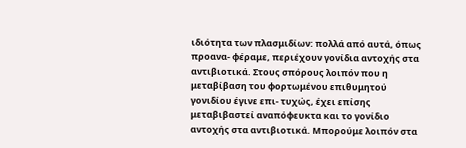ιδιότητα των πλασμιδίων: πολλά από αυτά, όπως προανα- φέραμε, περιέχουν γονίδια αντοχής στα αντιβιοτικά. Στους σπόρους λοιπόν που η μεταβίβαση του φορτωμένου επιθυμητού γονιδίου έγινε επι- τυχώς, έχει επίσης μεταβιβαστεί αναπόφευκτα και το γονίδιο αντοχής στα αντιβιοτικά. Μπορούμε λοιπόν στα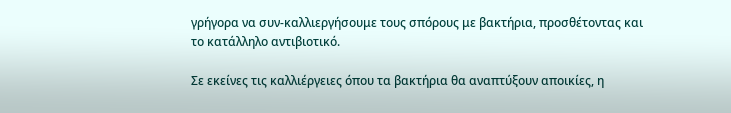γρήγορα να συν-καλλιεργήσουμε τους σπόρους με βακτήρια, προσθέτοντας και το κατάλληλο αντιβιοτικό.

Σε εκείνες τις καλλιέργειες όπου τα βακτήρια θα αναπτύξουν αποικίες, η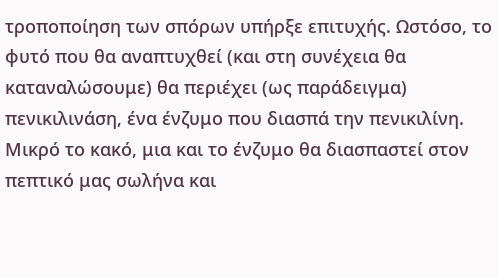τροποποίηση των σπόρων υπήρξε επιτυχής. Ωστόσο, το φυτό που θα αναπτυχθεί (και στη συνέχεια θα καταναλώσουμε) θα περιέχει (ως παράδειγμα) πενικιλινάση, ένα ένζυμο που διασπά την πενικιλίνη. Μικρό το κακό, μια και το ένζυμο θα διασπαστεί στον πεπτικό μας σωλήνα και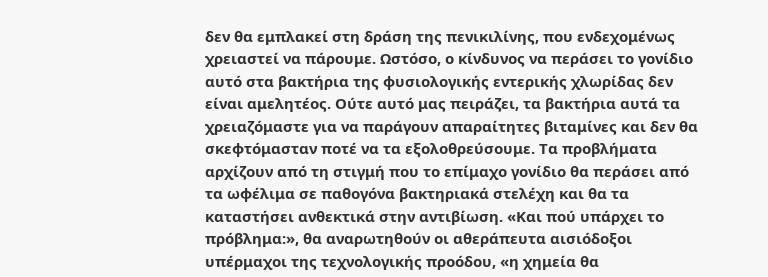δεν θα εμπλακεί στη δράση της πενικιλίνης, που ενδεχομένως χρειαστεί να πάρουμε. Ωστόσο, ο κίνδυνος να περάσει το γονίδιο αυτό στα βακτήρια της φυσιολογικής εντερικής χλωρίδας δεν είναι αμελητέος. Ούτε αυτό μας πειράζει, τα βακτήρια αυτά τα χρειαζόμαστε για να παράγουν απαραίτητες βιταμίνες και δεν θα σκεφτόμασταν ποτέ να τα εξολοθρεύσουμε. Τα προβλήματα αρχίζουν από τη στιγμή που το επίμαχο γονίδιο θα περάσει από τα ωφέλιμα σε παθογόνα βακτηριακά στελέχη και θα τα καταστήσει ανθεκτικά στην αντιβίωση. «Και πού υπάρχει το πρόβλημα:», θα αναρωτηθούν οι αθεράπευτα αισιόδοξοι υπέρμαχοι της τεχνολογικής προόδου, «η χημεία θα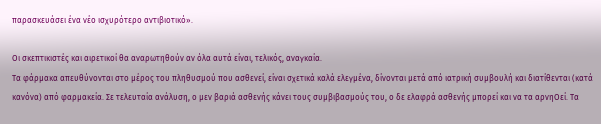παρασκευάσει ένα νέο ισχυρότερο αντιβιοτικό».

Οι σκεπτικιστές και αιρετικοί θα αναρωτηθούν αν όλα αυτά είναι, τελικός, αναγκαία.
Τα φάρμακα απευθύνονται στο μέρος του πληθυσμού που ασθενεί, είναι σχετικά καλά ελεγμένα, δίνονται μετά από ιατρική συμβουλή και διατίθενται (κατά κανόνα) από φαρμακεία. Σε τελευταία ανάλυση, ο μεν βαριά ασθενής κάνει τους συμβιβασμούς του, ο δε ελαφρά ασθενής μπορεί και να τα αρνηΟεί. Τα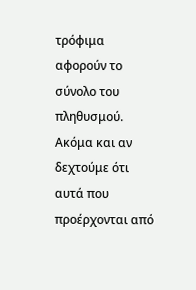τρόφιμα αφορούν το σύνολο του πληθυσμού. Ακόμα και αν δεχτούμε ότι αυτά που προέρχονται από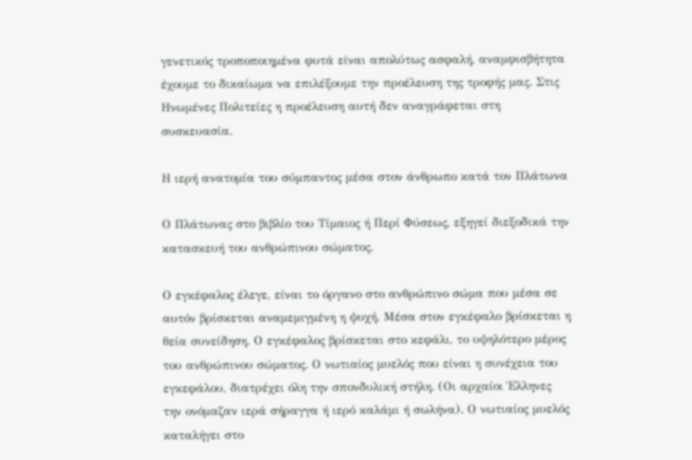γενετικός τροποποιημένα φυτά είναι απολύτως ασφαλή, αναμφισβήτητα έχουμε το δικαίωμα να επιλέξουμε την προέλευση της τροφής μας. Στις Ηνωμένες Πολιτείες η προέλευση αυτή δεν αναγράφεται στη συσκευασία.

Η ιερή ανατομία του σύμπαντος μέσα στον άνθρωπο κατά τον Πλάτωνα

Ο Πλάτωνας στο βιβλίο του Τίμαιος ή Περί Φύσεως, εξηγεί διεξοδικά την κατασκευή του ανθρώπινου σώματος.

Ο εγκέφαλος έλεγε, είναι το όργανο στο ανθρώπινο σώμα που μέσα σε αυτόν βρίσκεται αναμεμιγμένη η ψυχή. Μέσα στον εγκέφαλο βρίσκεται η θεία συνείδηση. Ο εγκέφαλος βρίσκεται στο κεφάλι, το υψηλότερο μέρος του ανθρώπινου σώματος. Ο νωτιαίος μυελός που είναι η συνέχεια του εγκεφάλου, διατρέχει όλη την σπονδυλική στήλη. (Οι αρχαίοι Έλληνες την ονόμαζαν ιερά σήραγγα ή ιερό καλάμι ή σωλήνα). Ο νωτιαίος μυελός καταλήγει στο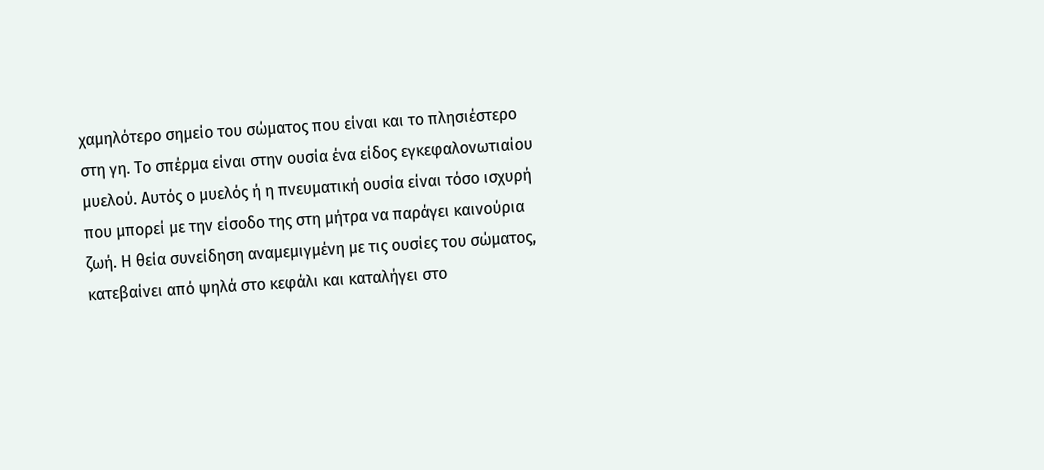χαμηλότερο σημείο του σώματος που είναι και το πλησιέστερο στη γη. Το σπέρμα είναι στην ουσία ένα είδος εγκεφαλονωτιαίου μυελού. Αυτός ο μυελός ή η πνευματική ουσία είναι τόσο ισχυρή που μπορεί με την είσοδο της στη μήτρα να παράγει καινούρια ζωή. Η θεία συνείδηση αναμεμιγμένη με τις ουσίες του σώματος, κατεβαίνει από ψηλά στο κεφάλι και καταλήγει στο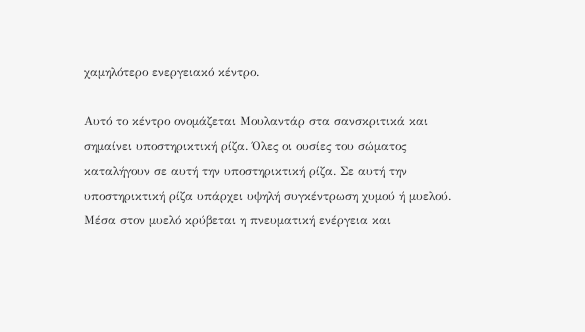χαμηλότερο ενεργειακό κέντρο.

Αυτό το κέντρο ονομάζεται Μουλαντάρ στα σανσκριτικά και σημαίνει υποστηρικτική ρίζα. Όλες οι ουσίες του σώματος καταλήγουν σε αυτή την υποστηρικτική ρίζα. Σε αυτή την υποστηρικτική ρίζα υπάρχει υψηλή συγκέντρωση χυμού ή μυελού. Μέσα στον μυελό κρύβεται η πνευματική ενέργεια και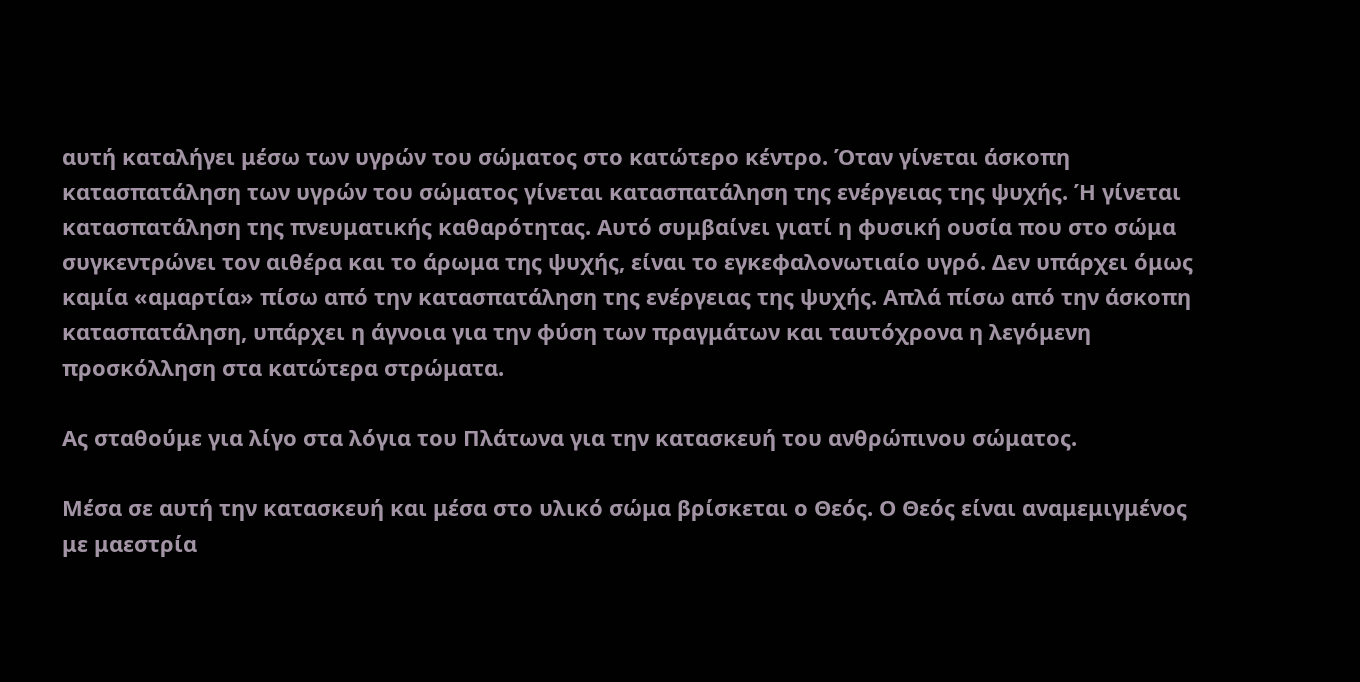αυτή καταλήγει μέσω των υγρών του σώματος στο κατώτερο κέντρο. Όταν γίνεται άσκοπη κατασπατάληση των υγρών του σώματος γίνεται κατασπατάληση της ενέργειας της ψυχής. Ή γίνεται κατασπατάληση της πνευματικής καθαρότητας. Αυτό συμβαίνει γιατί η φυσική ουσία που στο σώμα συγκεντρώνει τον αιθέρα και το άρωμα της ψυχής, είναι το εγκεφαλονωτιαίο υγρό. Δεν υπάρχει όμως καμία «αμαρτία» πίσω από την κατασπατάληση της ενέργειας της ψυχής. Απλά πίσω από την άσκοπη κατασπατάληση, υπάρχει η άγνοια για την φύση των πραγμάτων και ταυτόχρονα η λεγόμενη προσκόλληση στα κατώτερα στρώματα.

Ας σταθούμε για λίγο στα λόγια του Πλάτωνα για την κατασκευή του ανθρώπινου σώματος.

Μέσα σε αυτή την κατασκευή και μέσα στο υλικό σώμα βρίσκεται ο Θεός. Ο Θεός είναι αναμεμιγμένος με μαεστρία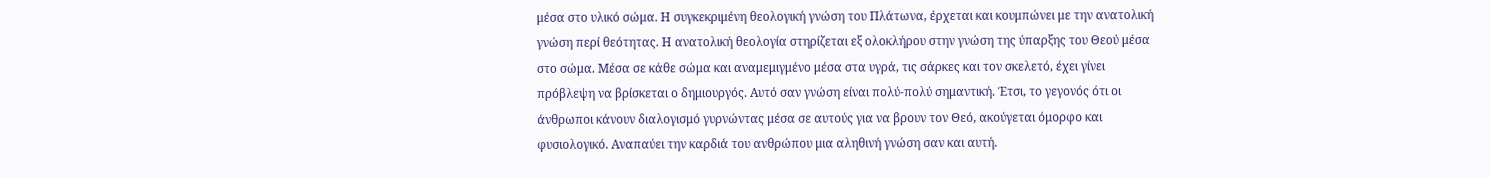μέσα στο υλικό σώμα. Η συγκεκριμένη θεολογική γνώση του Πλάτωνα, έρχεται και κουμπώνει με την ανατολική γνώση περί θεότητας. Η ανατολική θεολογία στηρίζεται εξ ολοκλήρου στην γνώση της ύπαρξης του Θεού μέσα στο σώμα. Μέσα σε κάθε σώμα και αναμεμιγμένο μέσα στα υγρά, τις σάρκες και τον σκελετό, έχει γίνει πρόβλεψη να βρίσκεται ο δημιουργός. Αυτό σαν γνώση είναι πολύ-πολύ σημαντική. Έτσι, το γεγονός ότι οι άνθρωποι κάνουν διαλογισμό γυρνώντας μέσα σε αυτούς για να βρουν τον Θεό, ακούγεται όμορφο και φυσιολογικό. Αναπαύει την καρδιά του ανθρώπου μια αληθινή γνώση σαν και αυτή.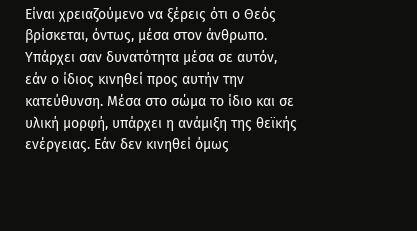Είναι χρειαζούμενο να ξέρεις ότι ο Θεός βρίσκεται, όντως, μέσα στον άνθρωπο. Υπάρχει σαν δυνατότητα μέσα σε αυτόν, εάν ο ίδιος κινηθεί προς αυτήν την κατεύθυνση. Μέσα στο σώμα το ίδιο και σε υλική μορφή, υπάρχει η ανάμιξη της θεϊκής ενέργειας. Εάν δεν κινηθεί όμως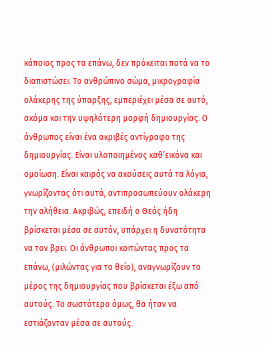κάποιος προς τα επάνω, δεν πρόκειται ποτά να το διαπιστώσει. Το ανθρώπινο σώμα, μικρογραφία ολάκερης της ύπαρξης, εμπεριέχει μέσα σε αυτό, ακόμα και την υψηλότερη μορφή δημιουργίας. Ο άνθρωπος είναι ένα ακριβές αντίγραφο της δημιουργίας. Είναι υλοποιημένος καθ’εικόνα και ομοίωση. Είναι καιρός να ακούσεις αυτά τα λόγια, γνωρίζοντας ότι αυτά, αντιπροσωπεύουν ολάκερη την αλήθεια. Ακριβώς, επειδή ο Θεός ήδη βρίσκεται μέσα σε αυτόν, υπάρχει η δυνατότητα να τον βρει. Οι άνθρωποι κοιτώντας προς τα επάνω, (μιλώντας για το θείο), αναγνωρίζουν το μέρος της δημιουργίας που βρίσκεται έξω από αυτούς. Το σωστότερο όμως, θα ήταν να εστιάζονταν μέσα σε αυτούς.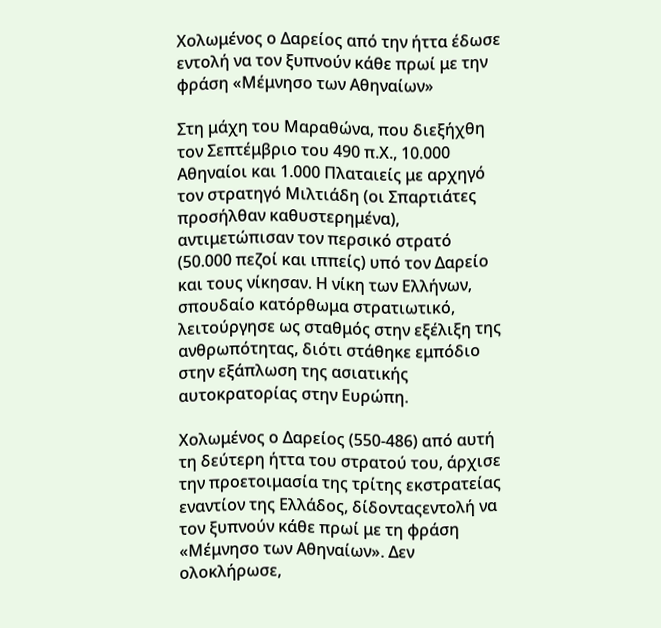Χολωμένος ο Δαρείος από την ήττα έδωσε εντολή να τον ξυπνούν κάθε πρωί με την φράση «Μέμνησο των Αθηναίων»

Στη μάχη του Μαραθώνα, που διεξήχθη τον Σεπτέμβριο του 490 π.Χ., 10.000 Αθηναίοι και 1.000 Πλαταιείς με αρχηγό τον στρατηγό Μιλτιάδη (οι Σπαρτιάτες προσήλθαν καθυστερημένα), αντιμετώπισαν τον περσικό στρατό (50.000 πεζοί και ιππείς) υπό τον Δαρείο και τους νίκησαν. Η νίκη των Ελλήνων, σπουδαίο κατόρθωμα στρατιωτικό, λειτούργησε ως σταθμός στην εξέλιξη της ανθρωπότητας, διότι στάθηκε εμπόδιο στην εξάπλωση της ασιατικής αυτοκρατορίας στην Ευρώπη.

Χολωμένος ο Δαρείος (550-486) από αυτή τη δεύτερη ήττα του στρατού του, άρχισε την προετοιμασία της τρίτης εκστρατείας εναντίον της Ελλάδος, δίδονταςεντολή να τον ξυπνούν κάθε πρωί με τη φράση «Μέμνησο των Αθηναίων». Δεν ολοκλήρωσε,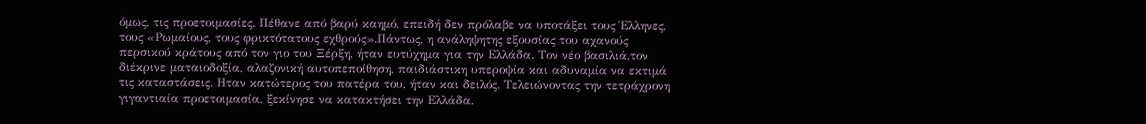όμως, τις προετοιμασίες. Πέθανε από βαρύ καημό, επειδή δεν πρόλαβε να υποτάξει τους Έλληνες, τους «Ρωμαίους, τους φρικτότατους εχθρούς».Πάντως, η ανάληψητης εξουσίας του αχανούς περσικού κράτους από τον γιο του Ξέρξη, ήταν ευτύχημα για την Ελλάδα. Τον νέο βασιλιά,τον διέκρινε ματαιοδοξία, αλαζονική αυτοπεποίθηση, παιδιάστικη υπεροψία και αδυναμία να εκτιμά τις καταστάσεις. Ηταν κατώτερος του πατέρα του, ήταν και δειλός. Τελειώνοντας την τετράχρονη γιγαντιαία προετοιμασία, ξεκίνησε να κατακτήσει την Ελλάδα.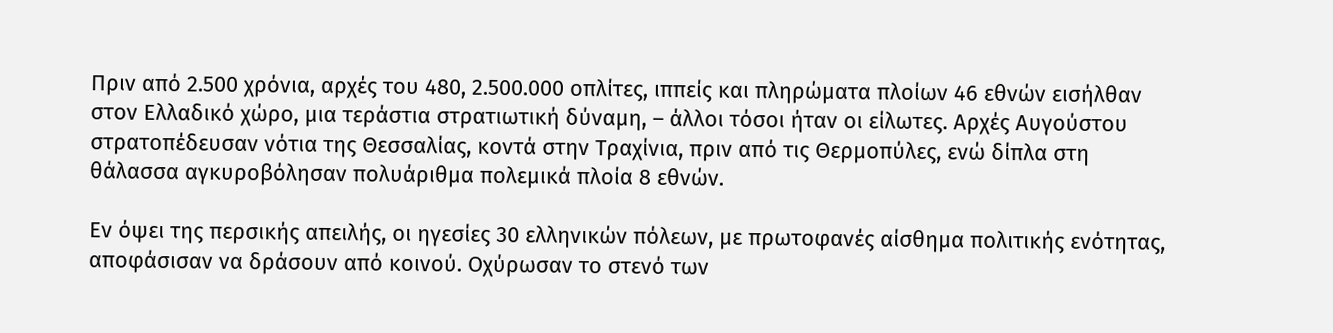Πριν από 2.500 χρόνια, αρχές του 480, 2.500.000 οπλίτες, ιππείς και πληρώματα πλοίων 46 εθνών εισήλθαν στον Ελλαδικό χώρο, μια τεράστια στρατιωτική δύναμη, – άλλοι τόσοι ήταν οι είλωτες. Αρχές Αυγούστου στρατοπέδευσαν νότια της Θεσσαλίας, κοντά στην Τραχίνια, πριν από τις Θερμοπύλες, ενώ δίπλα στη θάλασσα αγκυροβόλησαν πολυάριθμα πολεμικά πλοία 8 εθνών.

Εν όψει της περσικής απειλής, οι ηγεσίες 30 ελληνικών πόλεων, με πρωτοφανές αίσθημα πολιτικής ενότητας, αποφάσισαν να δράσουν από κοινού. Οχύρωσαν το στενό των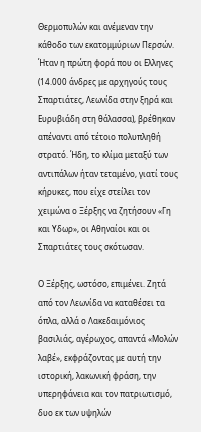Θερμοπυλών και ανέμεναν την κάθοδο των εκατομμύριων Περσών. Ήταν η πρώτη φορά που οι Ελληνες (14.000 άνδρες με αρχηγούς τους Σπαρτιάτες, Λεωνίδα στην ξηρά και Ευρυβιάδη στη θάλασσα), βρέθηκαν απέναντι από τέτοιο πολυπληθή στρατό. Ήδη, το κλίμα μεταξύ των αντιπάλων ήταν τεταμένο, γιατί τους κήρυκες, που είχε στείλει τον χειμώνα ο Ξέρξης να ζητήσουν «Γη και Υδωρ», οι Αθηναίοι και οι Σπαρτιάτες τους σκότωσαν.

Ο Ξέρξης, ωστόσο, επιμένει. Ζητά από τον Λεωνίδα να καταθέσει τα όπλα, αλλά ο Λακεδαιμόνιος βασιλιάς, αγέρωχος, απαντά «Μολών λαβέ», εκφράζοντας με αυτή την ιστορική, λακωνική φράση, την υπερηφάνεια και τον πατριωτισμό, δυο εκ των υψηλών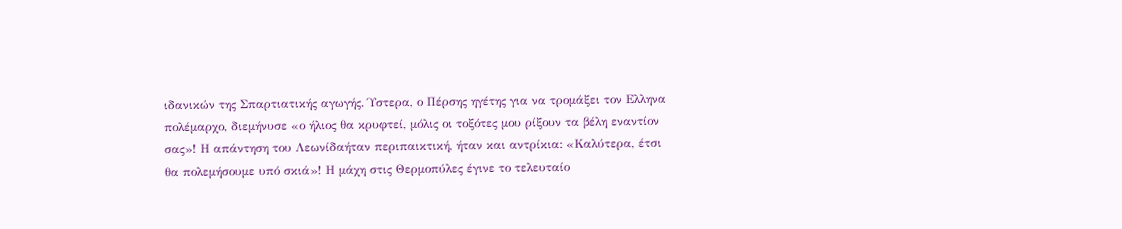ιδανικών της Σπαρτιατικής αγωγής. Ύστερα, ο Πέρσης ηγέτης για να τρομάξει τον Ελληνα πολέμαρχο, διεμήνυσε «ο ήλιος θα κρυφτεί, μόλις οι τοξότες μου ρίξουν τα βέλη εναντίον σας»! Η απάντηση του Λεωνίδαήταν περιπαικτική, ήταν και αντρίκια: «Καλύτερα, έτσι θα πολεμήσουμε υπό σκιά»! Η μάχη στις Θερμοπύλες έγινε το τελευταίο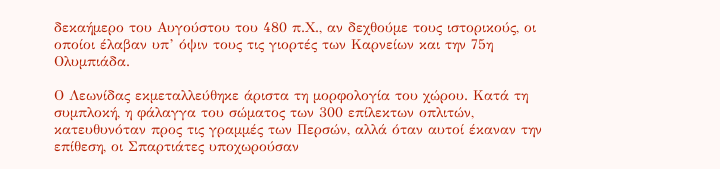δεκαήμερο του Αυγούστου του 480 π.Χ., αν δεχθούμε τους ιστορικούς, οι οποίοι έλαβαν υπ’ όψιν τους τις γιορτές των Καρνείων και την 75η Ολυμπιάδα.

Ο Λεωνίδας εκμεταλλεύθηκε άριστα τη μορφολογία του χώρου. Κατά τη συμπλοκή, η φάλαγγα του σώματος των 300 επίλεκτων οπλιτών, κατευθυνόταν προς τις γραμμές των Περσών, αλλά όταν αυτοί έκαναν την επίθεση, οι Σπαρτιάτες υποχωρούσαν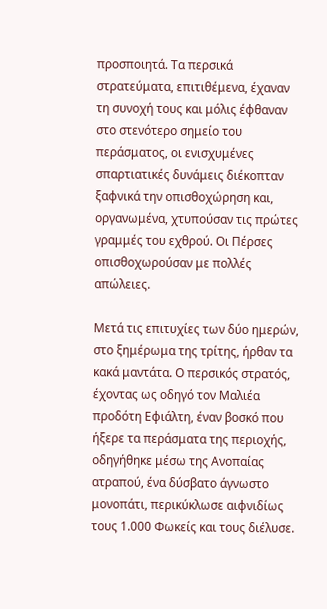προσποιητά. Τα περσικά στρατεύματα, επιτιθέμενα, έχαναν τη συνοχή τους και μόλις έφθαναν στο στενότερο σημείο του περάσματος, οι ενισχυμένες σπαρτιατικές δυνάμεις διέκοπταν ξαφνικά την οπισθοχώρηση και, οργανωμένα, χτυπούσαν τις πρώτες γραμμές του εχθρού. Οι Πέρσες οπισθοχωρούσαν με πολλές απώλειες.

Μετά τις επιτυχίες των δύο ημερών, στο ξημέρωμα της τρίτης, ήρθαν τα κακά μαντάτα. Ο περσικός στρατός, έχοντας ως οδηγό τον Μαλιέα προδότη Εφιάλτη, έναν βοσκό που ήξερε τα περάσματα της περιοχής, οδηγήθηκε μέσω της Ανοπαίας ατραπού, ένα δύσβατο άγνωστο μονοπάτι, περικύκλωσε αιφνιδίως τους 1.000 Φωκείς και τους διέλυσε.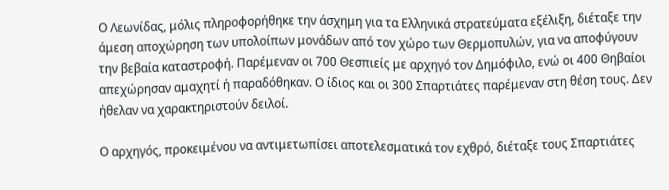Ο Λεωνίδας, μόλις πληροφορήθηκε την άσχημη για τα Ελληνικά στρατεύματα εξέλιξη, διέταξε την άμεση αποχώρηση των υπολοίπων μονάδων από τον χώρο των Θερμοπυλών, για να αποφύγουν την βεβαία καταστροφή. Παρέμεναν οι 700 Θεσπιείς με αρχηγό τον Δημόφιλο, ενώ οι 400 Θηβαίοι απεχώρησαν αμαχητί ή παραδόθηκαν. Ο ίδιος και οι 300 Σπαρτιάτες παρέμεναν στη θέση τους. Δεν ήθελαν να χαρακτηριστούν δειλοί.

Ο αρχηγός, προκειμένου να αντιμετωπίσει αποτελεσματικά τον εχθρό, διέταξε τους Σπαρτιάτες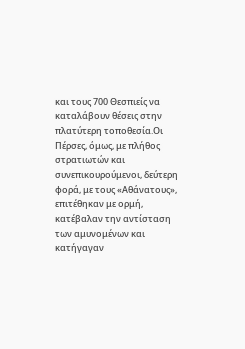και τους 700 Θεσπιείς να καταλάβουν θέσεις στην πλατύτερη τοποθεσία.Οι Πέρσες, όμως, με πλήθος στρατιωτών και συνεπικουρούμενοι, δεύτερη φορά, με τους «Αθάνατους», επιτέθηκαν με ορμή, κατέβαλαν την αντίσταση των αμυνομένων και κατήγαγαν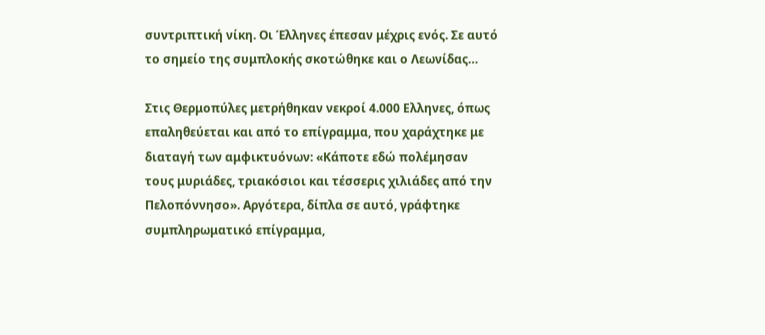συντριπτική νίκη. Οι Έλληνες έπεσαν μέχρις ενός. Σε αυτό το σημείο της συμπλοκής σκοτώθηκε και ο Λεωνίδας…

Στις Θερμοπύλες μετρήθηκαν νεκροί 4.000 Ελληνες, όπως επαληθεύεται και από το επίγραμμα, που χαράχτηκε με διαταγή των αμφικτυόνων: «Κάποτε εδώ πολέμησαν τους μυριάδες, τριακόσιοι και τέσσερις χιλιάδες από την Πελοπόννησο». Αργότερα, δίπλα σε αυτό, γράφτηκε συμπληρωματικό επίγραμμα,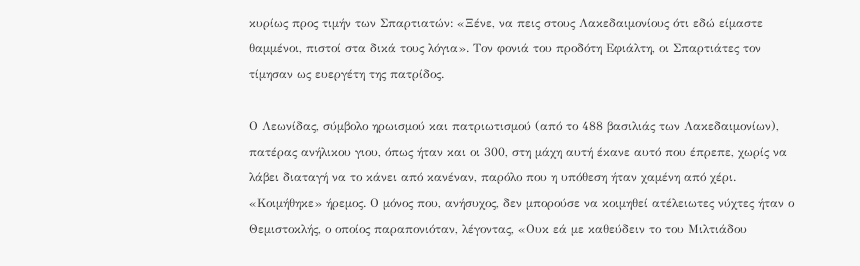κυρίως προς τιμήν των Σπαρτιατών: «Ξένε, να πεις στους Λακεδαιμονίους ότι εδώ είμαστε θαμμένοι, πιστοί στα δικά τους λόγια». Τον φονιά του προδότη Εφιάλτη, οι Σπαρτιάτες τον τίμησαν ως ευεργέτη της πατρίδος.

Ο Λεωνίδας, σύμβολο ηρωισμού και πατριωτισμού (από το 488 βασιλιάς των Λακεδαιμονίων), πατέρας ανήλικου γιου, όπως ήταν και οι 300, στη μάχη αυτή έκανε αυτό που έπρεπε, χωρίς να λάβει διαταγή να το κάνει από κανέναν, παρόλο που η υπόθεση ήταν χαμένη από χέρι. «Κοιμήθηκε» ήρεμος. Ο μόνος που, ανήσυχος, δεν μπορούσε να κοιμηθεί ατέλειωτες νύχτες ήταν ο Θεμιστοκλής, ο οποίος παραπονιόταν, λέγοντας, «Ουκ εά με καθεύδειν το του Μιλτιάδου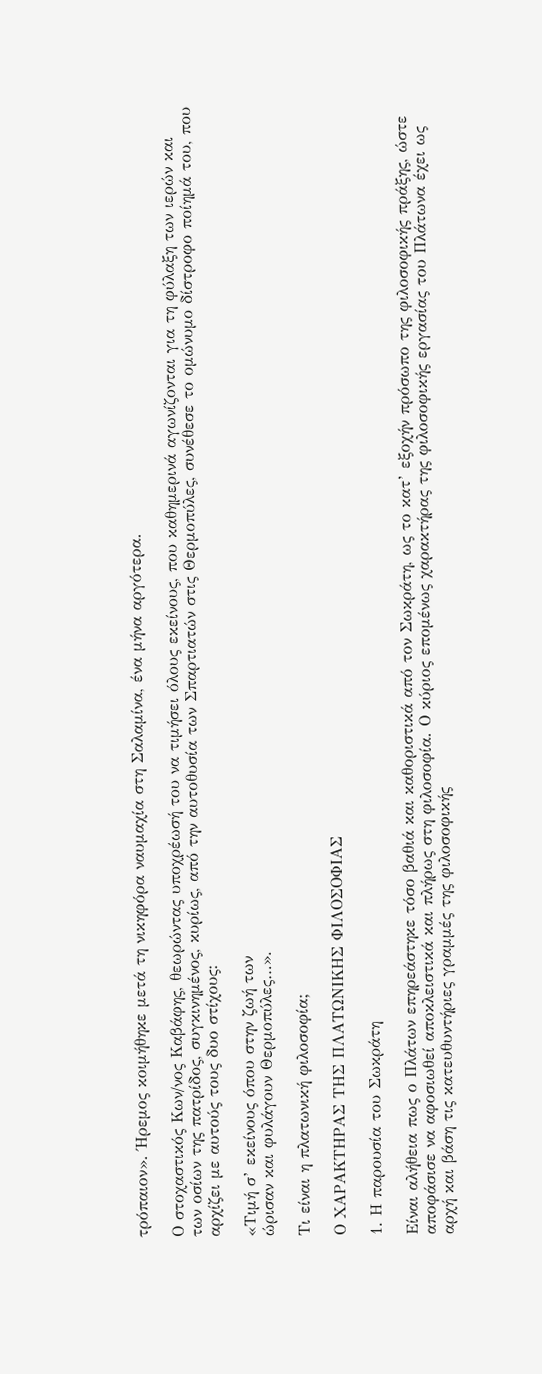τρόπαιον». Ήρεμος κοιμήθηκε μετά τη νικηφόρα ναυμαχία στη Σαλαμίνα, ένα μήνα αργότερα.

Ο στοχαστικός Κων/νος Καβάφης, θεωρώντας υποχρέωσή του να τιμήσει όλους εκείνους, που καθημερινά αγωνίζονται για τη φύλαξη των ιερών και των οσίων της πατρίδος, συγκινημένος, κυρίως, από την αυτοθυσία των Σπαρτιατών στις Θερμοπύλες, συνέθεσε το ομώνυμο δίστροφο ποίημά του, που αρχίζει με αυτούς τους δυο στίχους:

«Τιμή σ’ εκείνους όπου στην ζωή των
ώρισαν και φυλάγουν Θερμοπύλες…».

Τι είναι η πλατωνική φιλοσοφία;

Ο ΧΑΡΑΚΤΗΡΑΣ ΤΗΣ ΠΛΑΤΩΝΙΚΗΣ ΦΙΛΟΣΟΦΙΑΣ

1. Η παρουσία του Σωκράτη

Είναι αλήθεια πως ο Πλάτων επηρεάστηκε τόσο βαθιά και καθοριστικά από τον Σωκράτη, ως το κατ’ εξοχήν πρόσωπο της φιλοσοφικής πράξης, ώστε αποφάσισε να αφοσιωθεί αποκλειστικά και πλήρως στη φιλοσοφία. Ο κύριος επομένως χαρακτήρας της φιλοσοφικής εργασίας του Πλάτωνα έχει ως αρχή και βάση τις κατευθυντήριες γραμμές της φιλοσοφικής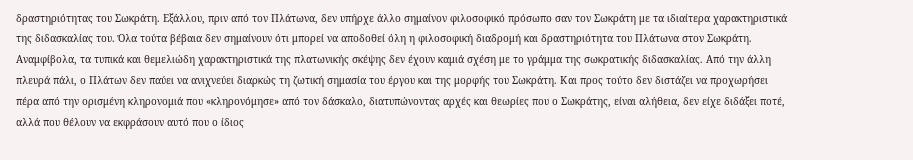δραστηριότητας του Σωκράτη. Εξάλλου, πριν από τον Πλάτωνα, δεν υπήρχε άλλο σημαίνον φιλοσοφικό πρόσωπο σαν τον Σωκράτη με τα ιδιαίτερα χαρακτηριστικά της διδασκαλίας του. Όλα τούτα βέβαια δεν σημαίνουν ότι μπορεί να αποδοθεί όλη η φιλοσοφική διαδρομή και δραστηριότητα του Πλάτωνα στον Σωκράτη. Αναμφίβολα, τα τυπικά και θεμελιώδη χαρακτηριστικά της πλατωνικής σκέψης δεν έχουν καμιά σχέση με το γράμμα της σωκρατικής διδασκαλίας. Από την άλλη πλευρά πάλι, ο Πλάτων δεν παύει να ανιχνεύει διαρκώς τη ζωτική σημασία του έργου και της μορφής του Σωκράτη. Και προς τούτο δεν διστάζει να προχωρήσει πέρα από την ορισμένη κληρονομιά που «κληρονόμησε» από τον δάσκαλο, διατυπώνοντας αρχές και θεωρίες που ο Σωκράτης, είναι αλήθεια, δεν είχε διδάξει ποτέ, αλλά που θέλουν να εκφράσουν αυτό που ο ίδιος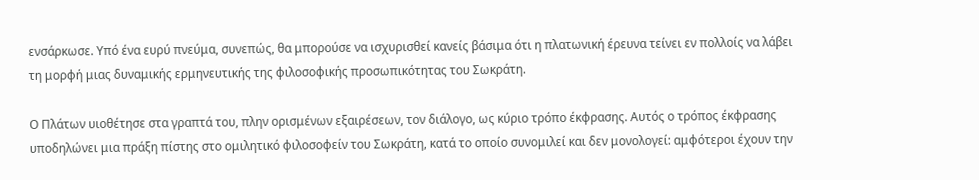ενσάρκωσε. Υπό ένα ευρύ πνεύμα, συνεπώς, θα μπορούσε να ισχυρισθεί κανείς βάσιμα ότι η πλατωνική έρευνα τείνει εν πολλοίς να λάβει τη μορφή μιας δυναμικής ερμηνευτικής της φιλοσοφικής προσωπικότητας του Σωκράτη.

Ο Πλάτων υιοθέτησε στα γραπτά του, πλην ορισμένων εξαιρέσεων, τον διάλογο, ως κύριο τρόπο έκφρασης. Αυτός ο τρόπος έκφρασης υποδηλώνει μια πράξη πίστης στο ομιλητικό φιλοσοφείν του Σωκράτη, κατά το οποίο συνομιλεί και δεν μονολογεί: αμφότεροι έχουν την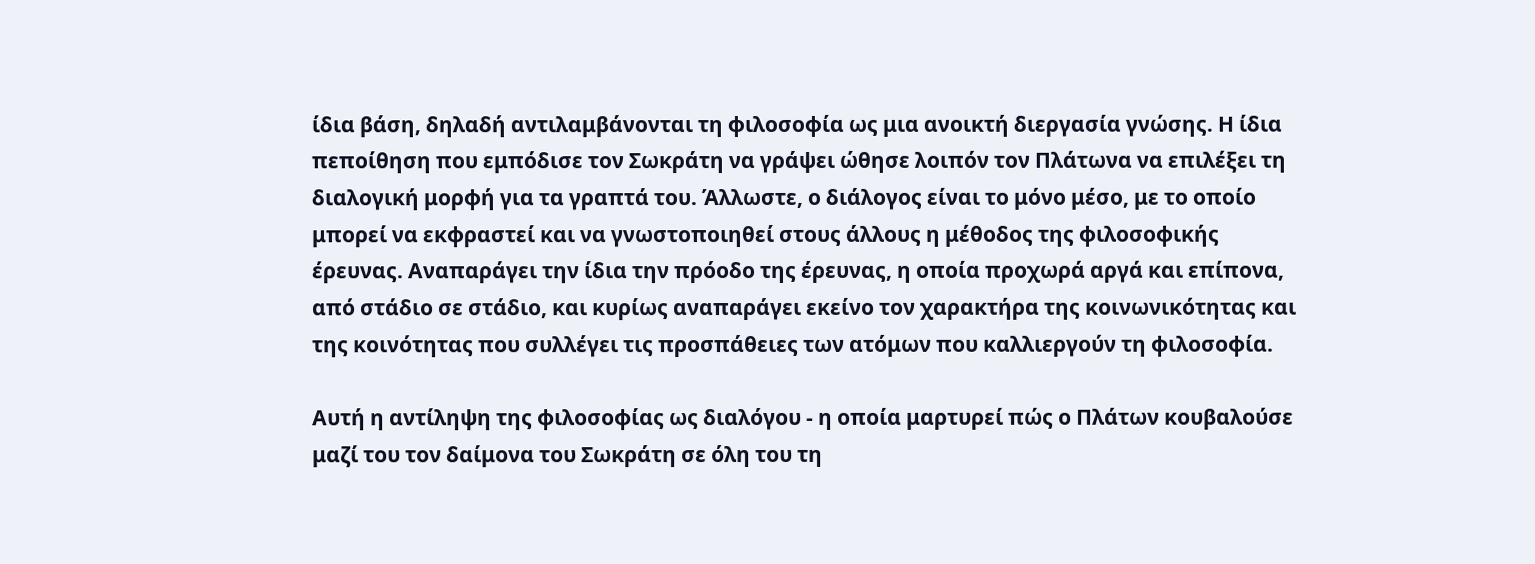ίδια βάση, δηλαδή αντιλαμβάνονται τη φιλοσοφία ως μια ανοικτή διεργασία γνώσης. Η ίδια πεποίθηση που εμπόδισε τον Σωκράτη να γράψει ώθησε λοιπόν τον Πλάτωνα να επιλέξει τη διαλογική μορφή για τα γραπτά του. Άλλωστε, ο διάλογος είναι το μόνο μέσο, με το οποίο μπορεί να εκφραστεί και να γνωστοποιηθεί στους άλλους η μέθοδος της φιλοσοφικής έρευνας. Αναπαράγει την ίδια την πρόοδο της έρευνας, η οποία προχωρά αργά και επίπονα, από στάδιο σε στάδιο, και κυρίως αναπαράγει εκείνο τον χαρακτήρα της κοινωνικότητας και της κοινότητας που συλλέγει τις προσπάθειες των ατόμων που καλλιεργούν τη φιλοσοφία.

Αυτή η αντίληψη της φιλοσοφίας ως διαλόγου - η οποία μαρτυρεί πώς ο Πλάτων κουβαλούσε μαζί του τον δαίμονα του Σωκράτη σε όλη του τη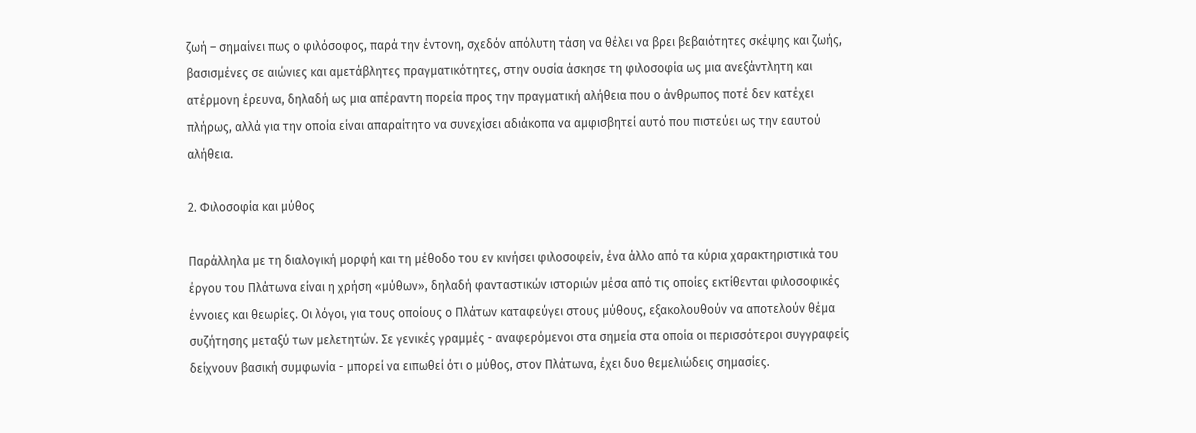ζωή – σημαίνει πως ο φιλόσοφος, παρά την έντονη, σχεδόν απόλυτη τάση να θέλει να βρει βεβαιότητες σκέψης και ζωής, βασισμένες σε αιώνιες και αμετάβλητες πραγματικότητες, στην ουσία άσκησε τη φιλοσοφία ως μια ανεξάντλητη και ατέρμονη έρευνα, δηλαδή ως μια απέραντη πορεία προς την πραγματική αλήθεια που ο άνθρωπος ποτέ δεν κατέχει πλήρως, αλλά για την οποία είναι απαραίτητο να συνεχίσει αδιάκοπα να αμφισβητεί αυτό που πιστεύει ως την εαυτού αλήθεια.

2. Φιλοσοφία και μύθος

Παράλληλα με τη διαλογική μορφή και τη μέθοδο του εν κινήσει φιλοσοφείν, ένα άλλο από τα κύρια χαρακτηριστικά του έργου του Πλάτωνα είναι η χρήση «μύθων», δηλαδή φανταστικών ιστοριών μέσα από τις οποίες εκτίθενται φιλοσοφικές έννοιες και θεωρίες. Οι λόγοι, για τους οποίους ο Πλάτων καταφεύγει στους μύθους, εξακολουθούν να αποτελούν θέμα συζήτησης μεταξύ των μελετητών. Σε γενικές γραμμές - αναφερόμενοι στα σημεία στα οποία οι περισσότεροι συγγραφείς δείχνουν βασική συμφωνία - μπορεί να ειπωθεί ότι ο μύθος, στον Πλάτωνα, έχει δυο θεμελιώδεις σημασίες.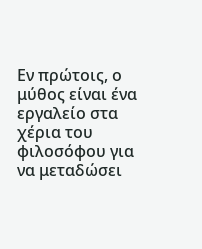Εν πρώτοις, ο μύθος είναι ένα εργαλείο στα χέρια του φιλοσόφου για να μεταδώσει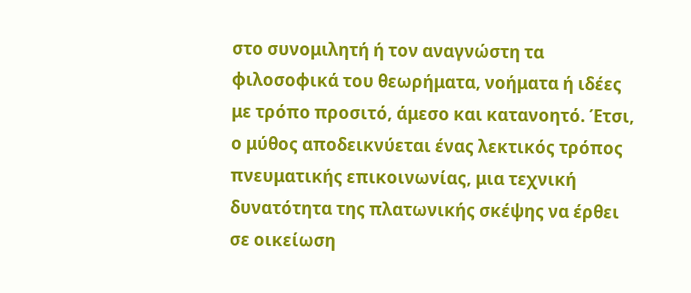στο συνομιλητή ή τον αναγνώστη τα φιλοσοφικά του θεωρήματα, νοήματα ή ιδέες με τρόπο προσιτό, άμεσο και κατανοητό. Έτσι, ο μύθος αποδεικνύεται ένας λεκτικός τρόπος πνευματικής επικοινωνίας, μια τεχνική δυνατότητα της πλατωνικής σκέψης να έρθει σε οικείωση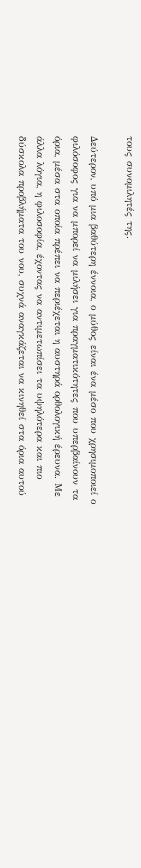τους συνομιλητές της.

Δεύτερον, υπό μια βαθύτερη έννοια, ο μύθος είναι ένα μέσο που χρησιμοποιεί ο φιλόσοφος για να μπορεί να μιλήσει για πραγματικότητες που υπερβαίνουν τα όρια, μέσα στα οποία πρέπει να περιέχεται η αυστηρά ορθολογική έρευνα. Με άλλα λόγια, η φιλοσοφία, έχοντας να αντιμετωπίσει τα υψηλότερα και πιο δύσκολα προβλήματα του νου, συχνά αναγκάζεται να κινηθεί στα όρια αυτού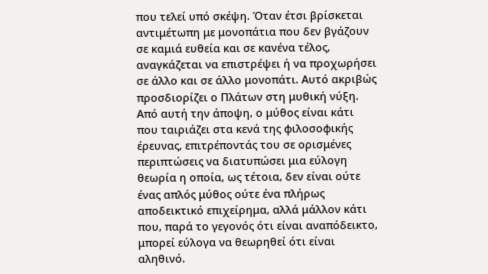που τελεί υπό σκέψη. Όταν έτσι βρίσκεται αντιμέτωπη με μονοπάτια που δεν βγάζουν σε καμιά ευθεία και σε κανένα τέλος, αναγκάζεται να επιστρέψει ή να προχωρήσει σε άλλο και σε άλλο μονοπάτι. Αυτό ακριβώς προσδιορίζει ο Πλάτων στη μυθική νύξη. Από αυτή την άποψη, ο μύθος είναι κάτι που ταιριάζει στα κενά της φιλοσοφικής έρευνας, επιτρέποντάς του σε ορισμένες περιπτώσεις να διατυπώσει μια εύλογη θεωρία η οποία, ως τέτοια, δεν είναι ούτε ένας απλός μύθος ούτε ένα πλήρως αποδεικτικό επιχείρημα, αλλά μάλλον κάτι που, παρά το γεγονός ότι είναι αναπόδεικτο, μπορεί εύλογα να θεωρηθεί ότι είναι αληθινό.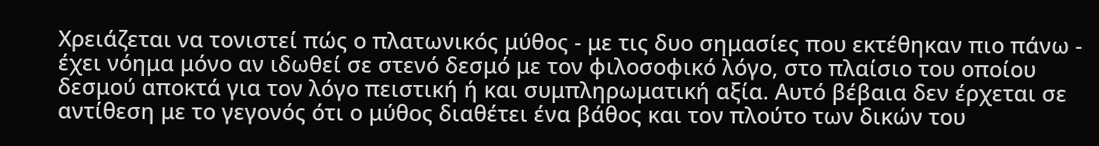Χρειάζεται να τονιστεί πώς ο πλατωνικός μύθος - με τις δυο σημασίες που εκτέθηκαν πιο πάνω - έχει νόημα μόνο αν ιδωθεί σε στενό δεσμό με τον φιλοσοφικό λόγο, στο πλαίσιο του οποίου δεσμού αποκτά για τον λόγο πειστική ή και συμπληρωματική αξία. Αυτό βέβαια δεν έρχεται σε αντίθεση με το γεγονός ότι ο μύθος διαθέτει ένα βάθος και τον πλούτο των δικών του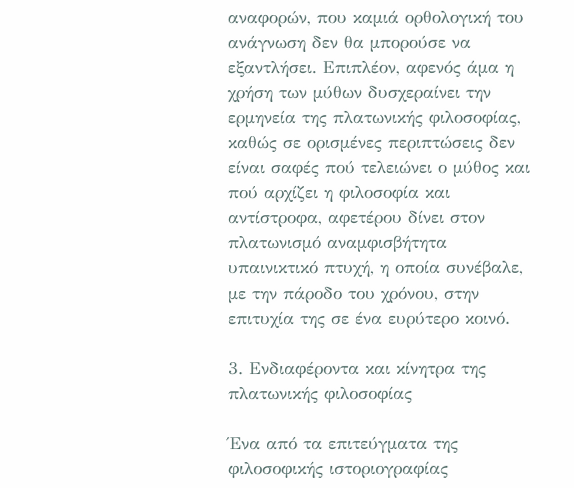αναφορών, που καμιά ορθολογική του ανάγνωση δεν θα μπορούσε να εξαντλήσει. Επιπλέον, αφενός άμα η χρήση των μύθων δυσχεραίνει την ερμηνεία της πλατωνικής φιλοσοφίας, καθώς σε ορισμένες περιπτώσεις δεν είναι σαφές πού τελειώνει ο μύθος και πού αρχίζει η φιλοσοφία και αντίστροφα, αφετέρου δίνει στον πλατωνισμό αναμφισβήτητα υπαινικτικό πτυχή, η οποία συνέβαλε, με την πάροδο του χρόνου, στην επιτυχία της σε ένα ευρύτερο κοινό.

3. Ενδιαφέροντα και κίνητρα της πλατωνικής φιλοσοφίας

Ένα από τα επιτεύγματα της φιλοσοφικής ιστοριογραφίας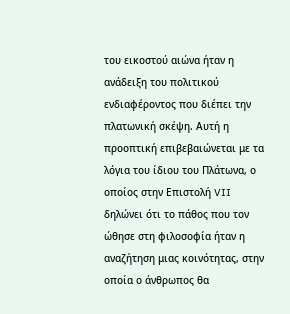του εικοστού αιώνα ήταν η ανάδειξη του πολιτικού ενδιαφέροντος που διέπει την πλατωνική σκέψη. Αυτή η προοπτική επιβεβαιώνεται με τα λόγια του ίδιου του Πλάτωνα, ο οποίος στην Επιστολή VII δηλώνει ότι το πάθος που τον ώθησε στη φιλοσοφία ήταν η αναζήτηση μιας κοινότητας, στην οποία ο άνθρωπος θα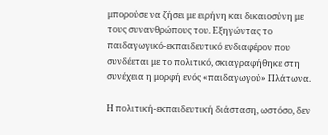μπορούσε να ζήσει με ειρήνη και δικαιοσύνη με τους συνανθρώπους του. Εξηγώντας το παιδαγωγικό-εκπαιδευτικό ενδιαφέρον που συνδέεται με το πολιτικό, σκιαγραφήθηκε στη συνέχεια η μορφή ενός «παιδαγωγού» Πλάτωνα.

Η πολιτική-εκπαιδευτική διάσταση, ωστόσο, δεν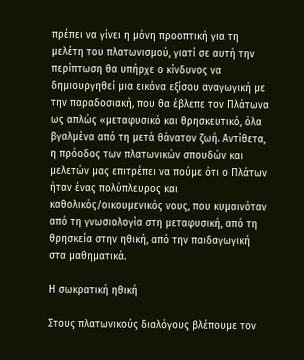πρέπει να γίνει η μόνη προοπτική για τη μελέτη του πλατωνισμού, γιατί σε αυτή την περίπτωση θα υπήρχε ο κίνδυνος να δημιουργηθεί μια εικόνα εξίσου αναγωγική με την παραδοσιακή, που θα έβλεπε τον Πλάτωνα ως απλώς «μεταφυσικό και θρησκευτικό, όλα βγαλμένα από τη μετά θάνατον ζωή. Αντίθετα, η πρόοδος των πλατωνικών σπουδών και μελετών μας επιτρέπει να πούμε ότι ο Πλάτων ήταν ένας πολύπλευρος και καθολικός/οικουμενικός νους, που κυμαινόταν από τη γνωσιολογία στη μεταφυσική, από τη θρησκεία στην ηθική, από την παιδαγωγική στα μαθηματικά.

Η σωκρατική ηθική

Στους πλατωνικούς διαλόγους βλέπουμε τον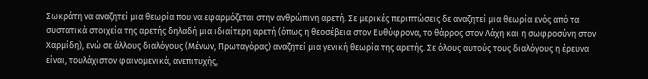Σωκράτη να αναζητεί μια θεωρία που να εφαρμόζεται στην ανθρώπινη αρετή. Σε μερικές περιπτώσεις δε αναζητεί μια θεωρία ενός από τα συστατικά στοιχεία της αρετής δηλαδή μια ιδιαίτερη αρετή (όπως η θεοσέβεια στον Ευθύφρονα, το θάρρος στον Λάχη και η σωφροσύνη στον Χαρμίδη), ενώ σε άλλους διαλόγους (Μένων, Πρωταγόρας) αναζητεί μια γενική θεωρία της αρετής. Σε όλους αυτούς τους διαλόγους η έρευνα είναι, τουλάχιστον φαινομενικά, ανεπιτυχής,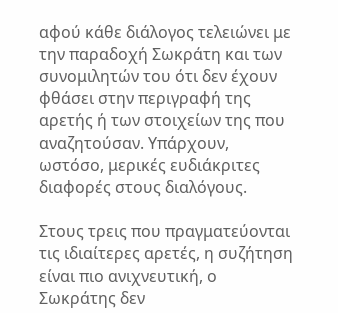αφού κάθε διάλογος τελειώνει με την παραδοχή Σωκράτη και των συνομιλητών του ότι δεν έχουν φθάσει στην περιγραφή της αρετής ή των στοιχείων της που αναζητούσαν. Υπάρχουν, ωστόσο, μερικές ευδιάκριτες διαφορές στους διαλόγους.

Στους τρεις που πραγματεύονται τις ιδιαίτερες αρετές, η συζήτηση είναι πιο ανιχνευτική, ο Σωκράτης δεν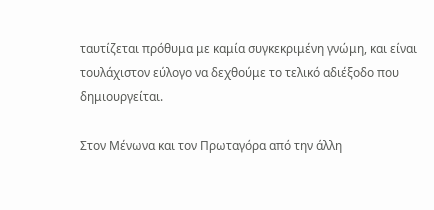ταυτίζεται πρόθυμα με καμία συγκεκριμένη γνώμη, και είναι τουλάχιστον εύλογο να δεχθούμε το τελικό αδιέξοδο που δημιουργείται.

Στον Μένωνα και τον Πρωταγόρα από την άλλη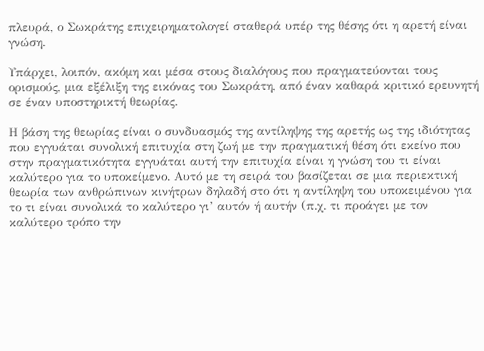πλευρά, ο Σωκράτης επιχειρηματολογεί σταθερά υπέρ της θέσης ότι η αρετή είναι γνώση.

Υπάρχει, λοιπόν, ακόμη και μέσα στους διαλόγους που πραγματεύονται τους ορισμούς, μια εξέλιξη της εικόνας του Σωκράτη, από έναν καθαρά κριτικό ερευνητή σε έναν υποστηρικτή θεωρίας.

Η βάση της θεωρίας είναι ο συνδυασμός της αντίληψης της αρετής ως της ιδιότητας που εγγυάται συνολική επιτυχία στη ζωή με την πραγματική θέση ότι εκείνο που στην πραγματικότητα εγγυάται αυτή την επιτυχία είναι η γνώση του τι είναι καλύτερο για το υποκείμενο. Αυτό με τη σειρά του βασίζεται σε μια περιεκτική θεωρία των ανθρώπινων κινήτρων δηλαδή στο ότι η αντίληψη του υποκειμένου για το τι είναι συνολικά το καλύτερο γι’ αυτόν ή αυτήν (π.χ. τι προάγει με τον καλύτερο τρόπο την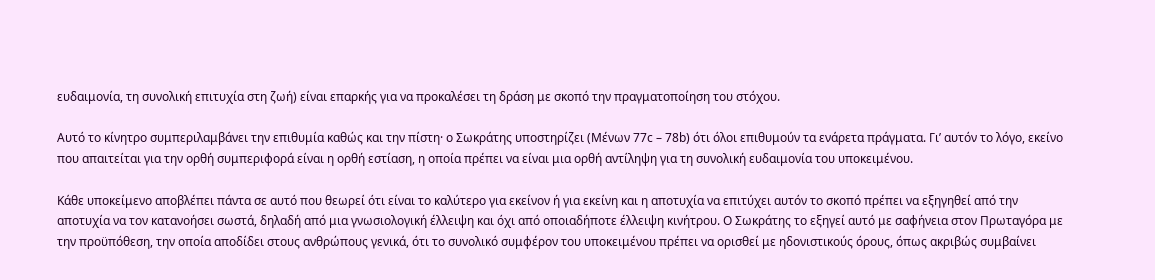ευδαιμονία, τη συνολική επιτυχία στη ζωή) είναι επαρκής για να προκαλέσει τη δράση με σκοπό την πραγματοποίηση του στόχου.

Αυτό το κίνητρο συμπεριλαμβάνει την επιθυμία καθώς και την πίστη· ο Σωκράτης υποστηρίζει (Μένων 77c – 78b) ότι όλοι επιθυμούν τα ενάρετα πράγματα. Γι’ αυτόν το λόγο, εκείνο που απαιτείται για την ορθή συμπεριφορά είναι η ορθή εστίαση, η οποία πρέπει να είναι μια ορθή αντίληψη για τη συνολική ευδαιμονία του υποκειμένου.

Κάθε υποκείμενο αποβλέπει πάντα σε αυτό που θεωρεί ότι είναι το καλύτερο για εκείνον ή για εκείνη και η αποτυχία να επιτύχει αυτόν το σκοπό πρέπει να εξηγηθεί από την αποτυχία να τον κατανοήσει σωστά, δηλαδή από μια γνωσιολογική έλλειψη και όχι από οποιαδήποτε έλλειψη κινήτρου. Ο Σωκράτης το εξηγεί αυτό με σαφήνεια στον Πρωταγόρα με την προϋπόθεση, την οποία αποδίδει στους ανθρώπους γενικά, ότι το συνολικό συμφέρον του υποκειμένου πρέπει να ορισθεί με ηδονιστικούς όρους, όπως ακριβώς συμβαίνει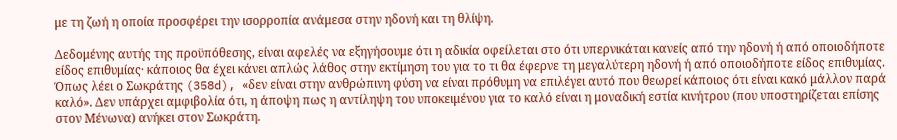με τη ζωή η οποία προσφέρει την ισορροπία ανάμεσα στην ηδονή και τη θλίψη.

Δεδομένης αυτής της προϋπόθεσης, είναι αφελές να εξηγήσουμε ότι η αδικία οφείλεται στο ότι υπερνικάται κανείς από την ηδονή ή από οποιοδήποτε είδος επιθυμίας· κάποιος θα έχει κάνει απλώς λάθος στην εκτίμηση του για το τι θα έφερνε τη μεγαλύτερη ηδονή ή από οποιοδήποτε είδος επιθυμίας. Όπως λέει ο Σωκράτης (358d), «δεν είναι στην ανθρώπινη φύση να είναι πρόθυμη να επιλέγει αυτό που θεωρεί κάποιος ότι είναι κακό μάλλον παρά καλό». Δεν υπάρχει αμφιβολία ότι, η άποψη πως η αντίληψη του υποκειμένου για το καλό είναι η μοναδική εστία κινήτρου (που υποστηρίζεται επίσης στον Μένωνα) ανήκει στον Σωκράτη.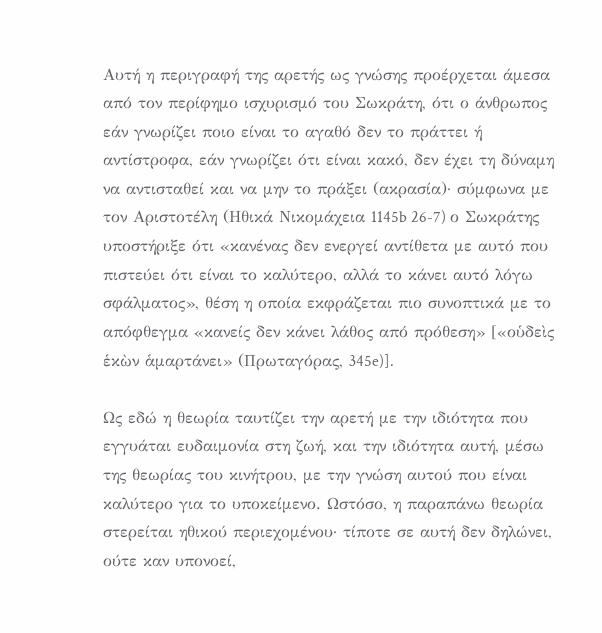Αυτή η περιγραφή της αρετής ως γνώσης προέρχεται άμεσα από τον περίφημο ισχυρισμό του Σωκράτη, ότι ο άνθρωπος εάν γνωρίζει ποιο είναι το αγαθό δεν το πράττει ή αντίστροφα, εάν γνωρίζει ότι είναι κακό, δεν έχει τη δύναμη να αντισταθεί και να μην το πράξει (ακρασία)· σύμφωνα με τον Αριστοτέλη (Ηθικά Νικομάχεια 1145b 26-7) ο Σωκράτης υποστήριξε ότι «κανένας δεν ενεργεί αντίθετα με αυτό που πιστεύει ότι είναι το καλύτερο, αλλά το κάνει αυτό λόγω σφάλματος», θέση η οποία εκφράζεται πιο συνοπτικά με το απόφθεγμα «κανείς δεν κάνει λάθος από πρόθεση» [«οὑδεὶς ἑκὼν ἁμαρτάνει» (Πρωταγόρας, 345e)].

Ως εδώ η θεωρία ταυτίζει την αρετή με την ιδιότητα που εγγυάται ευδαιμονία στη ζωή, και την ιδιότητα αυτή, μέσω της θεωρίας του κινήτρου, με την γνώση αυτού που είναι καλύτερο για το υποκείμενο. Ωστόσο, η παραπάνω θεωρία στερείται ηθικού περιεχομένου· τίποτε σε αυτή δεν δηλώνει, ούτε καν υπονοεί,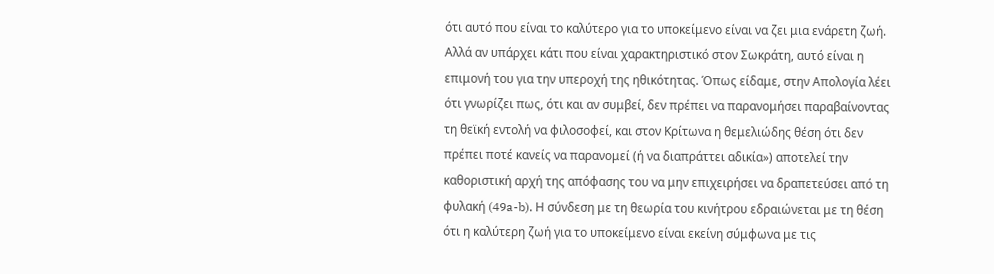ότι αυτό που είναι το καλύτερο για το υποκείμενο είναι να ζει μια ενάρετη ζωή. Αλλά αν υπάρχει κάτι που είναι χαρακτηριστικό στον Σωκράτη, αυτό είναι η επιμονή του για την υπεροχή της ηθικότητας. Όπως είδαμε, στην Απολογία λέει ότι γνωρίζει πως, ότι και αν συμβεί, δεν πρέπει να παρανομήσει παραβαίνοντας τη θεϊκή εντολή να φιλοσοφεί, και στον Κρίτωνα η θεμελιώδης θέση ότι δεν πρέπει ποτέ κανείς να παρανομεί (ή να διαπράττει αδικία») αποτελεί την καθοριστική αρχή της απόφασης του να μην επιχειρήσει να δραπετεύσει από τη φυλακή (49a-b). Η σύνδεση με τη θεωρία του κινήτρου εδραιώνεται με τη θέση ότι η καλύτερη ζωή για το υποκείμενο είναι εκείνη σύμφωνα με τις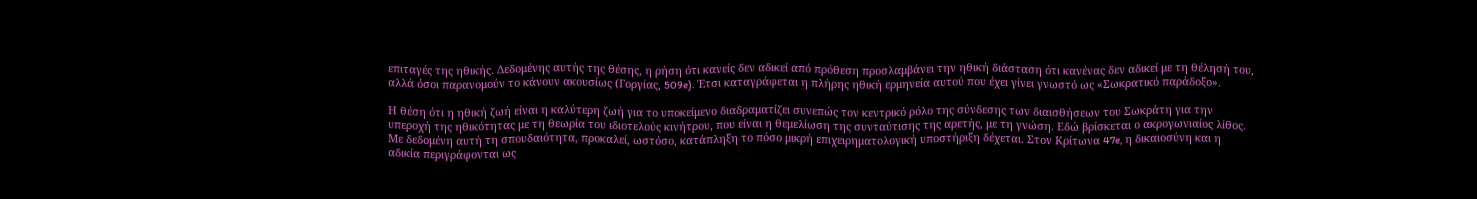επιταγές της ηθικής. Δεδομένης αυτής της θέσης, η ρήση ότι κανείς δεν αδικεί από πρόθεση προσλαμβάνει την ηθική διάσταση ότι κανένας δεν αδικεί με τη θέλησή του, αλλά όσοι παρανομούν το κάνουν ακουσίως (Γοργίας, 509e). Έτσι καταγράφεται η πλήρης ηθική ερμηνεία αυτού που έχει γίνει γνωστό ως «Σωκρατικό παράδοξο».

Η θέση ότι η ηθική ζωή είναι η καλύτερη ζωή για το υποκείμενο διαδραματίζει συνεπώς τον κεντρικό ρόλο της σύνδεσης των διαισθήσεων του Σωκράτη για την υπεροχή της ηθικότητας με τη θεωρία του ιδιοτελούς κινήτρου, που είναι η θεμελίωση της συνταύτισης της αρετής, με τη γνώση. Εδώ βρίσκεται ο ακρογωνιαίος λίθος. Με δεδομένη αυτή τη σπουδαιότητα, προκαλεί, ωστόσο, κατάπληξη το πόσο μικρή επιχειρηματολογική υποστήριξη δέχεται. Στον Κρίτωνα 47e, η δικαιοσύνη και η αδικία περιγράφονται ως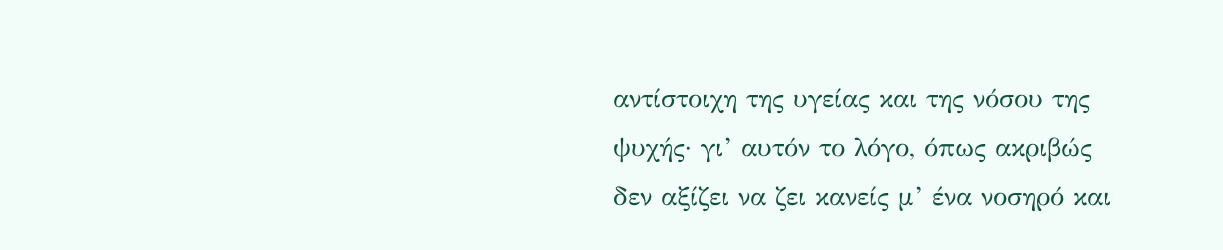αντίστοιχη της υγείας και της νόσου της ψυχής· γι’ αυτόν το λόγο, όπως ακριβώς δεν αξίζει να ζει κανείς μ’ ένα νοσηρό και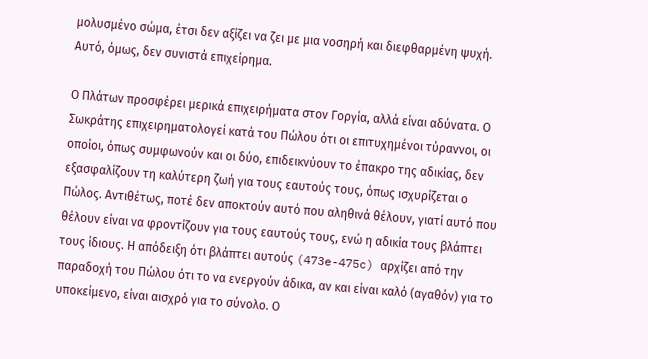μολυσμένο σώμα, έτσι δεν αξίζει να ζει με μια νοσηρή και διεφθαρμένη ψυχή. Αυτό, όμως, δεν συνιστά επιχείρημα.

Ο Πλάτων προσφέρει μερικά επιχειρήματα στον Γοργία, αλλά είναι αδύνατα. Ο Σωκράτης επιχειρηματολογεί κατά του Πώλου ότι οι επιτυχημένοι τύραννοι, οι οποίοι, όπως συμφωνούν και οι δύο, επιδεικνύουν το έπακρο της αδικίας, δεν εξασφαλίζουν τη καλύτερη ζωή για τους εαυτούς τους, όπως ισχυρίζεται ο Πώλος. Αντιθέτως, ποτέ δεν αποκτούν αυτό που αληθινά θέλουν, γιατί αυτό που θέλουν είναι να φροντίζουν για τους εαυτούς τους, ενώ η αδικία τους βλάπτει τους ίδιους. Η απόδειξη ότι βλάπτει αυτούς (473e-475c) αρχίζει από την παραδοχή του Πώλου ότι το να ενεργούν άδικα, αν και είναι καλό (αγαθόν) για το υποκείμενο, είναι αισχρό για το σύνολο. Ο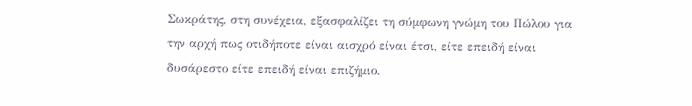Σωκράτης, στη συνέχεια, εξασφαλίζει τη σύμφωνη γνώμη του Πώλου για την αρχή πως οτιδήποτε είναι αισχρό είναι έτσι, είτε επειδή είναι δυσάρεστο είτε επειδή είναι επιζήμιο.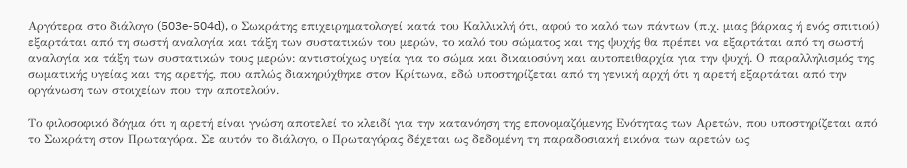Αργότερα στο διάλογο (503e-504d), ο Σωκράτης επιχειρηματολογεί κατά του Καλλικλή ότι, αφού το καλό των πάντων (π.χ. μιας βάρκας ή ενός σπιτιού) εξαρτάται από τη σωστή αναλογία και τάξη των συστατικών του μερών, το καλό του σώματος και της ψυχής θα πρέπει να εξαρτάται από τη σωστή αναλογία κα τάξη των συστατικών τους μερών: αντιστοίχως υγεία για το σώμα και δικαιοσύνη και αυτοπειθαρχία για την ψυχή. Ο παραλληλισμός της σωματικής υγείας και της αρετής, που απλώς διακηρύχθηκε στον Κρίτωνα, εδώ υποστηρίζεται από τη γενική αρχή ότι η αρετή εξαρτάται από την οργάνωση των στοιχείων που την αποτελούν.

Το φιλοσοφικό δόγμα ότι η αρετή είναι γνώση αποτελεί το κλειδί για την κατανόηση της επονομαζόμενης Ενότητας των Αρετών, που υποστηρίζεται από το Σωκράτη στον Πρωταγόρα. Σε αυτόν το διάλογο, ο Πρωταγόρας δέχεται ως δεδομένη τη παραδοσιακή εικόνα των αρετών ως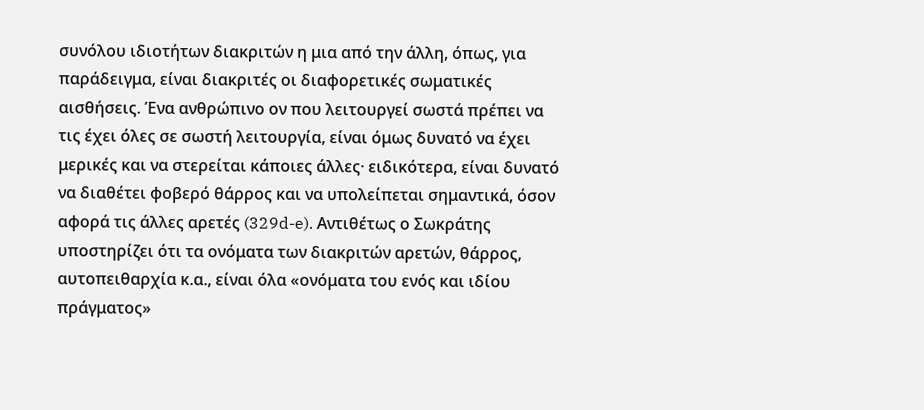συνόλου ιδιοτήτων διακριτών η μια από την άλλη, όπως, για παράδειγμα, είναι διακριτές οι διαφορετικές σωματικές αισθήσεις. Ένα ανθρώπινο ον που λειτουργεί σωστά πρέπει να τις έχει όλες σε σωστή λειτουργία, είναι όμως δυνατό να έχει μερικές και να στερείται κάποιες άλλες· ειδικότερα, είναι δυνατό να διαθέτει φοβερό θάρρος και να υπολείπεται σημαντικά, όσον αφορά τις άλλες αρετές (329d-e). Αντιθέτως ο Σωκράτης υποστηρίζει ότι τα ονόματα των διακριτών αρετών, θάρρος, αυτοπειθαρχία κ.α., είναι όλα «ονόματα του ενός και ιδίου πράγματος»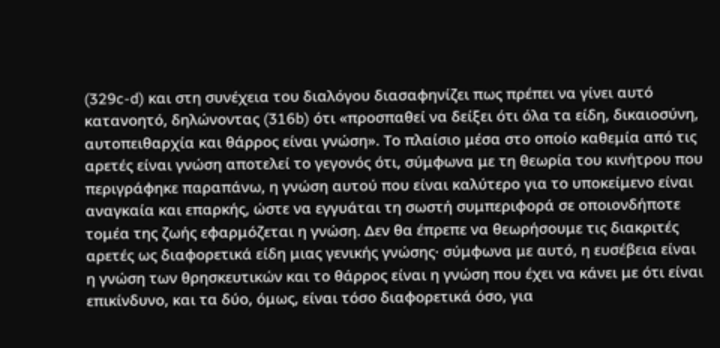(329c-d) και στη συνέχεια του διαλόγου διασαφηνίζει πως πρέπει να γίνει αυτό κατανοητό, δηλώνοντας (316b) ότι «προσπαθεί να δείξει ότι όλα τα είδη, δικαιοσύνη, αυτοπειθαρχία και θάρρος είναι γνώση». Το πλαίσιο μέσα στο οποίο καθεμία από τις αρετές είναι γνώση αποτελεί το γεγονός ότι, σύμφωνα με τη θεωρία του κινήτρου που περιγράφηκε παραπάνω, η γνώση αυτού που είναι καλύτερο για το υποκείμενο είναι αναγκαία και επαρκής, ώστε να εγγυάται τη σωστή συμπεριφορά σε οποιονδήποτε τομέα της ζωής εφαρμόζεται η γνώση. Δεν θα έπρεπε να θεωρήσουμε τις διακριτές αρετές ως διαφορετικά είδη μιας γενικής γνώσης· σύμφωνα με αυτό, η ευσέβεια είναι η γνώση των θρησκευτικών και το θάρρος είναι η γνώση που έχει να κάνει με ότι είναι επικίνδυνο, και τα δύο, όμως, είναι τόσο διαφορετικά όσο, για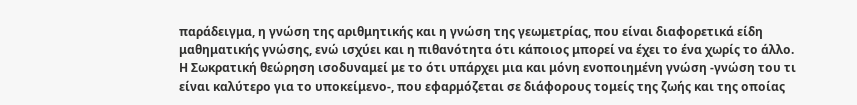παράδειγμα, η γνώση της αριθμητικής και η γνώση της γεωμετρίας, που είναι διαφορετικά είδη μαθηματικής γνώσης, ενώ ισχύει και η πιθανότητα ότι κάποιος μπορεί να έχει το ένα χωρίς το άλλο. Η Σωκρατική θεώρηση ισοδυναμεί με το ότι υπάρχει μια και μόνη ενοποιημένη γνώση -γνώση του τι είναι καλύτερο για το υποκείμενο-, που εφαρμόζεται σε διάφορους τομείς της ζωής και της οποίας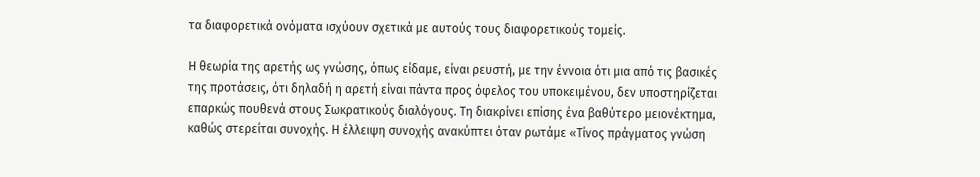τα διαφορετικά ονόματα ισχύουν σχετικά με αυτούς τους διαφορετικούς τομείς.

Η θεωρία της αρετής ως γνώσης, όπως είδαμε, είναι ρευστή, με την έννοια ότι μια από τις βασικές της προτάσεις, ότι δηλαδή η αρετή είναι πάντα προς όφελος του υποκειμένου, δεν υποστηρίζεται επαρκώς πουθενά στους Σωκρατικούς διαλόγους. Τη διακρίνει επίσης ένα βαθύτερο μειονέκτημα, καθώς στερείται συνοχής. Η έλλειψη συνοχής ανακύπτει όταν ρωτάμε «Τίνος πράγματος γνώση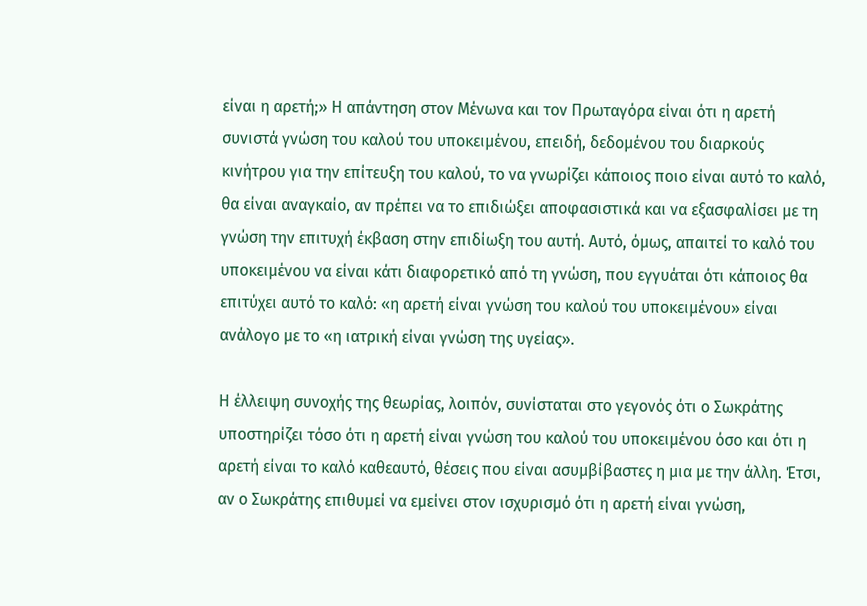είναι η αρετή;» Η απάντηση στον Μένωνα και τον Πρωταγόρα είναι ότι η αρετή συνιστά γνώση του καλού του υποκειμένου, επειδή, δεδομένου του διαρκούς κινήτρου για την επίτευξη του καλού, το να γνωρίζει κάποιος ποιο είναι αυτό το καλό, θα είναι αναγκαίο, αν πρέπει να το επιδιώξει αποφασιστικά και να εξασφαλίσει με τη γνώση την επιτυχή έκβαση στην επιδίωξη του αυτή. Αυτό, όμως, απαιτεί το καλό του υποκειμένου να είναι κάτι διαφορετικό από τη γνώση, που εγγυάται ότι κάποιος θα επιτύχει αυτό το καλό: «η αρετή είναι γνώση του καλού του υποκειμένου» είναι ανάλογο με το «η ιατρική είναι γνώση της υγείας».

Η έλλειψη συνοχής της θεωρίας, λοιπόν, συνίσταται στο γεγονός ότι ο Σωκράτης υποστηρίζει τόσο ότι η αρετή είναι γνώση του καλού του υποκειμένου όσο και ότι η αρετή είναι το καλό καθεαυτό, θέσεις που είναι ασυμβίβαστες η μια με την άλλη. Έτσι, αν ο Σωκράτης επιθυμεί να εμείνει στον ισχυρισμό ότι η αρετή είναι γνώση,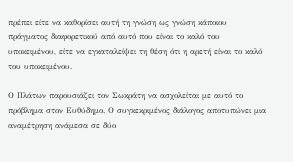πρέπει είτε να καθορίσει αυτή τη γνώση ως γνώση κάποιου πράγματος διαφορετικού από αυτό που είναι το καλό του υποκειμένου, είτε να εγκαταλείψει τη θέση ότι η αρετή είναι το καλό του υποκειμένου.

Ο Πλάτων παρουσιάζει τον Σωκράτη να ασχολείται με αυτό το πρόβλημα στον Ευθύδημο. Ο συγκεκριμένος διάλογος αποτυπώνει μια αναμέτρηση ανάμεσα σε δύο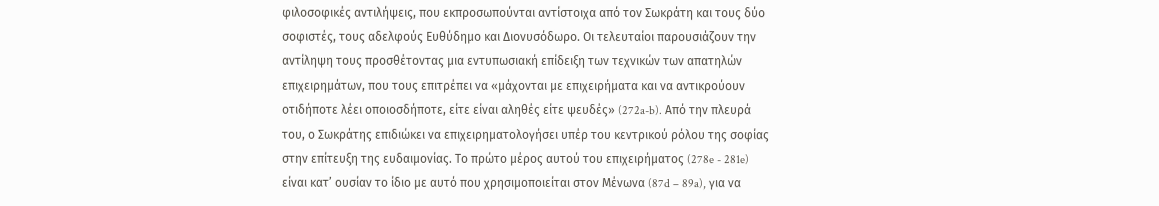φιλοσοφικές αντιλήψεις, που εκπροσωπούνται αντίστοιχα από τον Σωκράτη και τους δύο σοφιστές, τους αδελφούς Ευθύδημο και Διονυσόδωρο. Οι τελευταίοι παρουσιάζουν την αντίληψη τους προσθέτοντας μια εντυπωσιακή επίδειξη των τεχνικών των απατηλών επιχειρημάτων, που τους επιτρέπει να «μάχονται με επιχειρήματα και να αντικρούουν οτιδήποτε λέει οποιοσδήποτε, είτε είναι αληθές είτε ψευδές» (272a-b). Από την πλευρά του, ο Σωκράτης επιδιώκει να επιχειρηματολογήσει υπέρ του κεντρικού ρόλου της σοφίας στην επίτευξη της ευδαιμονίας. Το πρώτο μέρος αυτού του επιχειρήματος (278e - 281e) είναι κατ’ ουσίαν το ίδιο με αυτό που χρησιμοποιείται στον Μένωνα (87d – 89a), για να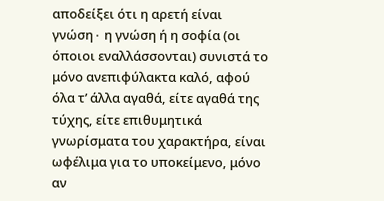αποδείξει ότι η αρετή είναι γνώση∙ η γνώση ή η σοφία (οι όποιοι εναλλάσσονται) συνιστά το μόνο ανεπιφύλακτα καλό, αφού όλα τ’ άλλα αγαθά, είτε αγαθά της τύχης, είτε επιθυμητικά γνωρίσματα του χαρακτήρα, είναι ωφέλιμα για το υποκείμενο, μόνο αν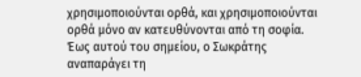χρησιμοποιούνται ορθά, και χρησιμοποιούνται ορθά μόνο αν κατευθύνονται από τη σοφία. Έως αυτού του σημείου, ο Σωκράτης αναπαράγει τη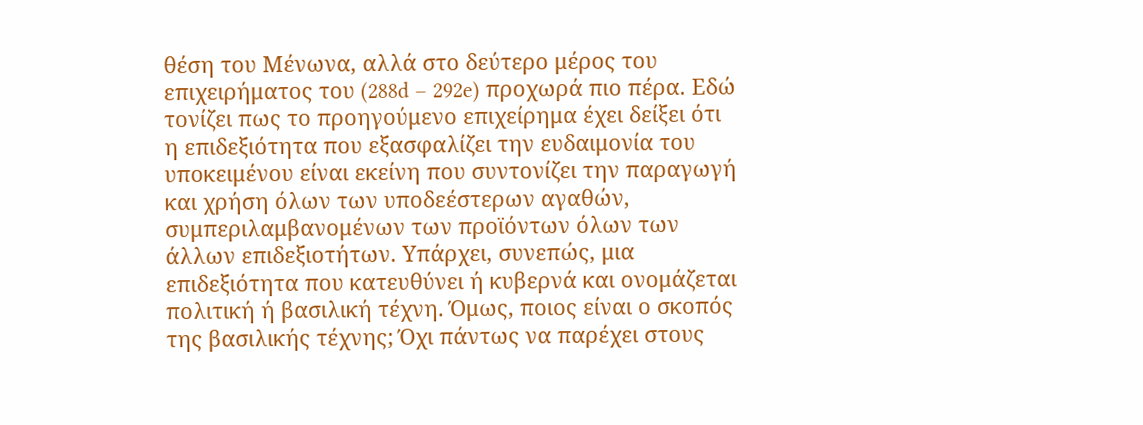θέση του Μένωνα, αλλά στο δεύτερο μέρος του επιχειρήματος του (288d – 292e) προχωρά πιο πέρα. Εδώ τονίζει πως το προηγούμενο επιχείρημα έχει δείξει ότι η επιδεξιότητα που εξασφαλίζει την ευδαιμονία του υποκειμένου είναι εκείνη που συντονίζει την παραγωγή και χρήση όλων των υποδεέστερων αγαθών, συμπεριλαμβανομένων των προϊόντων όλων των άλλων επιδεξιοτήτων. Υπάρχει, συνεπώς, μια επιδεξιότητα που κατευθύνει ή κυβερνά και ονομάζεται πολιτική ή βασιλική τέχνη. Όμως, ποιος είναι ο σκοπός της βασιλικής τέχνης; Όχι πάντως να παρέχει στους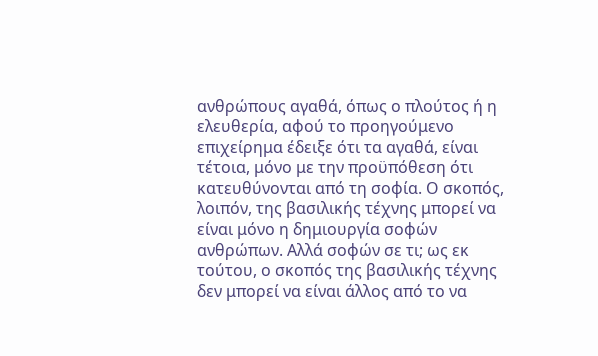ανθρώπους αγαθά, όπως ο πλούτος ή η ελευθερία, αφού το προηγούμενο επιχείρημα έδειξε ότι τα αγαθά, είναι τέτοια, μόνο με την προϋπόθεση ότι κατευθύνονται από τη σοφία. Ο σκοπός, λοιπόν, της βασιλικής τέχνης μπορεί να είναι μόνο η δημιουργία σοφών ανθρώπων. Αλλά σοφών σε τι; ως εκ τούτου, ο σκοπός της βασιλικής τέχνης δεν μπορεί να είναι άλλος από το να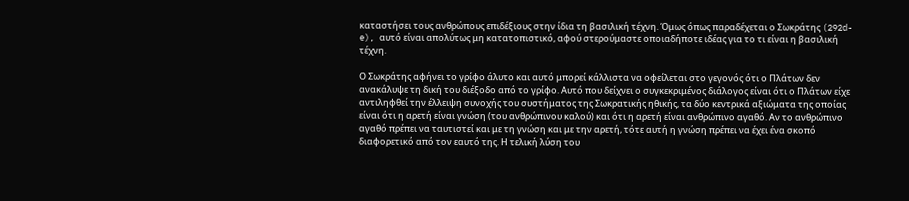καταστήσει τους ανθρώπους επιδέξιους στην ίδια τη βασιλική τέχνη. Όμως όπως παραδέχεται ο Σωκράτης (292d-e), αυτό είναι απολύτως μη κατατοπιστικό, αφού στερούμαστε οποιαδήποτε ιδέας για το τι είναι η βασιλική τέχνη.

Ο Σωκράτης αφήνει το γρίφο άλυτο και αυτό μπορεί κάλλιστα να οφείλεται στο γεγονός ότι ο Πλάτων δεν ανακάλυψε τη δική του διέξοδο από το γρίφο. Αυτό που δείχνει ο συγκεκριμένος διάλογος είναι ότι ο Πλάτων είχε αντιληφθεί την έλλειψη συνοχής του συστήματος της Σωκρατικής ηθικής, τα δύο κεντρικά αξιώματα της οποίας είναι ότι η αρετή είναι γνώση (του ανθρώπινου καλού) και ότι η αρετή είναι ανθρώπινο αγαθό. Αν το ανθρώπινο αγαθό πρέπει να ταυτιστεί και με τη γνώση και με την αρετή, τότε αυτή η γνώση πρέπει να έχει ένα σκοπό διαφορετικό από τον εαυτό της. Η τελική λύση του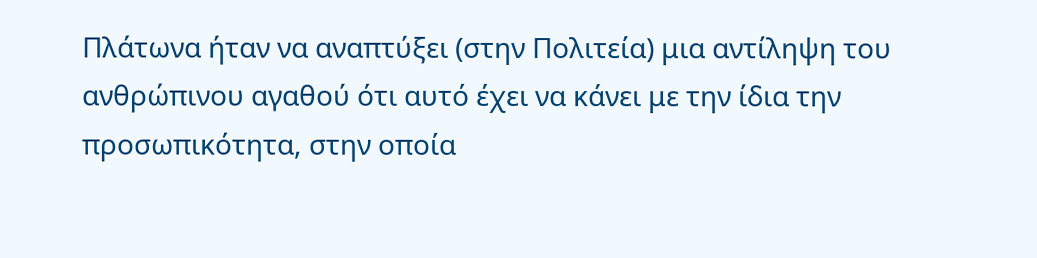Πλάτωνα ήταν να αναπτύξει (στην Πολιτεία) μια αντίληψη του ανθρώπινου αγαθού ότι αυτό έχει να κάνει με την ίδια την προσωπικότητα, στην οποία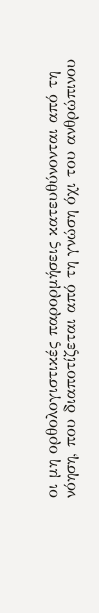οι μη ορθολογιστικές παρορμήσεις κατευθύνονται από τη νόηση, που διαποτίζεται από τη γνώση όχι του ανθρώπινου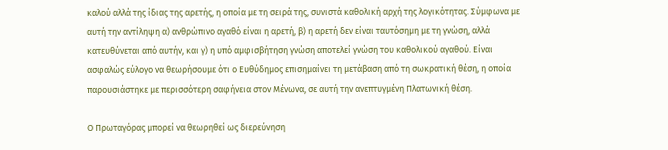καλού αλλά της ίδιας της αρετής, η οποία με τη σειρά της, συνιστά καθολική αρχή της λογικότητας. Σύμφωνα με αυτή την αντίληψη α) ανθρώπινο αγαθό είναι η αρετή, β) η αρετή δεν είναι ταυτόσημη με τη γνώση, αλλά κατευθύνεται από αυτήν, και γ) η υπό αμφισβήτηση γνώση αποτελεί γνώση του καθολικού αγαθού. Είναι ασφαλώς εύλογο να θεωρήσουμε ότι ο Ευθύδημος επισημαίνει τη μετάβαση από τη σωκρατική θέση, η οποία παρουσιάστηκε με περισσότερη σαφήνεια στον Μένωνα, σε αυτή την ανεπτυγμένη Πλατωνική θέση.

Ο Πρωταγόρας μπορεί να θεωρηθεί ως διερεύνηση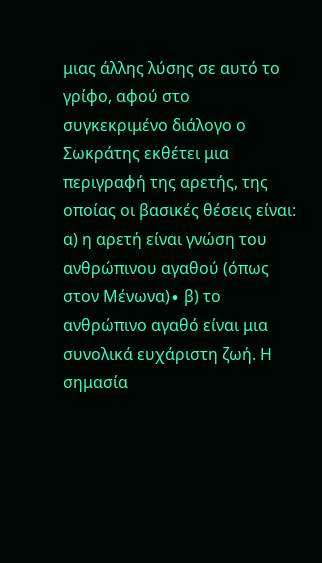μιας άλλης λύσης σε αυτό το γρίφο, αφού στο συγκεκριμένο διάλογο ο Σωκράτης εκθέτει μια περιγραφή της αρετής, της οποίας οι βασικές θέσεις είναι: α) η αρετή είναι γνώση του ανθρώπινου αγαθού (όπως στον Μένωνα)∙ β) το ανθρώπινο αγαθό είναι μια συνολικά ευχάριστη ζωή. Η σημασία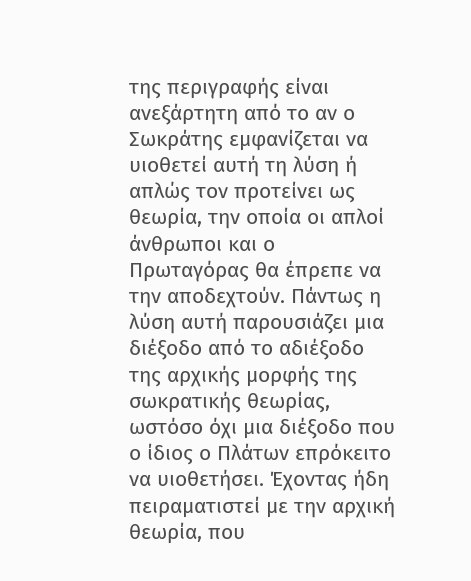της περιγραφής είναι ανεξάρτητη από το αν ο Σωκράτης εμφανίζεται να υιοθετεί αυτή τη λύση ή απλώς τον προτείνει ως θεωρία, την οποία οι απλοί άνθρωποι και ο Πρωταγόρας θα έπρεπε να την αποδεχτούν. Πάντως η λύση αυτή παρουσιάζει μια διέξοδο από το αδιέξοδο της αρχικής μορφής της σωκρατικής θεωρίας, ωστόσο όχι μια διέξοδο που ο ίδιος ο Πλάτων επρόκειτο να υιοθετήσει. Έχοντας ήδη πειραματιστεί με την αρχική θεωρία, που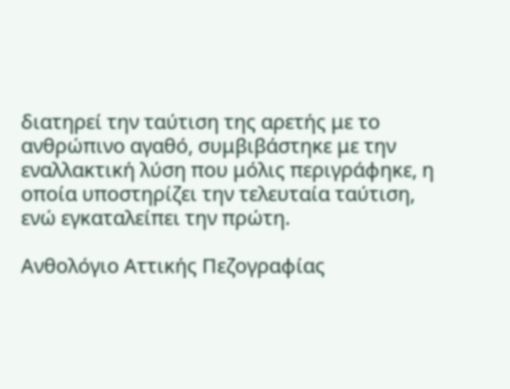διατηρεί την ταύτιση της αρετής με το ανθρώπινο αγαθό, συμβιβάστηκε με την εναλλακτική λύση που μόλις περιγράφηκε, η οποία υποστηρίζει την τελευταία ταύτιση, ενώ εγκαταλείπει την πρώτη.

Ανθολόγιο Αττικής Πεζογραφίας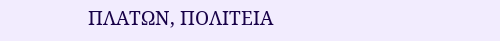ΠΛΑΤΩΝ, ΠΟΛΙΤΕΙΑ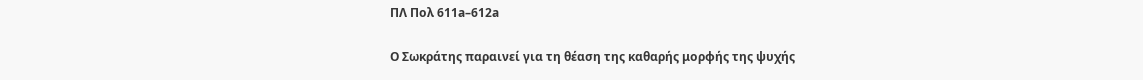ΠΛ Πολ 611a–612a

Ο Σωκράτης παραινεί για τη θέαση της καθαρής μορφής της ψυχής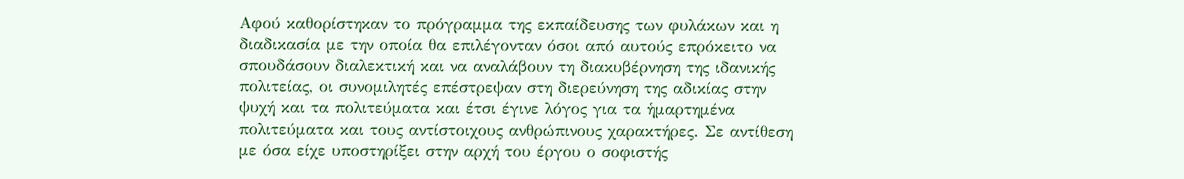Αφού καθορίστηκαν το πρόγραμμα της εκπαίδευσης των φυλάκων και η διαδικασία με την οποία θα επιλέγονταν όσοι από αυτούς επρόκειτο να σπουδάσουν διαλεκτική και να αναλάβουν τη διακυβέρνηση της ιδανικής πολιτείας, οι συνομιλητές επέστρεψαν στη διερεύνηση της αδικίας στην ψυχή και τα πολιτεύματα και έτσι έγινε λόγος για τα ἡμαρτημένα πολιτεύματα και τους αντίστοιχους ανθρώπινους χαρακτήρες. Σε αντίθεση με όσα είχε υποστηρίξει στην αρχή του έργου ο σοφιστής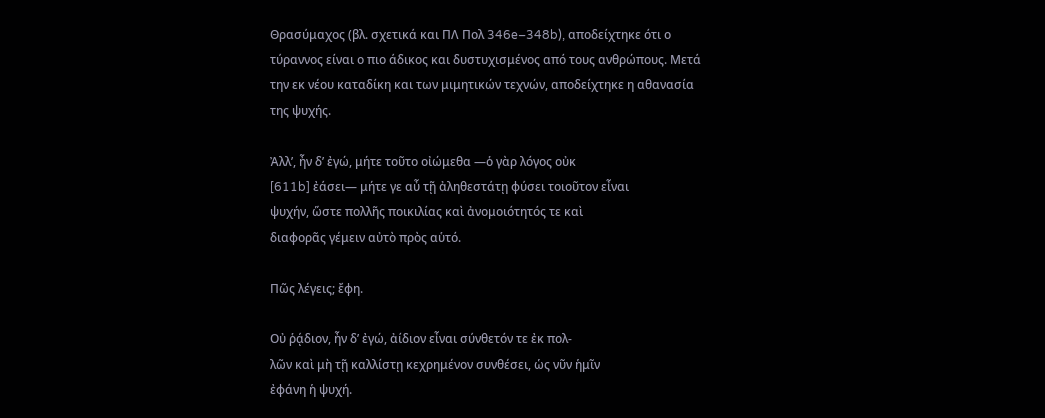Θρασύμαχος (βλ. σχετικά και ΠΛ Πολ 346e–348b), αποδείχτηκε ότι ο τύραννος είναι ο πιο άδικος και δυστυχισμένος από τους ανθρώπους. Μετά την εκ νέου καταδίκη και των μιμητικών τεχνών, αποδείχτηκε η αθανασία της ψυχής.

Ἀλλ’, ἦν δ’ ἐγώ, μήτε τοῦτο οἰώμεθα ―ὁ γὰρ λόγος οὐκ
[611b] ἐάσει― μήτε γε αὖ τῇ ἀληθεστάτῃ φύσει τοιοῦτον εἶναι
ψυχήν, ὥστε πολλῆς ποικιλίας καὶ ἀνομοιότητός τε καὶ
διαφορᾶς γέμειν αὐτὸ πρὸς αὑτό.

Πῶς λέγεις; ἔφη.

Οὐ ῥᾴδιον, ἦν δ’ ἐγώ, ἀίδιον εἶναι σύνθετόν τε ἐκ πολ-
λῶν καὶ μὴ τῇ καλλίστῃ κεχρημένον συνθέσει, ὡς νῦν ἡμῖν
ἐφάνη ἡ ψυχή.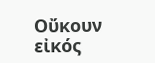Οὔκουν εἰκός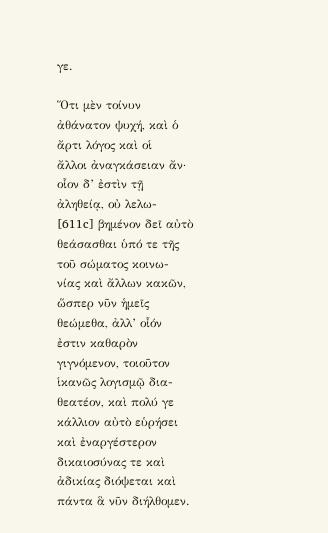γε.

Ὅτι μὲν τοίνυν ἀθάνατον ψυχή, καὶ ὁ ἄρτι λόγος καὶ οἱ
ἄλλοι ἀναγκάσειαν ἄν· οἷον δ’ ἐστὶν τῇ ἀληθείᾳ, οὐ λελω-
[611c] βημένον δεῖ αὐτὸ θεάσασθαι ὑπό τε τῆς τοῦ σώματος κοινω-
νίας καὶ ἄλλων κακῶν, ὥσπερ νῦν ἡμεῖς θεώμεθα, ἀλλ’ οἷόν
ἐστιν καθαρὸν γιγνόμενον, τοιοῦτον ἱκανῶς λογισμῷ δια-
θεατέον, καὶ πολύ γε κάλλιον αὐτὸ εὑρήσει καὶ ἐναργέστερον
δικαιοσύνας τε καὶ ἀδικίας διόψεται καὶ πάντα ἃ νῦν διήλθομεν.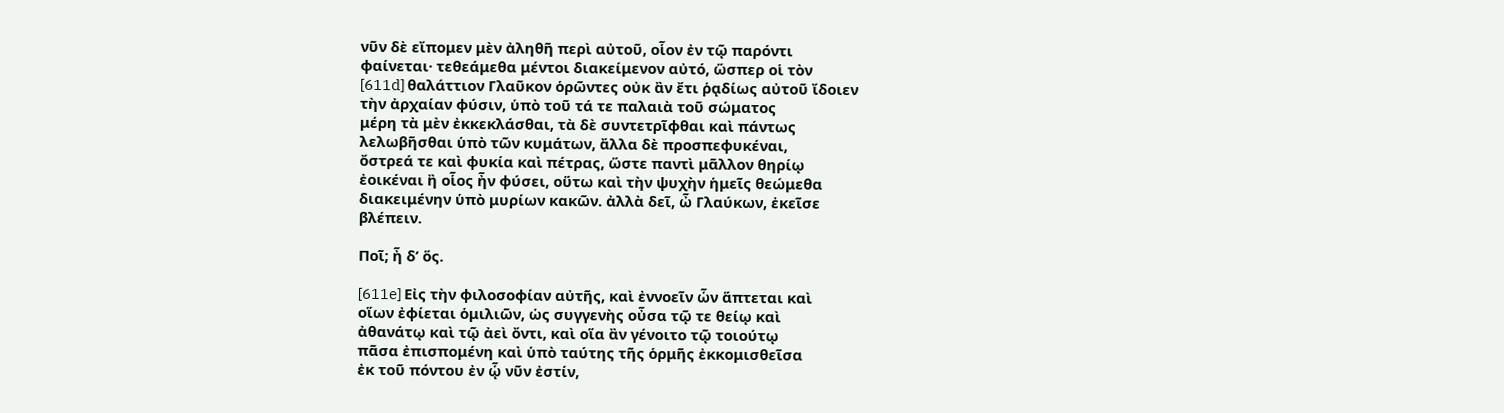νῦν δὲ εἴπομεν μὲν ἀληθῆ περὶ αὐτοῦ, οἷον ἐν τῷ παρόντι
φαίνεται· τεθεάμεθα μέντοι διακείμενον αὐτό, ὥσπερ οἱ τὸν
[611d] θαλάττιον Γλαῦκον ὁρῶντες οὐκ ἂν ἔτι ῥᾳδίως αὐτοῦ ἴδοιεν
τὴν ἀρχαίαν φύσιν, ὑπὸ τοῦ τά τε παλαιὰ τοῦ σώματος
μέρη τὰ μὲν ἐκκεκλάσθαι, τὰ δὲ συντετρῖφθαι καὶ πάντως
λελωβῆσθαι ὑπὸ τῶν κυμάτων, ἄλλα δὲ προσπεφυκέναι,
ὄστρεά τε καὶ φυκία καὶ πέτρας, ὥστε παντὶ μᾶλλον θηρίῳ
ἐοικέναι ἢ οἷος ἦν φύσει, οὕτω καὶ τὴν ψυχὴν ἡμεῖς θεώμεθα
διακειμένην ὑπὸ μυρίων κακῶν. ἀλλὰ δεῖ, ὦ Γλαύκων, ἐκεῖσε
βλέπειν.

Ποῖ; ἦ δ’ ὅς.

[611e] Εἰς τὴν φιλοσοφίαν αὐτῆς, καὶ ἐννοεῖν ὧν ἅπτεται καὶ
οἵων ἐφίεται ὁμιλιῶν, ὡς συγγενὴς οὖσα τῷ τε θείῳ καὶ
ἀθανάτῳ καὶ τῷ ἀεὶ ὄντι, καὶ οἵα ἂν γένοιτο τῷ τοιούτῳ
πᾶσα ἐπισπομένη καὶ ὑπὸ ταύτης τῆς ὁρμῆς ἐκκομισθεῖσα
ἐκ τοῦ πόντου ἐν ᾧ νῦν ἐστίν,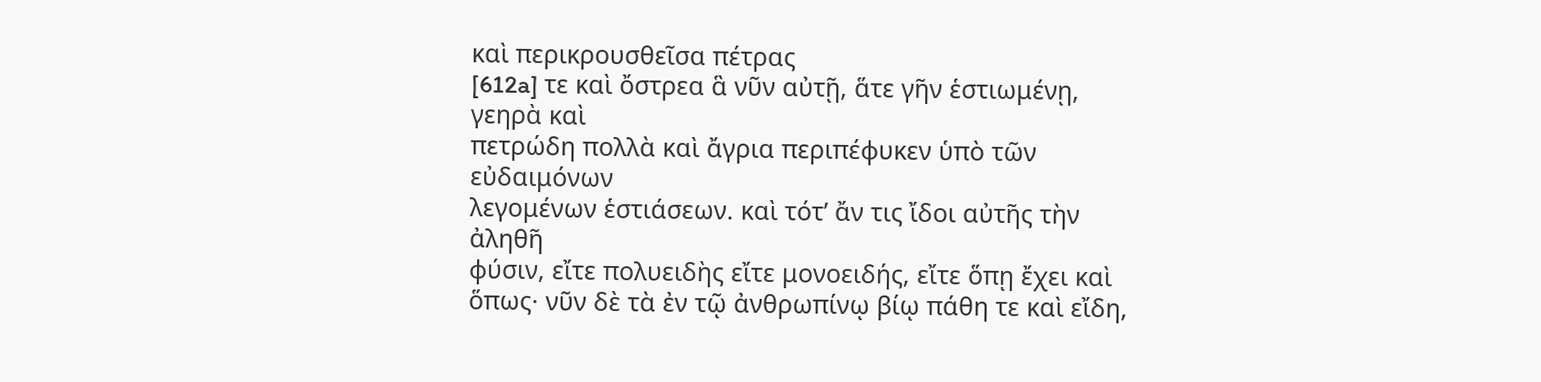καὶ περικρουσθεῖσα πέτρας
[612a] τε καὶ ὄστρεα ἃ νῦν αὐτῇ, ἅτε γῆν ἑστιωμένῃ, γεηρὰ καὶ
πετρώδη πολλὰ καὶ ἄγρια περιπέφυκεν ὑπὸ τῶν εὐδαιμόνων
λεγομένων ἑστιάσεων. καὶ τότ’ ἄν τις ἴδοι αὐτῆς τὴν ἀληθῆ
φύσιν, εἴτε πολυειδὴς εἴτε μονοειδής, εἴτε ὅπῃ ἔχει καὶ
ὅπως· νῦν δὲ τὰ ἐν τῷ ἀνθρωπίνῳ βίῳ πάθη τε καὶ εἴδη,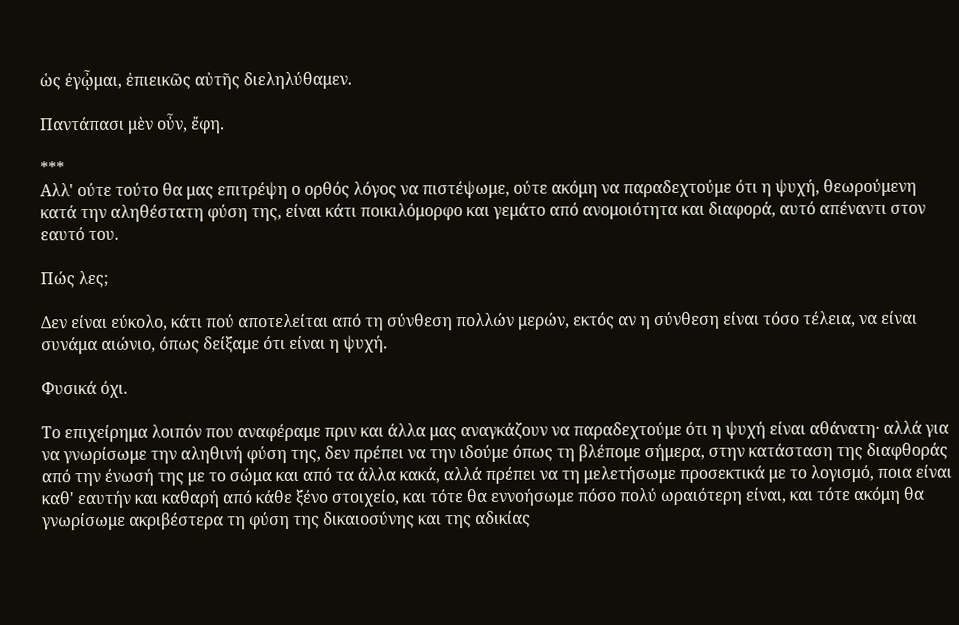ὡς ἐγᾦμαι, ἐπιεικῶς αὐτῆς διεληλύθαμεν.

Παντάπασι μὲν οὖν, ἔφη.

***
Αλλ' ούτε τούτο θα μας επιτρέψη ο ορθός λόγος να πιστέψωμε, ούτε ακόμη να παραδεχτούμε ότι η ψυχή, θεωρούμενη κατά την αληθέστατη φύση της, είναι κάτι ποικιλόμορφο και γεμάτο από ανομοιότητα και διαφορά, αυτό απέναντι στον εαυτό του.

Πώς λες;

Δεν είναι εύκολο, κάτι πού αποτελείται από τη σύνθεση πολλών μερών, εκτός αν η σύνθεση είναι τόσο τέλεια, να είναι συνάμα αιώνιο, όπως δείξαμε ότι είναι η ψυχή.

Φυσικά όχι.

Το επιχείρημα λοιπόν που αναφέραμε πριν και άλλα μας αναγκάζουν να παραδεχτούμε ότι η ψυχή είναι αθάνατη· αλλά για να γνωρίσωμε την αληθινή φύση της, δεν πρέπει να την ιδούμε όπως τη βλέπομε σήμερα, στην κατάσταση της διαφθοράς από την ένωσή της με το σώμα και από τα άλλα κακά, αλλά πρέπει να τη μελετήσωμε προσεκτικά με το λογισμό, ποια είναι καθ' εαυτήν και καθαρή από κάθε ξένο στοιχείο, και τότε θα εννοήσωμε πόσο πολύ ωραιότερη είναι, και τότε ακόμη θα γνωρίσωμε ακριβέστερα τη φύση της δικαιοσύνης και της αδικίας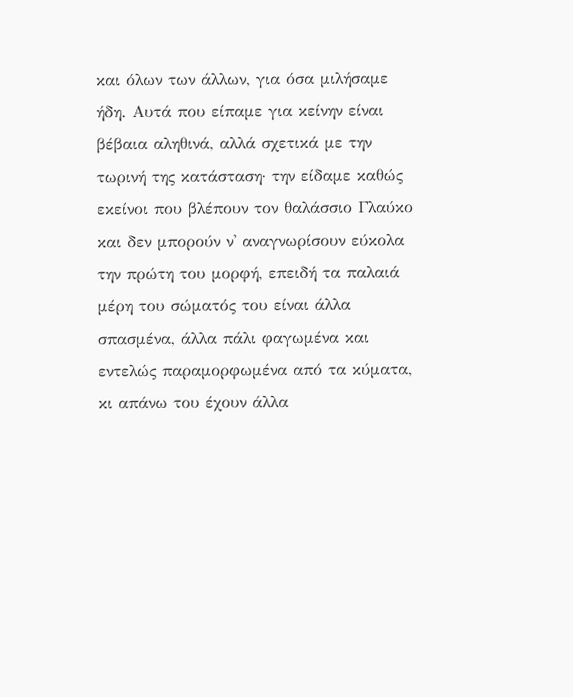και όλων των άλλων, για όσα μιλήσαμε ήδη. Αυτά που είπαμε για κείνην είναι βέβαια αληθινά, αλλά σχετικά με την τωρινή της κατάσταση· την είδαμε καθώς εκείνοι που βλέπουν τον θαλάσσιο Γλαύκο και δεν μπορούν ν' αναγνωρίσουν εύκολα την πρώτη του μορφή, επειδή τα παλαιά μέρη του σώματός του είναι άλλα σπασμένα, άλλα πάλι φαγωμένα και εντελώς παραμορφωμένα από τα κύματα, κι απάνω του έχουν άλλα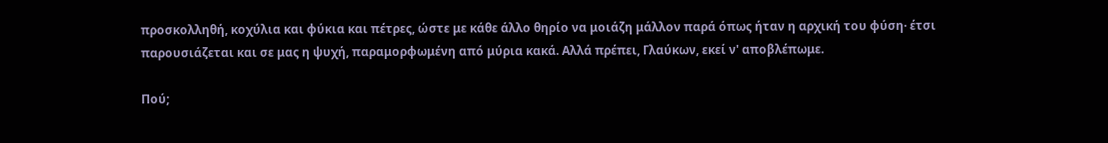προσκολληθή, κοχύλια και φύκια και πέτρες, ώστε με κάθε άλλο θηρίο να μοιάζη μάλλον παρά όπως ήταν η αρχική του φύση· έτσι παρουσιάζεται και σε μας η ψυχή, παραμορφωμένη από μύρια κακά. Αλλά πρέπει, Γλαύκων, εκεί ν' αποβλέπωμε.

Πού;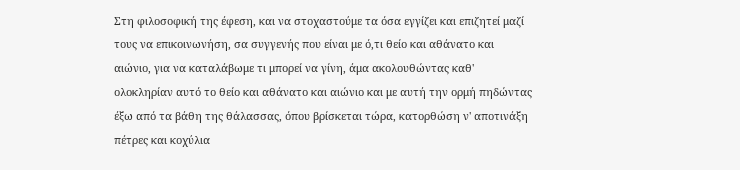Στη φιλοσοφική της έφεση, και να στοχαστούμε τα όσα εγγίζει και επιζητεί μαζί τους να επικοινωνήση, σα συγγενής που είναι με ό,τι θείο και αθάνατο και αιώνιο, για να καταλάβωμε τι μπορεί να γίνη, άμα ακολουθώντας καθ' ολοκληρίαν αυτό το θείο και αθάνατο και αιώνιο και με αυτή την ορμή πηδώντας έξω από τα βάθη της θάλασσας, όπου βρίσκεται τώρα, κατορθώση ν' αποτινάξη πέτρες και κοχύλια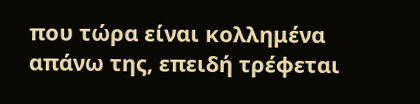που τώρα είναι κολλημένα απάνω της, επειδή τρέφεται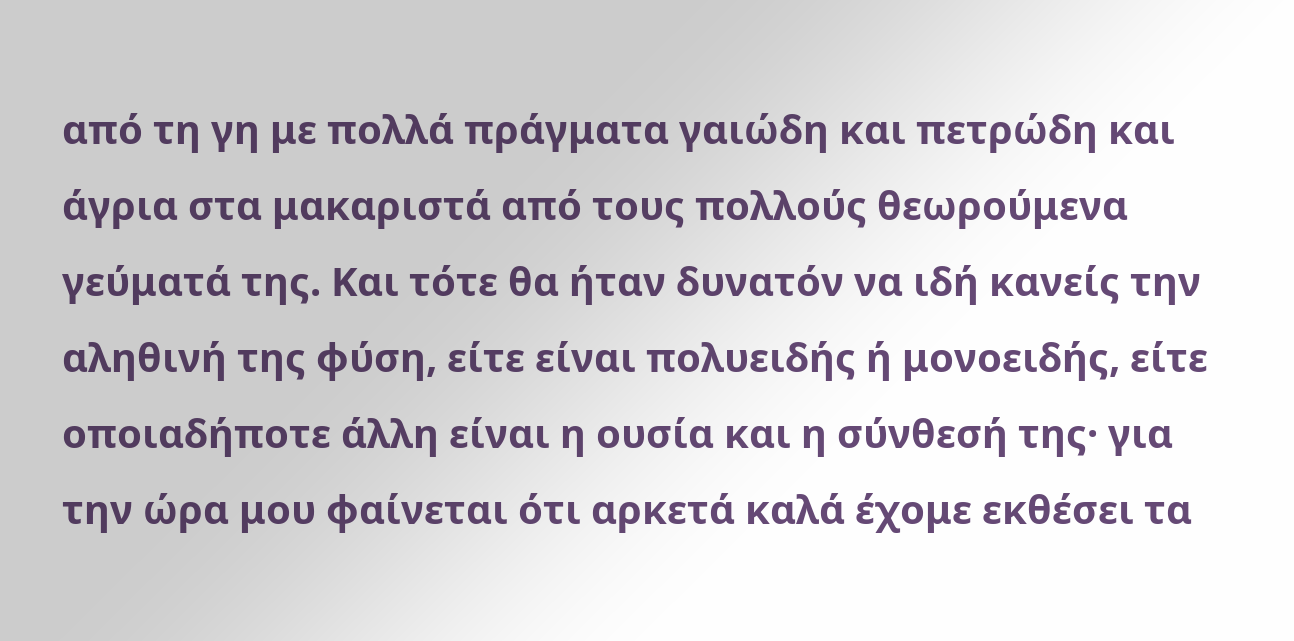από τη γη με πολλά πράγματα γαιώδη και πετρώδη και άγρια στα μακαριστά από τους πολλούς θεωρούμενα γεύματά της. Και τότε θα ήταν δυνατόν να ιδή κανείς την αληθινή της φύση, είτε είναι πολυειδής ή μονοειδής, είτε οποιαδήποτε άλλη είναι η ουσία και η σύνθεσή της· για την ώρα μου φαίνεται ότι αρκετά καλά έχομε εκθέσει τα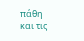πάθη και τις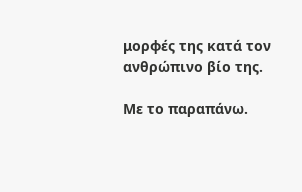μορφές της κατά τον ανθρώπινο βίο της.

Με το παραπάνω.